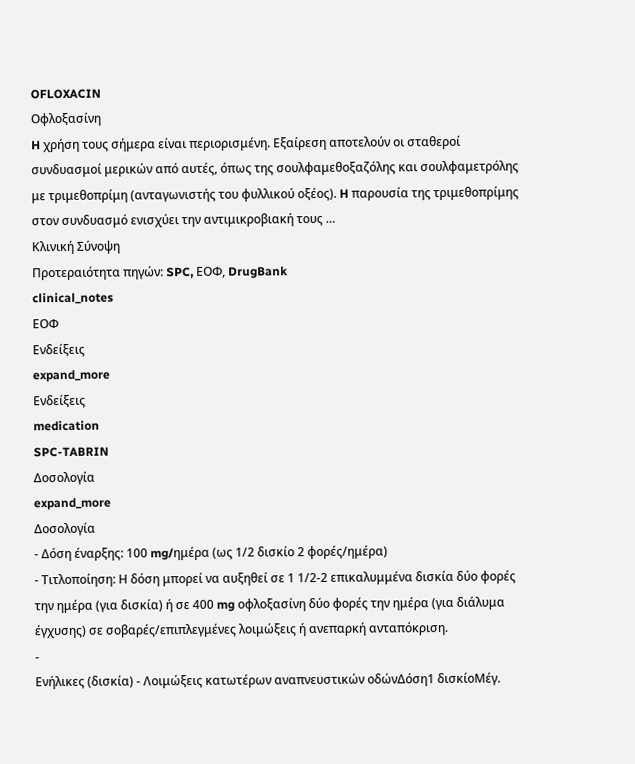OFLOXACIN
Οφλοξασίνη
H χρήση τους σήμερα είναι περιορισμένη. Eξαίρεση αποτελούν οι σταθεροί συνδυασμοί μερικών από αυτές, όπως της σουλφαμεθοξαζόλης και σουλφαμετρόλης με τριμεθοπρίμη (ανταγωνιστής του φυλλικού οξέος). H παρουσία της τριμεθοπρίμης στον συνδυασμό ενισχύει την αντιμικροβιακή τους …
Κλινική Σύνοψη
Προτεραιότητα πηγών: SPC, ΕΟΦ, DrugBank
clinical_notes
ΕΟΦ
Ενδείξεις
expand_more
Ενδείξεις
medication
SPC-TABRIN
Δοσολογία
expand_more
Δοσολογία
- Δόση έναρξης: 100 mg/ημέρα (ως 1/2 δισκίο 2 φορές/ημέρα)
- Τιτλοποίηση: Η δόση μπορεί να αυξηθεί σε 1 1/2-2 επικαλυμμένα δισκία δύο φορές την ημέρα (για δισκία) ή σε 400 mg οφλοξασίνη δύο φορές την ημέρα (για διάλυμα έγχυσης) σε σοβαρές/επιπλεγμένες λοιμώξεις ή ανεπαρκή ανταπόκριση.
-
Ενήλικες (δισκία) - Λοιμώξεις κατωτέρων αναπνευστικών οδώνΔόση1 δισκίοΜέγ.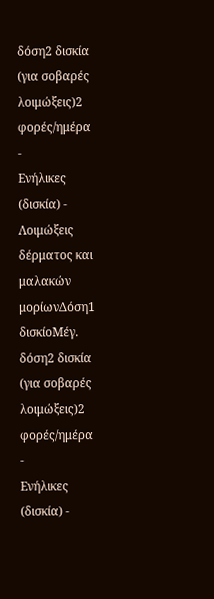δόση2 δισκία (για σοβαρές λοιμώξεις)2 φορές/ημέρα
-
Ενήλικες (δισκία) - Λοιμώξεις δέρματος και μαλακών μορίωνΔόση1 δισκίοΜέγ. δόση2 δισκία (για σοβαρές λοιμώξεις)2 φορές/ημέρα
-
Ενήλικες (δισκία) -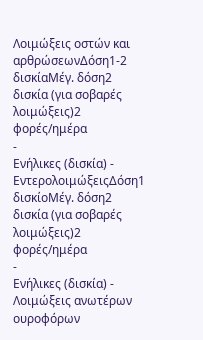Λοιμώξεις οστών και αρθρώσεωνΔόση1-2 δισκίαΜέγ. δόση2 δισκία (για σοβαρές λοιμώξεις)2 φορές/ημέρα
-
Ενήλικες (δισκία) - ΕντερολοιμώξειςΔόση1 δισκίοΜέγ. δόση2 δισκία (για σοβαρές λοιμώξεις)2 φορές/ημέρα
-
Ενήλικες (δισκία) - Λοιμώξεις ανωτέρων ουροφόρων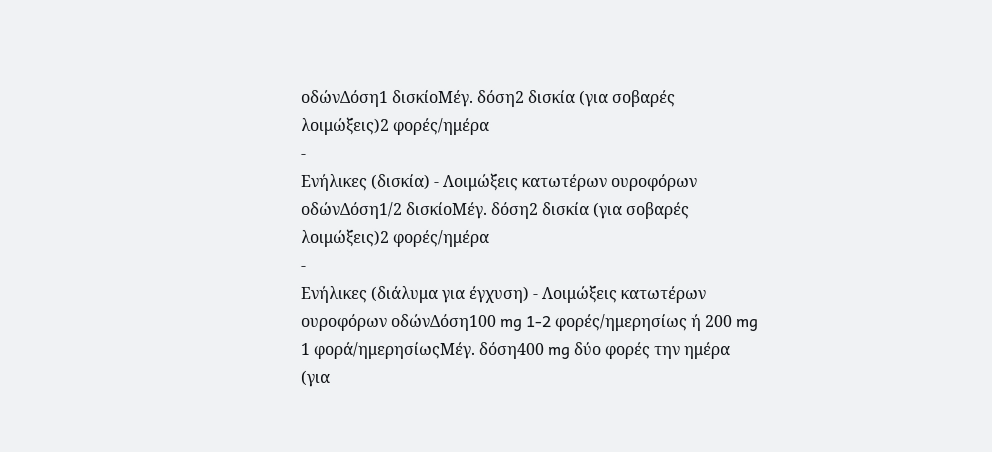οδώνΔόση1 δισκίοΜέγ. δόση2 δισκία (για σοβαρές λοιμώξεις)2 φορές/ημέρα
-
Ενήλικες (δισκία) - Λοιμώξεις κατωτέρων ουροφόρων οδώνΔόση1/2 δισκίοΜέγ. δόση2 δισκία (για σοβαρές λοιμώξεις)2 φορές/ημέρα
-
Ενήλικες (διάλυμα για έγχυση) - Λοιμώξεις κατωτέρων ουροφόρων οδώνΔόση100 mg 1-2 φορές/ημερησίως ή 200 mg 1 φορά/ημερησίωςΜέγ. δόση400 mg δύο φορές την ημέρα (για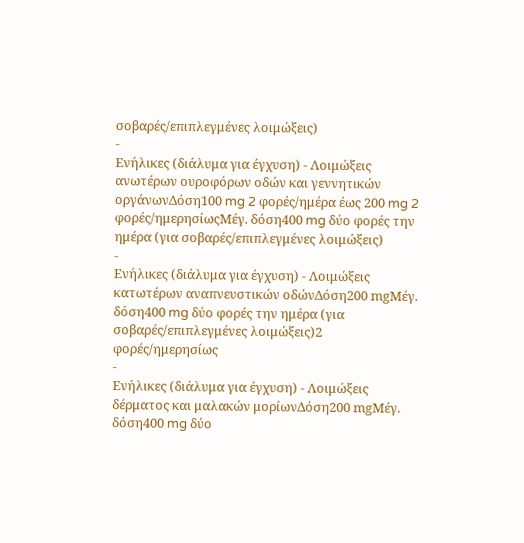σοβαρές/επιπλεγμένες λοιμώξεις)
-
Ενήλικες (διάλυμα για έγχυση) - Λοιμώξεις ανωτέρων ουροφόρων οδών και γεννητικών οργάνωνΔόση100 mg 2 φορές/ημέρα έως 200 mg 2 φορές/ημερησίωςΜέγ. δόση400 mg δύο φορές την ημέρα (για σοβαρές/επιπλεγμένες λοιμώξεις)
-
Ενήλικες (διάλυμα για έγχυση) - Λοιμώξεις κατωτέρων αναπνευστικών οδώνΔόση200 mgΜέγ. δόση400 mg δύο φορές την ημέρα (για σοβαρές/επιπλεγμένες λοιμώξεις)2 φορές/ημερησίως
-
Ενήλικες (διάλυμα για έγχυση) - Λοιμώξεις δέρματος και μαλακών μορίωνΔόση200 mgΜέγ. δόση400 mg δύο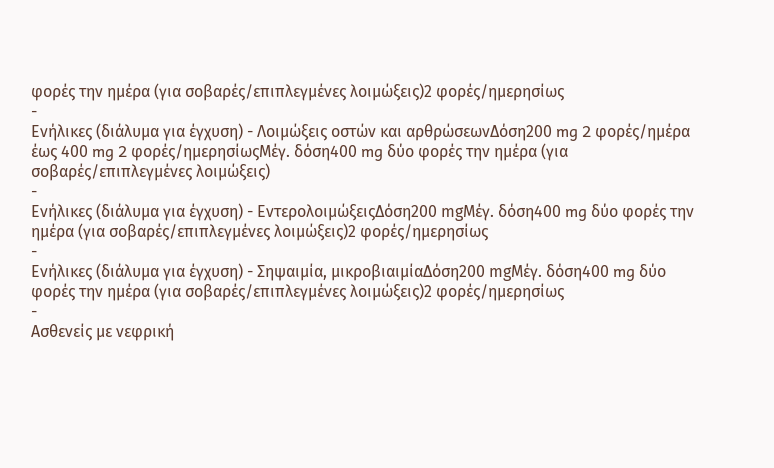φορές την ημέρα (για σοβαρές/επιπλεγμένες λοιμώξεις)2 φορές/ημερησίως
-
Ενήλικες (διάλυμα για έγχυση) - Λοιμώξεις οστών και αρθρώσεωνΔόση200 mg 2 φορές/ημέρα έως 400 mg 2 φορές/ημερησίωςΜέγ. δόση400 mg δύο φορές την ημέρα (για σοβαρές/επιπλεγμένες λοιμώξεις)
-
Ενήλικες (διάλυμα για έγχυση) - ΕντερολοιμώξειςΔόση200 mgΜέγ. δόση400 mg δύο φορές την ημέρα (για σοβαρές/επιπλεγμένες λοιμώξεις)2 φορές/ημερησίως
-
Ενήλικες (διάλυμα για έγχυση) - Σηψαιμία, μικροβιαιμίαΔόση200 mgΜέγ. δόση400 mg δύο φορές την ημέρα (για σοβαρές/επιπλεγμένες λοιμώξεις)2 φορές/ημερησίως
-
Ασθενείς με νεφρική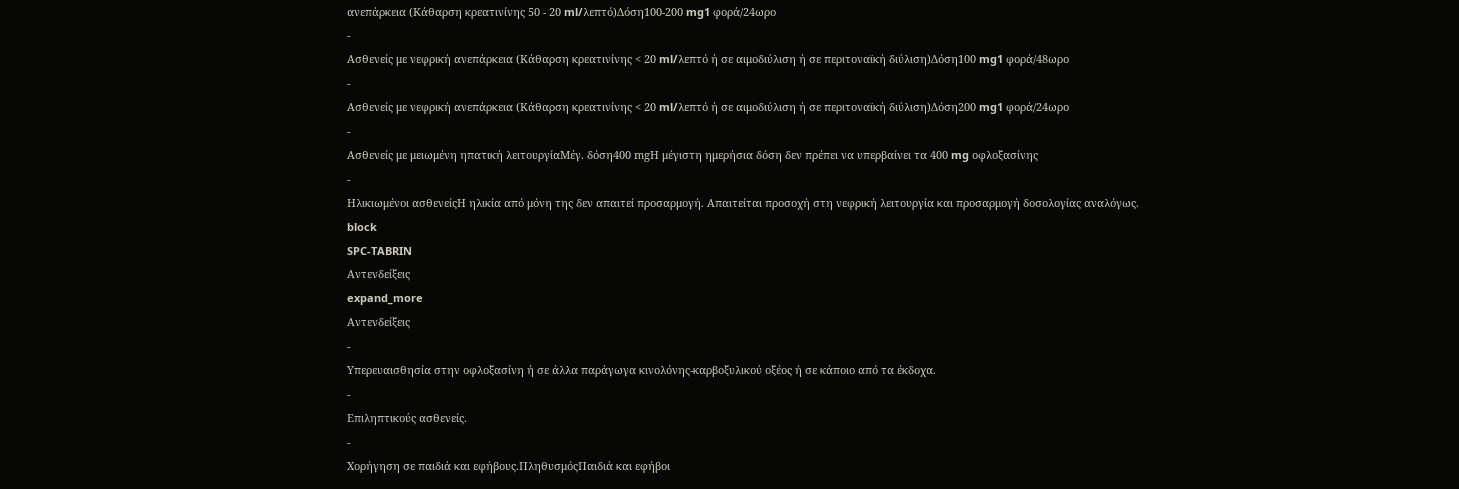ανεπάρκεια (Κάθαρση κρεατινίνης 50 - 20 ml/λεπτό)Δόση100-200 mg1 φορά/24ωρο
-
Ασθενείς με νεφρική ανεπάρκεια (Κάθαρση κρεατινίνης < 20 ml/λεπτό ή σε αιμοδιύλιση ή σε περιτοναϊκή διύλιση)Δόση100 mg1 φορά/48ωρο
-
Ασθενείς με νεφρική ανεπάρκεια (Κάθαρση κρεατινίνης < 20 ml/λεπτό ή σε αιμοδιύλιση ή σε περιτοναϊκή διύλιση)Δόση200 mg1 φορά/24ωρο
-
Ασθενείς με μειωμένη ηπατική λειτουργίαΜέγ. δόση400 mgΗ μέγιστη ημερήσια δόση δεν πρέπει να υπερβαίνει τα 400 mg οφλοξασίνης
-
Ηλικιωμένοι ασθενείςΗ ηλικία από μόνη της δεν απαιτεί προσαρμογή. Απαιτείται προσοχή στη νεφρική λειτουργία και προσαρμογή δοσολογίας αναλόγως.
block
SPC-TABRIN
Αντενδείξεις
expand_more
Αντενδείξεις
-
Υπερευαισθησία στην οφλοξασίνη ή σε άλλα παράγωγα κινολόνης-καρβοξυλικού οξέος ή σε κάποιο από τα έκδοχα.
-
Επιληπτικούς ασθενείς.
-
Χορήγηση σε παιδιά και εφήβους.ΠληθυσμόςΠαιδιά και εφήβοι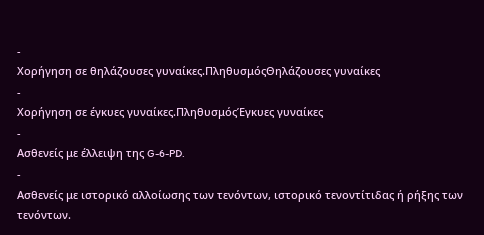-
Χορήγηση σε θηλάζουσες γυναίκες.ΠληθυσμόςΘηλάζουσες γυναίκες
-
Χορήγηση σε έγκυες γυναίκες.ΠληθυσμόςΈγκυες γυναίκες
-
Ασθενείς με έλλειψη της G-6-PD.
-
Ασθενείς με ιστορικό αλλοίωσης των τενόντων, ιστορικό τενοντίτιδας ή ρήξης των τενόντων.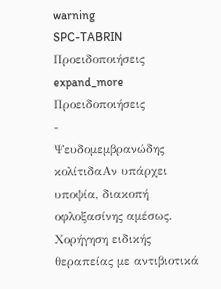warning
SPC-TABRIN
Προειδοποιήσεις
expand_more
Προειδοποιήσεις
-
Ψευδομεμβρανώδης κολίτιδαΑν υπάρχει υποψία, διακοπή οφλοξασίνης αμέσως. Χορήγηση ειδικής θεραπείας με αντιβιοτικά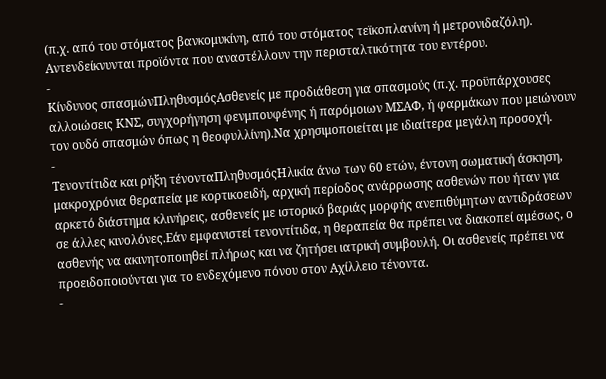(π.χ. από του στόματος βανκομυκίνη, από του στόματος τεϊκοπλανίνη ή μετρονιδαζόλη). Αντενδείκνυνται προϊόντα που αναστέλλουν την περισταλτικότητα του εντέρου.
-
Κίνδυνος σπασμώνΠληθυσμόςΑσθενείς με προδιάθεση για σπασμούς (π.χ. προϋπάρχουσες αλλοιώσεις ΚΝΣ, συγχορήγηση φενμπουφένης ή παρόμοιων ΜΣΑΦ, ή φαρμάκων που μειώνουν τον ουδό σπασμών όπως η θεοφυλλίνη).Να χρησιμοποιείται με ιδιαίτερα μεγάλη προσοχή.
-
Τενοντίτιδα και ρήξη τένονταΠληθυσμόςΗλικία άνω των 60 ετών, έντονη σωματική άσκηση, μακροχρόνια θεραπεία με κορτικοειδή, αρχική περίοδος ανάρρωσης ασθενών που ήταν για αρκετό διάστημα κλινήρεις, ασθενείς με ιστορικό βαριάς μορφής ανεπιθύμητων αντιδράσεων σε άλλες κινολόνες.Εάν εμφανιστεί τενοντίτιδα, η θεραπεία θα πρέπει να διακοπεί αμέσως, ο ασθενής να ακινητοποιηθεί πλήρως και να ζητήσει ιατρική συμβουλή. Οι ασθενείς πρέπει να προειδοποιούνται για το ενδεχόμενο πόνου στον Αχίλλειο τένοντα.
-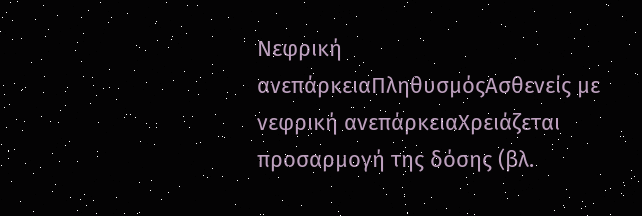Νεφρική ανεπάρκειαΠληθυσμόςΑσθενείς με νεφρική ανεπάρκειαΧρειάζεται προσαρμογή της δόσης (βλ.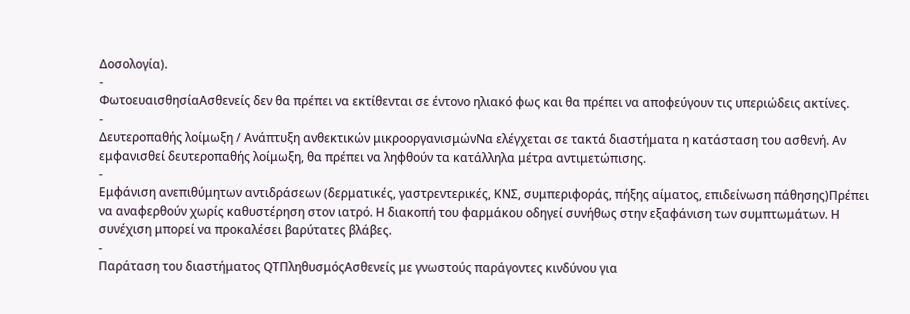Δοσολογία).
-
ΦωτοευαισθησίαΑσθενείς δεν θα πρέπει να εκτίθενται σε έντονο ηλιακό φως και θα πρέπει να αποφεύγουν τις υπεριώδεις ακτίνες.
-
Δευτεροπαθής λοίμωξη / Ανάπτυξη ανθεκτικών μικροοργανισμώνΝα ελέγχεται σε τακτά διαστήματα η κατάσταση του ασθενή. Αν εμφανισθεί δευτεροπαθής λοίμωξη, θα πρέπει να ληφθούν τα κατάλληλα μέτρα αντιμετώπισης.
-
Εμφάνιση ανεπιθύμητων αντιδράσεων (δερματικές, γαστρεντερικές, ΚΝΣ, συμπεριφοράς, πήξης αίματος, επιδείνωση πάθησης)Πρέπει να αναφερθούν χωρίς καθυστέρηση στον ιατρό. Η διακοπή του φαρμάκου οδηγεί συνήθως στην εξαφάνιση των συμπτωμάτων. Η συνέχιση μπορεί να προκαλέσει βαρύτατες βλάβες.
-
Παράταση του διαστήματος QTΠληθυσμόςΑσθενείς με γνωστούς παράγοντες κινδύνου για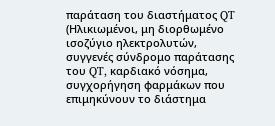παράταση του διαστήματος QT (Ηλικιωμένοι, μη διορθωμένο ισοζύγιο ηλεκτρολυτών, συγγενές σύνδρομο παράτασης του QT, καρδιακό νόσημα, συγχορήγηση φαρμάκων που επιμηκύνουν το διάστημα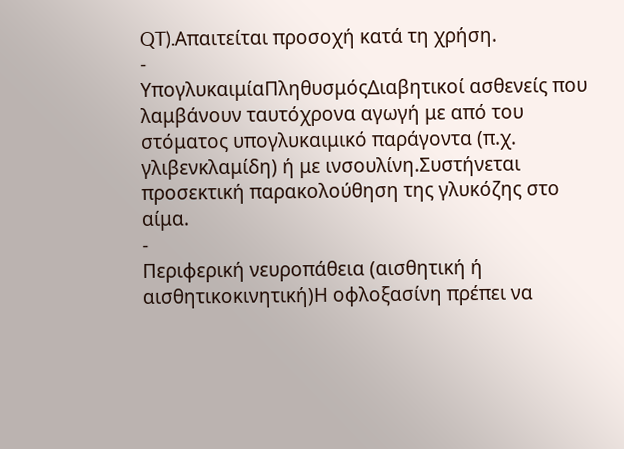QT).Απαιτείται προσοχή κατά τη χρήση.
-
ΥπογλυκαιμίαΠληθυσμόςΔιαβητικοί ασθενείς που λαμβάνουν ταυτόχρονα αγωγή με από του στόματος υπογλυκαιμικό παράγοντα (π.χ. γλιβενκλαμίδη) ή με ινσουλίνη.Συστήνεται προσεκτική παρακολούθηση της γλυκόζης στο αίμα.
-
Περιφερική νευροπάθεια (αισθητική ή αισθητικοκινητική)Η οφλοξασίνη πρέπει να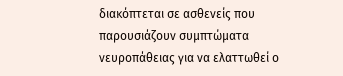διακόπτεται σε ασθενείς που παρουσιάζουν συμπτώματα νευροπάθειας για να ελαττωθεί ο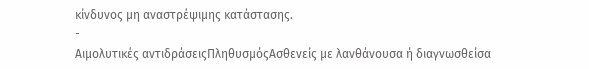κίνδυνος μη αναστρέψιμης κατάστασης.
-
Αιμολυτικές αντιδράσειςΠληθυσμόςΑσθενείς με λανθάνουσα ή διαγνωσθείσα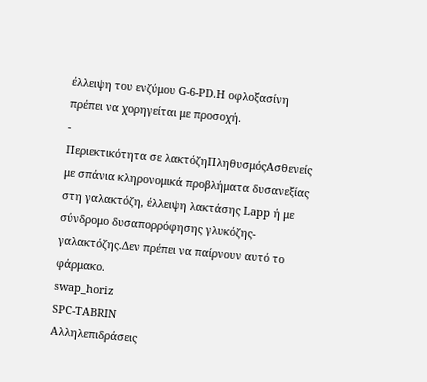έλλειψη του ενζύμου G-6-PD.Η οφλοξασίνη πρέπει να χορηγείται με προσοχή.
-
Περιεκτικότητα σε λακτόζηΠληθυσμόςΑσθενείς με σπάνια κληρονομικά προβλήματα δυσανεξίας στη γαλακτόζη, έλλειψη λακτάσης Lapp ή με σύνδρομο δυσαπορρόφησης γλυκόζης-γαλακτόζης.Δεν πρέπει να παίρνουν αυτό το φάρμακο.
swap_horiz
SPC-TABRIN
Αλληλεπιδράσεις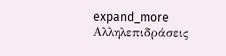expand_more
Αλληλεπιδράσεις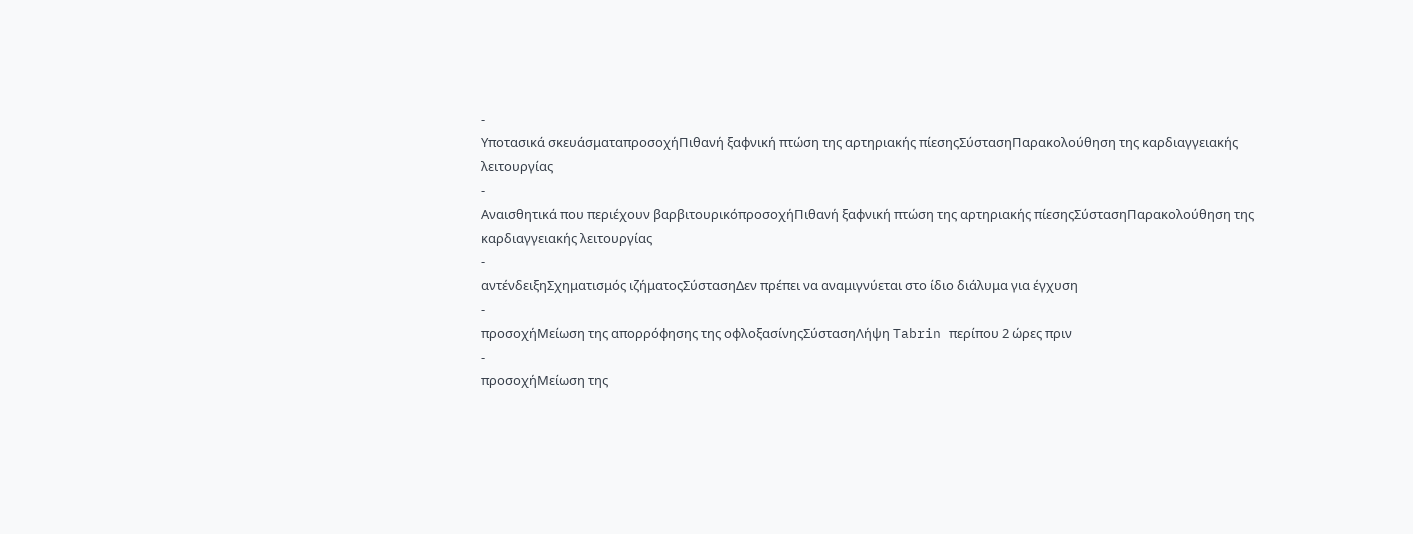-
Υποτασικά σκευάσματαπροσοχήΠιθανή ξαφνική πτώση της αρτηριακής πίεσηςΣύστασηΠαρακολούθηση της καρδιαγγειακής λειτουργίας
-
Αναισθητικά που περιέχουν βαρβιτουρικόπροσοχήΠιθανή ξαφνική πτώση της αρτηριακής πίεσηςΣύστασηΠαρακολούθηση της καρδιαγγειακής λειτουργίας
-
αντένδειξηΣχηματισμός ιζήματοςΣύστασηΔεν πρέπει να αναμιγνύεται στο ίδιο διάλυμα για έγχυση
-
προσοχήΜείωση της απορρόφησης της οφλοξασίνηςΣύστασηΛήψη Tabrin περίπου 2 ώρες πριν
-
προσοχήΜείωση της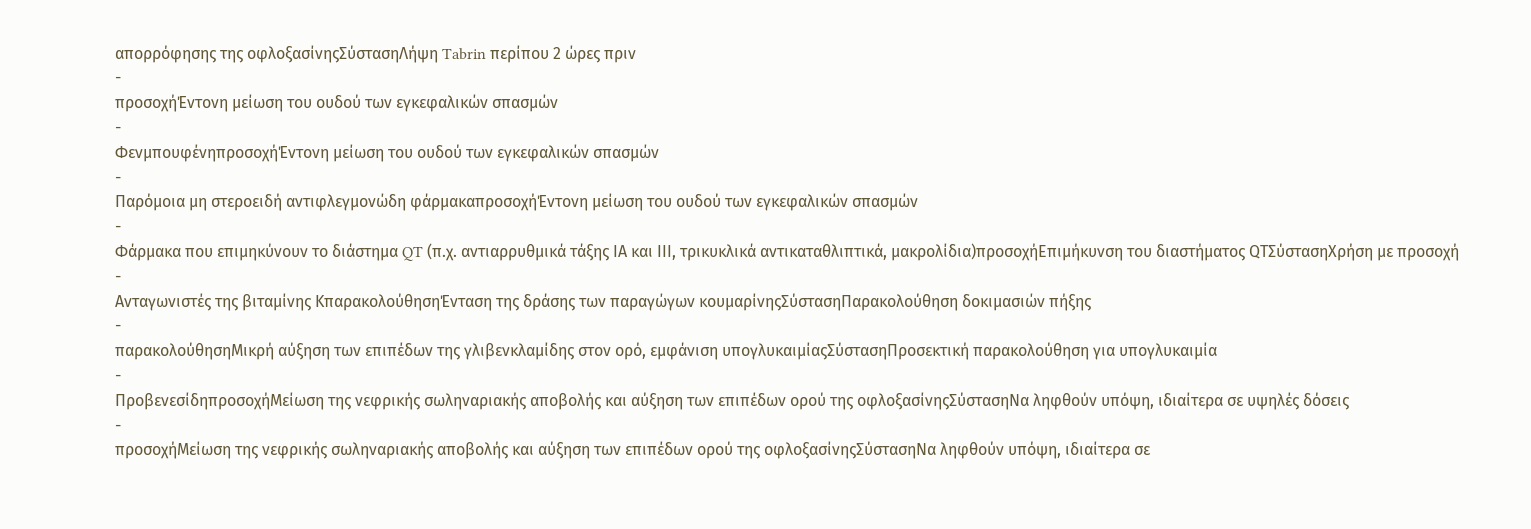απορρόφησης της οφλοξασίνηςΣύστασηΛήψη Tabrin περίπου 2 ώρες πριν
-
προσοχήΈντονη μείωση του ουδού των εγκεφαλικών σπασμών
-
ΦενμπουφένηπροσοχήΈντονη μείωση του ουδού των εγκεφαλικών σπασμών
-
Παρόμοια μη στεροειδή αντιφλεγμονώδη φάρμακαπροσοχήΈντονη μείωση του ουδού των εγκεφαλικών σπασμών
-
Φάρμακα που επιμηκύνουν το διάστημα QT (π.χ. αντιαρρυθμικά τάξης ΙΑ και ΙΙΙ, τρικυκλικά αντικαταθλιπτικά, μακρολίδια)προσοχήΕπιμήκυνση του διαστήματος QTΣύστασηΧρήση με προσοχή
-
Ανταγωνιστές της βιταμίνης ΚπαρακολούθησηΈνταση της δράσης των παραγώγων κουμαρίνηςΣύστασηΠαρακολούθηση δοκιμασιών πήξης
-
παρακολούθησηΜικρή αύξηση των επιπέδων της γλιβενκλαμίδης στον ορό, εμφάνιση υπογλυκαιμίαςΣύστασηΠροσεκτική παρακολούθηση για υπογλυκαιμία
-
ΠροβενεσίδηπροσοχήΜείωση της νεφρικής σωληναριακής αποβολής και αύξηση των επιπέδων ορού της οφλοξασίνηςΣύστασηΝα ληφθούν υπόψη, ιδιαίτερα σε υψηλές δόσεις
-
προσοχήΜείωση της νεφρικής σωληναριακής αποβολής και αύξηση των επιπέδων ορού της οφλοξασίνηςΣύστασηΝα ληφθούν υπόψη, ιδιαίτερα σε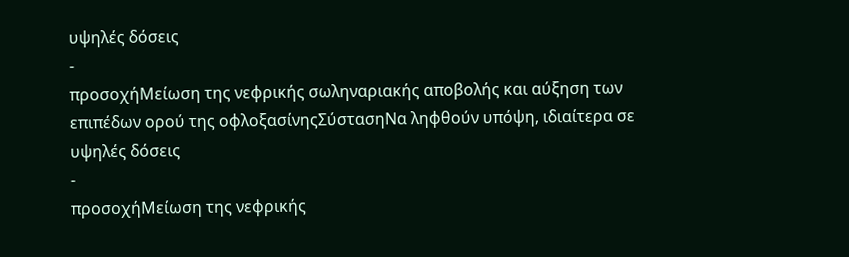υψηλές δόσεις
-
προσοχήΜείωση της νεφρικής σωληναριακής αποβολής και αύξηση των επιπέδων ορού της οφλοξασίνηςΣύστασηΝα ληφθούν υπόψη, ιδιαίτερα σε υψηλές δόσεις
-
προσοχήΜείωση της νεφρικής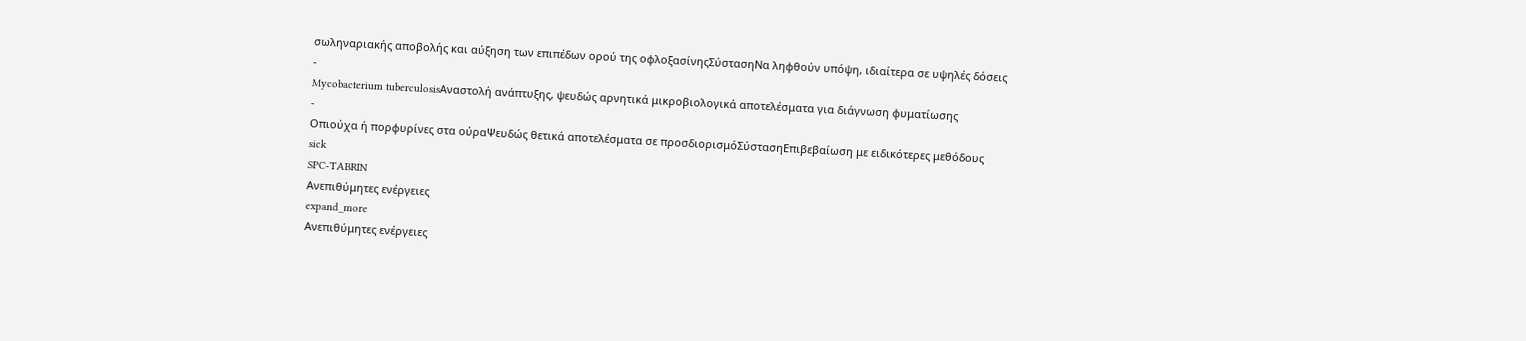σωληναριακής αποβολής και αύξηση των επιπέδων ορού της οφλοξασίνηςΣύστασηΝα ληφθούν υπόψη, ιδιαίτερα σε υψηλές δόσεις
-
Mycobacterium tuberculosisΑναστολή ανάπτυξης, ψευδώς αρνητικά μικροβιολογικά αποτελέσματα για διάγνωση φυματίωσης
-
Οπιούχα ή πορφυρίνες στα ούραΨευδώς θετικά αποτελέσματα σε προσδιορισμόΣύστασηΕπιβεβαίωση με ειδικότερες μεθόδους
sick
SPC-TABRIN
Ανεπιθύμητες ενέργειες
expand_more
Ανεπιθύμητες ενέργειες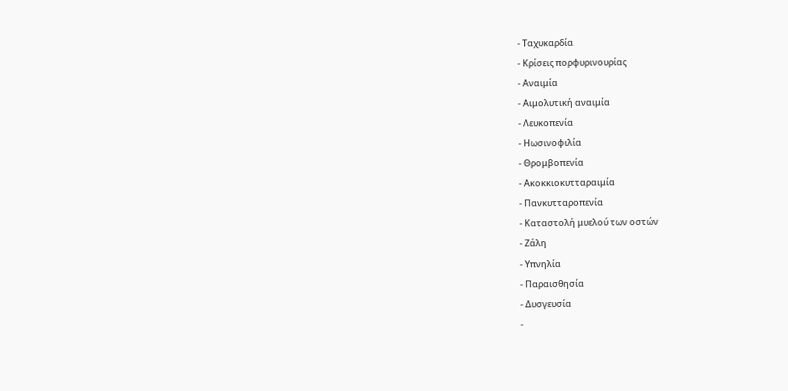- Ταχυκαρδία
- Κρίσεις πορφυρινουρίας
- Αναιμία
- Αιμολυτική αναιμία
- Λευκοπενία
- Ηωσινοφιλία
- Θρομβοπενία
- Ακοκκιοκυτταραιμία
- Πανκυτταροπενία
- Καταστολή μυελού των οστών
- Ζάλη
- Υπνηλία
- Παραισθησία
- Δυσγευσία
-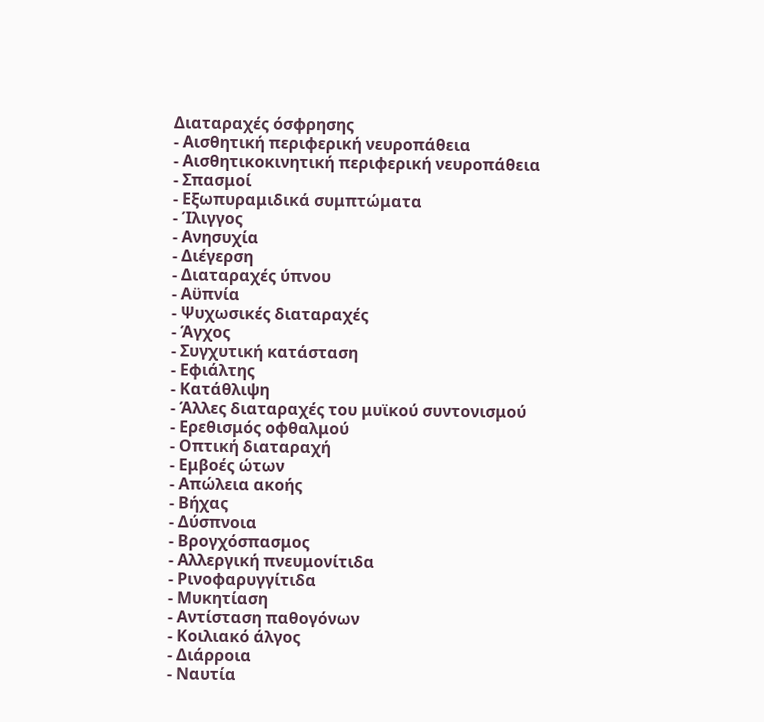Διαταραχές όσφρησης
- Αισθητική περιφερική νευροπάθεια
- Αισθητικοκινητική περιφερική νευροπάθεια
- Σπασμοί
- Εξωπυραμιδικά συμπτώματα
- Ίλιγγος
- Ανησυχία
- Διέγερση
- Διαταραχές ύπνου
- Αϋπνία
- Ψυχωσικές διαταραχές
- Άγχος
- Συγχυτική κατάσταση
- Εφιάλτης
- Κατάθλιψη
- Άλλες διαταραχές του μυϊκού συντονισμού
- Ερεθισμός οφθαλμού
- Οπτική διαταραχή
- Εμβοές ώτων
- Απώλεια ακοής
- Βήχας
- Δύσπνοια
- Βρογχόσπασμος
- Αλλεργική πνευμονίτιδα
- Ρινοφαρυγγίτιδα
- Μυκητίαση
- Αντίσταση παθογόνων
- Κοιλιακό άλγος
- Διάρροια
- Ναυτία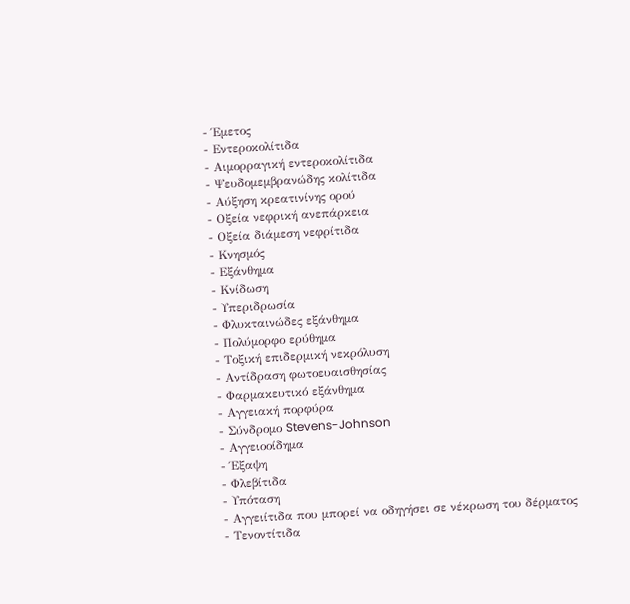- Έμετος
- Εντεροκολίτιδα
- Αιμορραγική εντεροκολίτιδα
- Ψευδομεμβρανώδης κολίτιδα
- Αύξηση κρεατινίνης ορού
- Οξεία νεφρική ανεπάρκεια
- Οξεία διάμεση νεφρίτιδα
- Κνησμός
- Εξάνθημα
- Κνίδωση
- Υπεριδρωσία
- Φλυκταινώδες εξάνθημα
- Πολύμορφο ερύθημα
- Τοξική επιδερμική νεκρόλυση
- Αντίδραση φωτοευαισθησίας
- Φαρμακευτικό εξάνθημα
- Αγγειακή πορφύρα
- Σύνδρομο Stevens-Johnson
- Αγγειοοίδημα
- Έξαψη
- Φλεβίτιδα
- Υπόταση
- Αγγειίτιδα που μπορεί να οδηγήσει σε νέκρωση του δέρματος
- Τενοντίτιδα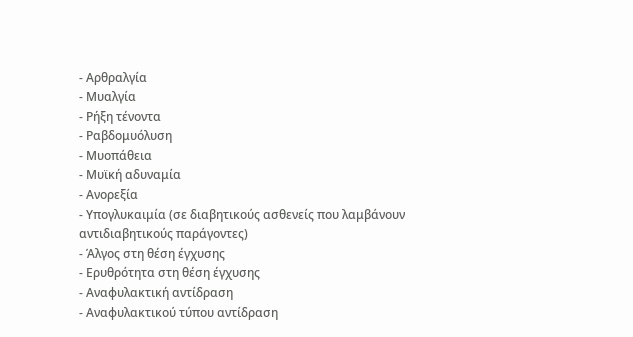- Αρθραλγία
- Μυαλγία
- Ρήξη τένοντα
- Ραβδομυόλυση
- Μυοπάθεια
- Μυϊκή αδυναμία
- Ανορεξία
- Υπογλυκαιμία (σε διαβητικούς ασθενείς που λαμβάνουν αντιδιαβητικούς παράγοντες)
- Άλγος στη θέση έγχυσης
- Ερυθρότητα στη θέση έγχυσης
- Αναφυλακτική αντίδραση
- Αναφυλακτικού τύπου αντίδραση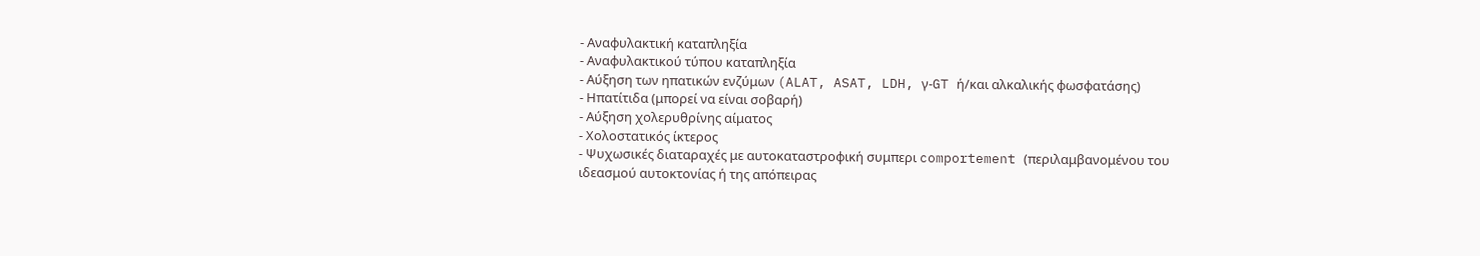- Αναφυλακτική καταπληξία
- Αναφυλακτικού τύπου καταπληξία
- Αύξηση των ηπατικών ενζύμων (ALAT, ASAT, LDH, γ-GT ή/και αλκαλικής φωσφατάσης)
- Ηπατίτιδα (μπορεί να είναι σοβαρή)
- Αύξηση χολερυθρίνης αίματος
- Χολοστατικός ίκτερος
- Ψυχωσικές διαταραχές με αυτοκαταστροφική συμπερι comportement (περιλαμβανομένου του ιδεασμού αυτοκτονίας ή της απόπειρας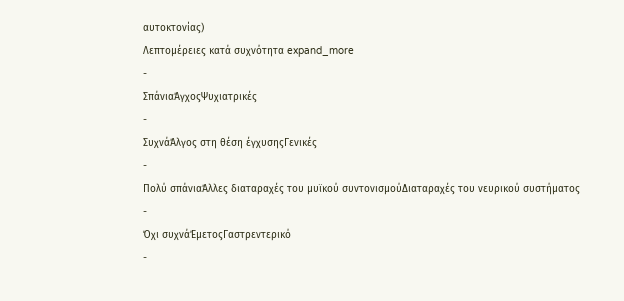αυτοκτονίας)
Λεπτομέρειες κατά συχνότητα expand_more
-
ΣπάνιαΆγχοςΨυχιατρικές
-
ΣυχνάΆλγος στη θέση έγχυσηςΓενικές
-
Πολύ σπάνιαΆλλες διαταραχές του μυϊκού συντονισμούΔιαταραχές του νευρικού συστήματος
-
Όχι συχνάΈμετοςΓαστρεντερικό
-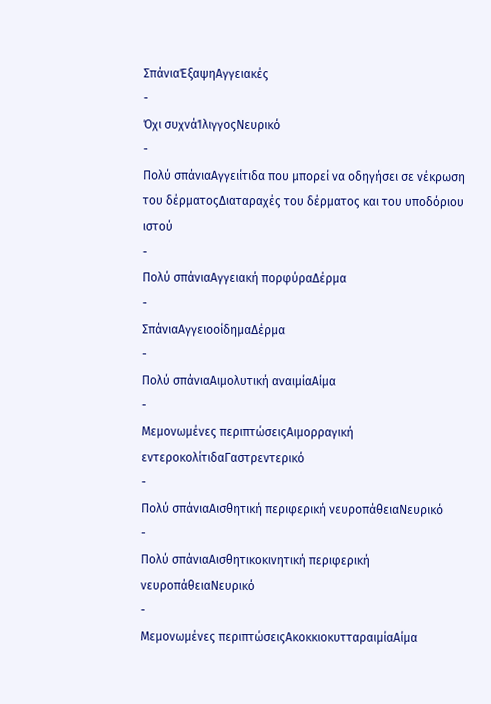ΣπάνιαΈξαψηΑγγειακές
-
Όχι συχνάΊλιγγοςΝευρικό
-
Πολύ σπάνιαΑγγειίτιδα που μπορεί να οδηγήσει σε νέκρωση του δέρματοςΔιαταραχές του δέρματος και του υποδόριου ιστού
-
Πολύ σπάνιαΑγγειακή πορφύραΔέρμα
-
ΣπάνιαΑγγειοοίδημαΔέρμα
-
Πολύ σπάνιαΑιμολυτική αναιμίαΑίμα
-
Μεμονωμένες περιπτώσειςΑιμορραγική εντεροκολίτιδαΓαστρεντερικό
-
Πολύ σπάνιαΑισθητική περιφερική νευροπάθειαΝευρικό
-
Πολύ σπάνιαΑισθητικοκινητική περιφερική νευροπάθειαΝευρικό
-
Μεμονωμένες περιπτώσειςΑκοκκιοκυτταραιμίαΑίμα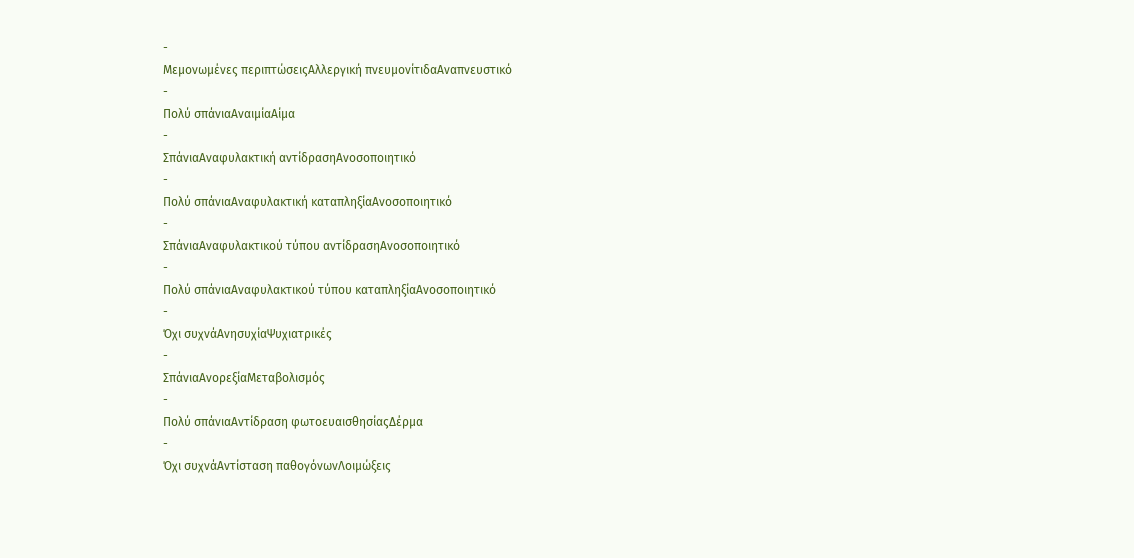-
Μεμονωμένες περιπτώσειςΑλλεργική πνευμονίτιδαΑναπνευστικό
-
Πολύ σπάνιαΑναιμίαΑίμα
-
ΣπάνιαΑναφυλακτική αντίδρασηΑνοσοποιητικό
-
Πολύ σπάνιαΑναφυλακτική καταπληξίαΑνοσοποιητικό
-
ΣπάνιαΑναφυλακτικού τύπου αντίδρασηΑνοσοποιητικό
-
Πολύ σπάνιαΑναφυλακτικού τύπου καταπληξίαΑνοσοποιητικό
-
Όχι συχνάΑνησυχίαΨυχιατρικές
-
ΣπάνιαΑνορεξίαΜεταβολισμός
-
Πολύ σπάνιαΑντίδραση φωτοευαισθησίαςΔέρμα
-
Όχι συχνάΑντίσταση παθογόνωνΛοιμώξεις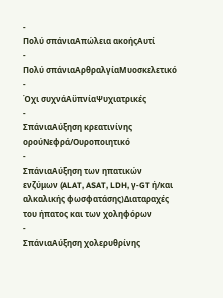-
Πολύ σπάνιαΑπώλεια ακοήςΑυτί
-
Πολύ σπάνιαΑρθραλγίαΜυοσκελετικό
-
Όχι συχνάΑϋπνίαΨυχιατρικές
-
ΣπάνιαΑύξηση κρεατινίνης ορούΝεφρά/Ουροποιητικό
-
ΣπάνιαΑύξηση των ηπατικών ενζύμων (ALAT, ASAT, LDH, γ-GT ή/και αλκαλικής φωσφατάσης)Διαταραχές του ήπατος και των χοληφόρων
-
ΣπάνιαΑύξηση χολερυθρίνης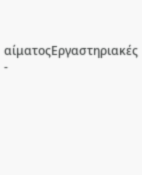αίματοςΕργαστηριακές
-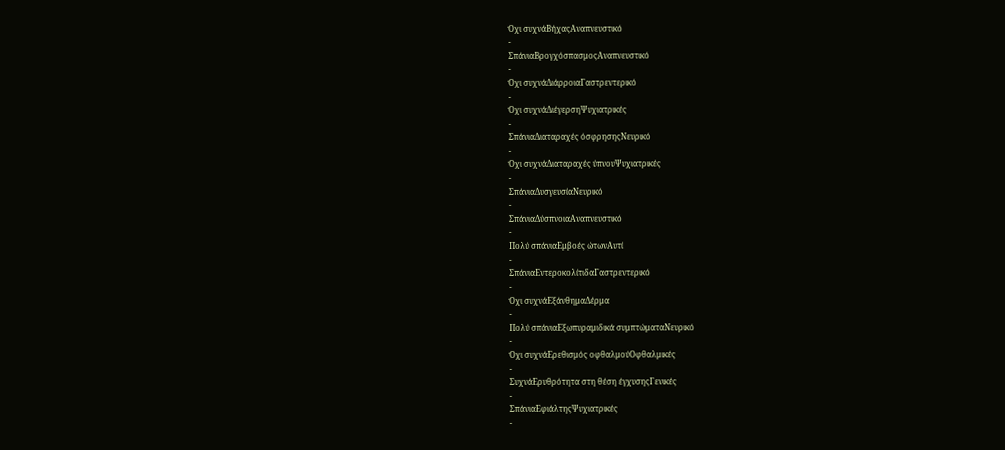Όχι συχνάΒήχαςΑναπνευστικό
-
ΣπάνιαΒρογχόσπασμοςΑναπνευστικό
-
Όχι συχνάΔιάρροιαΓαστρεντερικό
-
Όχι συχνάΔιέγερσηΨυχιατρικές
-
ΣπάνιαΔιαταραχές όσφρησηςΝευρικό
-
Όχι συχνάΔιαταραχές ύπνουΨυχιατρικές
-
ΣπάνιαΔυσγευσίαΝευρικό
-
ΣπάνιαΔύσπνοιαΑναπνευστικό
-
Πολύ σπάνιαΕμβοές ώτωνΑυτί
-
ΣπάνιαΕντεροκολίτιδαΓαστρεντερικό
-
Όχι συχνάΕξάνθημαΔέρμα
-
Πολύ σπάνιαΕξωπυραμιδικά συμπτώματαΝευρικό
-
Όχι συχνάΕρεθισμός οφθαλμούΟφθαλμικές
-
ΣυχνάΕρυθρότητα στη θέση έγχυσηςΓενικές
-
ΣπάνιαΕφιάλτηςΨυχιατρικές
-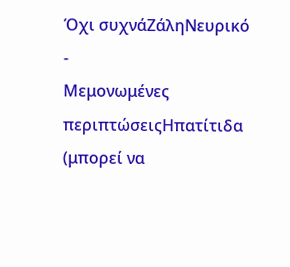Όχι συχνάΖάληΝευρικό
-
Μεμονωμένες περιπτώσειςΗπατίτιδα (μπορεί να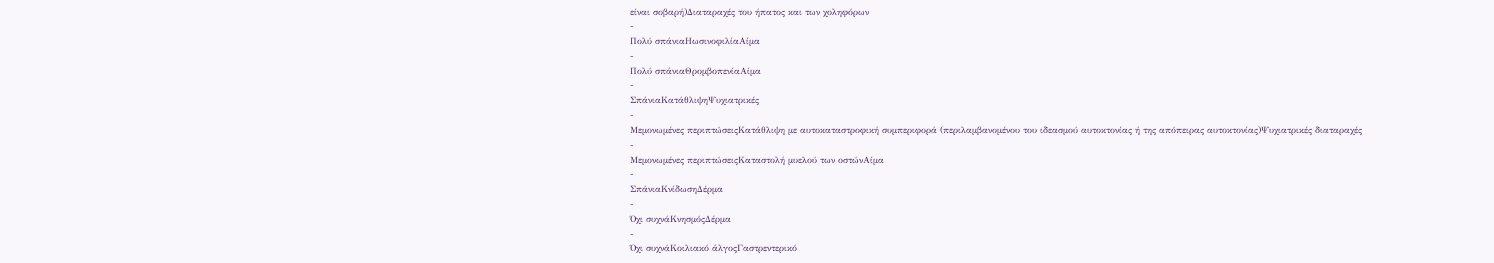είναι σοβαρή)Διαταραχές του ήπατος και των χοληφόρων
-
Πολύ σπάνιαΗωσινοφιλίαΑίμα
-
Πολύ σπάνιαΘρομβοπενίαΑίμα
-
ΣπάνιαΚατάθλιψηΨυχιατρικές
-
Μεμονωμένες περιπτώσειςΚατάθλιψη με αυτοκαταστροφική συμπεριφορά (περιλαμβανομένου του ιδεασμού αυτοκτονίας ή της απόπειρας αυτοκτονίας)Ψυχιατρικές διαταραχές
-
Μεμονωμένες περιπτώσειςΚαταστολή μυελού των οστώνΑίμα
-
ΣπάνιαΚνίδωσηΔέρμα
-
Όχι συχνάΚνησμόςΔέρμα
-
Όχι συχνάΚοιλιακό άλγοςΓαστρεντερικό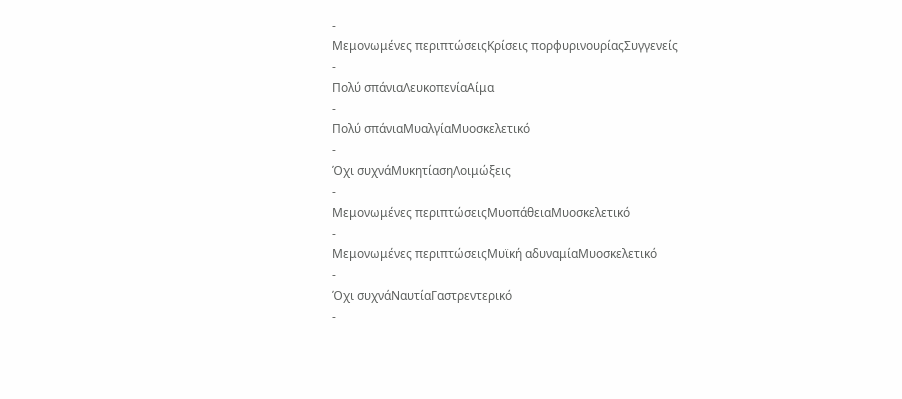-
Μεμονωμένες περιπτώσειςΚρίσεις πορφυρινουρίαςΣυγγενείς
-
Πολύ σπάνιαΛευκοπενίαΑίμα
-
Πολύ σπάνιαΜυαλγίαΜυοσκελετικό
-
Όχι συχνάΜυκητίασηΛοιμώξεις
-
Μεμονωμένες περιπτώσειςΜυοπάθειαΜυοσκελετικό
-
Μεμονωμένες περιπτώσειςΜυϊκή αδυναμίαΜυοσκελετικό
-
Όχι συχνάΝαυτίαΓαστρεντερικό
-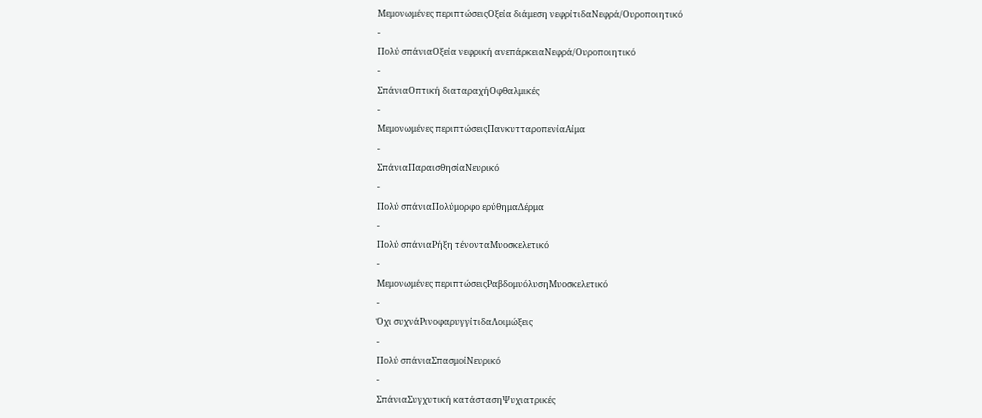Μεμονωμένες περιπτώσειςΟξεία διάμεση νεφρίτιδαΝεφρά/Ουροποιητικό
-
Πολύ σπάνιαΟξεία νεφρική ανεπάρκειαΝεφρά/Ουροποιητικό
-
ΣπάνιαΟπτική διαταραχήΟφθαλμικές
-
Μεμονωμένες περιπτώσειςΠανκυτταροπενίαΑίμα
-
ΣπάνιαΠαραισθησίαΝευρικό
-
Πολύ σπάνιαΠολύμορφο ερύθημαΔέρμα
-
Πολύ σπάνιαΡήξη τένονταΜυοσκελετικό
-
Μεμονωμένες περιπτώσειςΡαβδομυόλυσηΜυοσκελετικό
-
Όχι συχνάΡινοφαρυγγίτιδαΛοιμώξεις
-
Πολύ σπάνιαΣπασμοίΝευρικό
-
ΣπάνιαΣυγχυτική κατάστασηΨυχιατρικές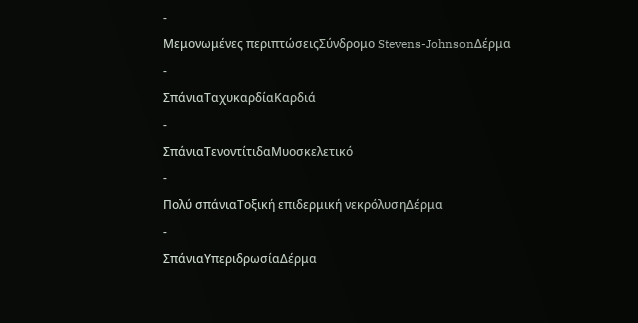-
Μεμονωμένες περιπτώσειςΣύνδρομο Stevens-JohnsonΔέρμα
-
ΣπάνιαΤαχυκαρδίαΚαρδιά
-
ΣπάνιαΤενοντίτιδαΜυοσκελετικό
-
Πολύ σπάνιαΤοξική επιδερμική νεκρόλυσηΔέρμα
-
ΣπάνιαΥπεριδρωσίαΔέρμα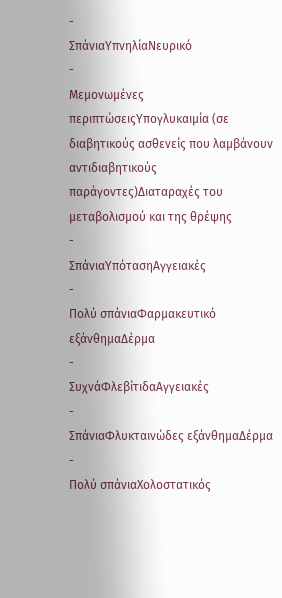-
ΣπάνιαΥπνηλίαΝευρικό
-
Μεμονωμένες περιπτώσειςΥπογλυκαιμία (σε διαβητικούς ασθενείς που λαμβάνουν αντιδιαβητικούς παράγοντες)Διαταραχές του μεταβολισμού και της θρέψης
-
ΣπάνιαΥπότασηΑγγειακές
-
Πολύ σπάνιαΦαρμακευτικό εξάνθημαΔέρμα
-
ΣυχνάΦλεβίτιδαΑγγειακές
-
ΣπάνιαΦλυκταινώδες εξάνθημαΔέρμα
-
Πολύ σπάνιαΧολοστατικός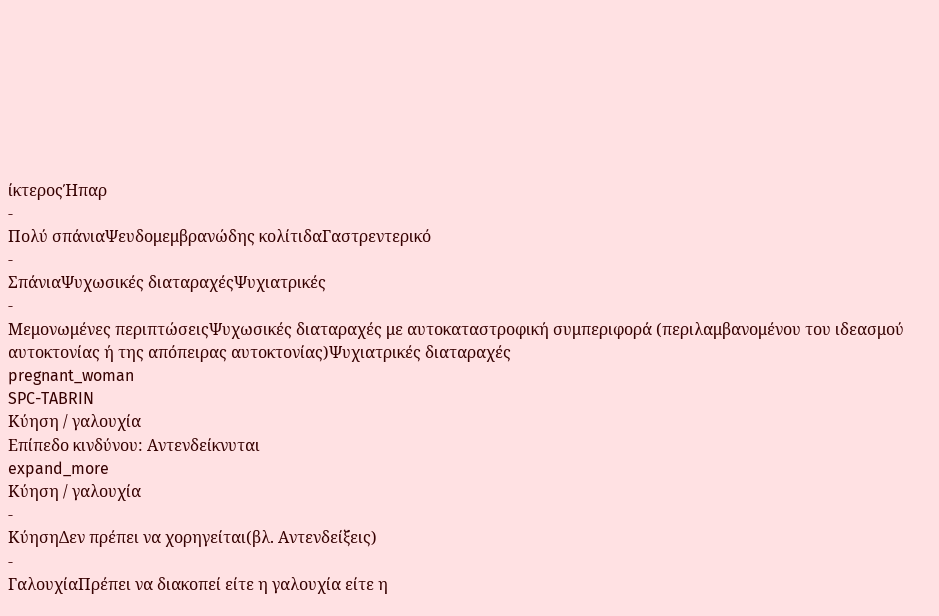ίκτεροςΉπαρ
-
Πολύ σπάνιαΨευδομεμβρανώδης κολίτιδαΓαστρεντερικό
-
ΣπάνιαΨυχωσικές διαταραχέςΨυχιατρικές
-
Μεμονωμένες περιπτώσειςΨυχωσικές διαταραχές με αυτοκαταστροφική συμπεριφορά (περιλαμβανομένου του ιδεασμού αυτοκτονίας ή της απόπειρας αυτοκτονίας)Ψυχιατρικές διαταραχές
pregnant_woman
SPC-TABRIN
Κύηση / γαλουχία
Επίπεδο κινδύνου: Αντενδείκνυται
expand_more
Κύηση / γαλουχία
-
ΚύησηΔεν πρέπει να χορηγείται(βλ. Αντενδείξεις)
-
ΓαλουχίαΠρέπει να διακοπεί είτε η γαλουχία είτε η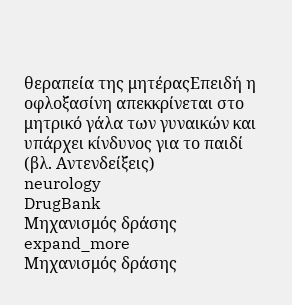θεραπεία της μητέραςΕπειδή η οφλοξασίνη απεκκρίνεται στο μητρικό γάλα των γυναικών και υπάρχει κίνδυνος για το παιδί (βλ. Αντενδείξεις)
neurology
DrugBank
Μηχανισμός δράσης
expand_more
Μηχανισμός δράσης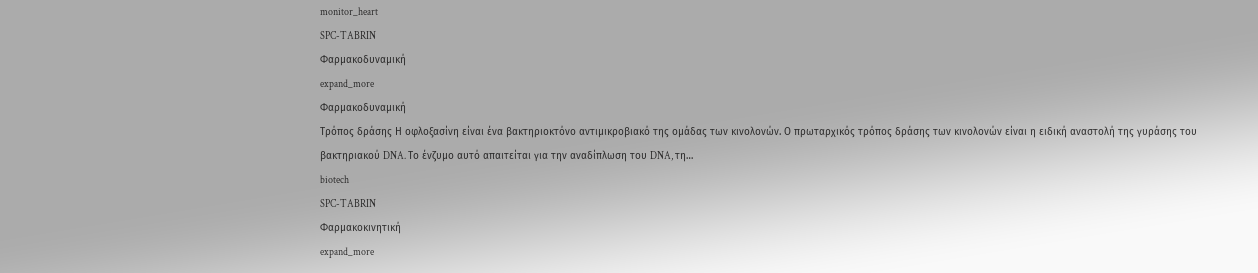monitor_heart
SPC-TABRIN
Φαρμακοδυναμική
expand_more
Φαρμακοδυναμική
Τρόπος δράσης Η οφλοξασίνη είναι ένα βακτηριοκτόνο αντιμικροβιακό της ομάδας των κινολονών. Ο πρωταρχικός τρόπος δράσης των κινολονών είναι η ειδική αναστολή της γυράσης του βακτηριακού DNA. Το ένζυμο αυτό απαιτείται για την αναδίπλωση του DNA, τη…
biotech
SPC-TABRIN
Φαρμακοκινητική
expand_more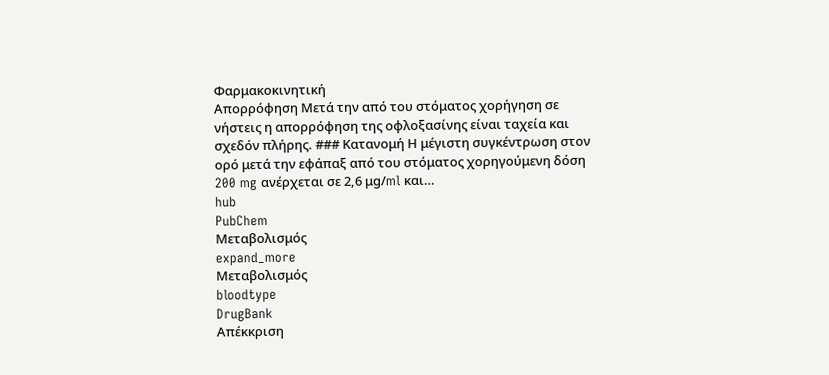Φαρμακοκινητική
Απορρόφηση Μετά την από του στόματος χορήγηση σε νήστεις η απορρόφηση της οφλοξασίνης είναι ταχεία και σχεδόν πλήρης. ### Κατανομή Η μέγιστη συγκέντρωση στον ορό μετά την εφάπαξ από του στόματος χορηγούμενη δόση 200 mg ανέρχεται σε 2,6 μg/ml και…
hub
PubChem
Μεταβολισμός
expand_more
Μεταβολισμός
bloodtype
DrugBank
Απέκκριση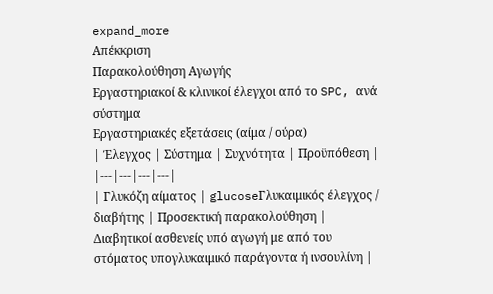expand_more
Απέκκριση
Παρακολούθηση Αγωγής
Εργαστηριακοί & κλινικοί έλεγχοι από το SPC, ανά σύστημα
Εργαστηριακές εξετάσεις (αίμα / ούρα)
| Έλεγχος | Σύστημα | Συχνότητα | Προϋπόθεση |
|---|---|---|---|
| Γλυκόζη αίματος | glucoseΓλυκαιμικός έλεγχος / διαβήτης | Προσεκτική παρακολούθηση | Διαβητικοί ασθενείς υπό αγωγή με από του στόματος υπογλυκαιμικό παράγοντα ή ινσουλίνη |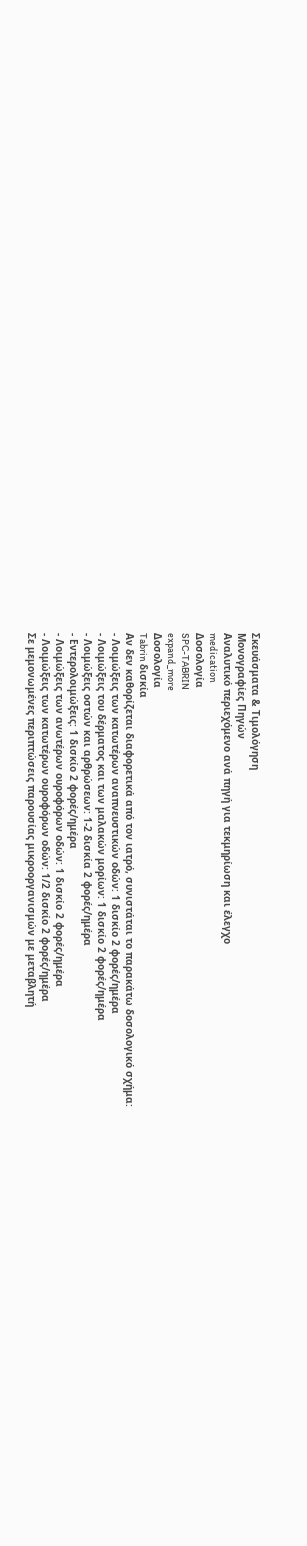Σκευάσματα & Τιμολόγηση
Μονογραφίες Πηγών
Αναλυτικό περιεχόμενο ανά πηγή για τεκμηρίωση και έλεγχο
medication
Δοσολογία
SPC-TABRIN
expand_more
Δοσολογία
Tabrin δισκία
Αν δεν καθορίζεται διαφορετικά από τον ιατρό, συνιστάται το παρακάτω δοσολογικό σχήμα:
- Λοιμώξεις των κατωτέρων αναπνευστικών οδών: 1 δισκίο 2 φορές/ημέρα
- Λοιμώξεις του δέρματος και των μαλακών μορίων: 1 δισκίο 2 φορές/ημέρα
- Λοιμώξεις οστών και αρθρώσεων: 1-2 δισκία 2 φορές/ημέρα
- Εντερολοιμώξεις: 1 δισκίο 2 φορές/ημέρα
- Λοιμώξεις των ανωτέρων ουροφόρων οδών: 1 δισκίο 2 φορές/ημέρα
- Λοιμώξεις των κατωτέρων ουροφόρων οδών: 1/2 δισκίο 2 φορές/ημέρα
Σε μεμονωμένες περιπτώσεις παρουσίας μικροοργανισμών με μεταβλητή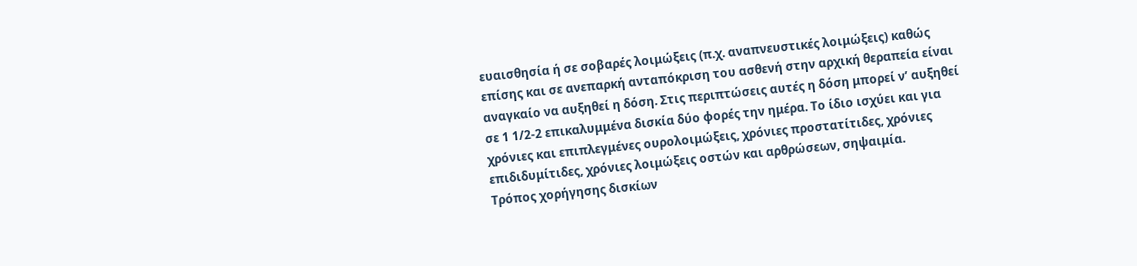ευαισθησία ή σε σοβαρές λοιμώξεις (π.χ. αναπνευστικές λοιμώξεις) καθώς επίσης και σε ανεπαρκή ανταπόκριση του ασθενή στην αρχική θεραπεία είναι αναγκαίο να αυξηθεί η δόση. Στις περιπτώσεις αυτές η δόση μπορεί ν’ αυξηθεί σε 1 1/2-2 επικαλυμμένα δισκία δύο φορές την ημέρα. Το ίδιο ισχύει και για χρόνιες και επιπλεγμένες ουρολοιμώξεις, χρόνιες προστατίτιδες, χρόνιες επιδιδυμίτιδες, χρόνιες λοιμώξεις οστών και αρθρώσεων, σηψαιμία.
Τρόπος χορήγησης δισκίων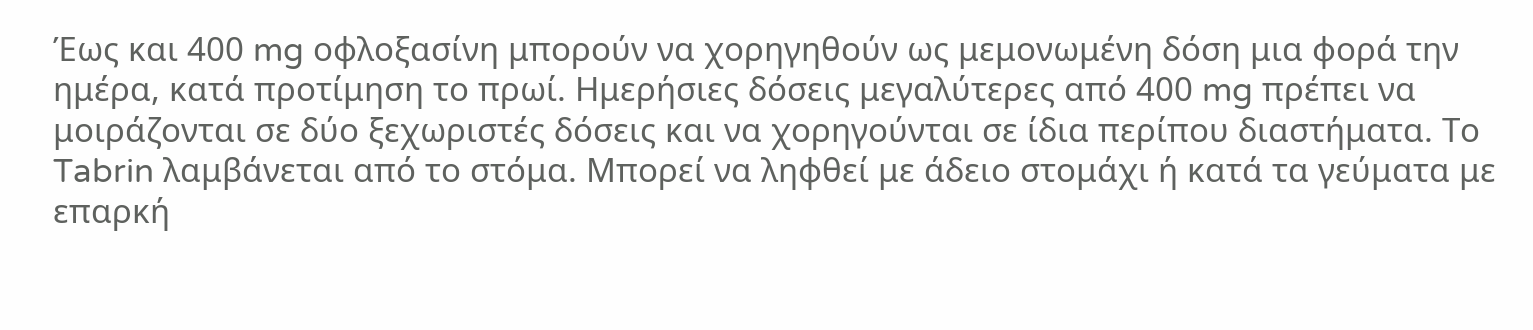Έως και 400 mg οφλοξασίνη μπορούν να χορηγηθούν ως μεμονωμένη δόση μια φορά την ημέρα, κατά προτίμηση το πρωί. Ημερήσιες δόσεις μεγαλύτερες από 400 mg πρέπει να μοιράζονται σε δύο ξεχωριστές δόσεις και να χορηγούνται σε ίδια περίπου διαστήματα. Το Tabrin λαμβάνεται από το στόμα. Μπορεί να ληφθεί με άδειο στομάχι ή κατά τα γεύματα με επαρκή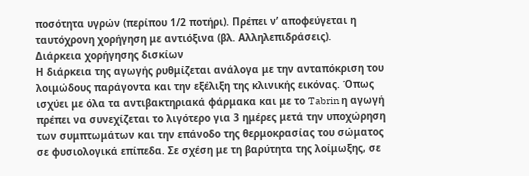ποσότητα υγρών (περίπου 1/2 ποτήρι). Πρέπει ν’ αποφεύγεται η ταυτόχρονη χορήγηση με αντιόξινα (βλ. Αλληλεπιδράσεις).
Διάρκεια χορήγησης δισκίων
Η διάρκεια της αγωγής ρυθμίζεται ανάλογα με την ανταπόκριση του λοιμώδους παράγοντα και την εξέλιξη της κλινικής εικόνας. Όπως ισχύει με όλα τα αντιβακτηριακά φάρμακα και με το Tabrin η αγωγή πρέπει να συνεχίζεται το λιγότερο για 3 ημέρες μετά την υποχώρηση των συμπτωμάτων και την επάνοδο της θερμοκρασίας του σώματος σε φυσιολογικά επίπεδα. Σε σχέση με τη βαρύτητα της λοίμωξης, σε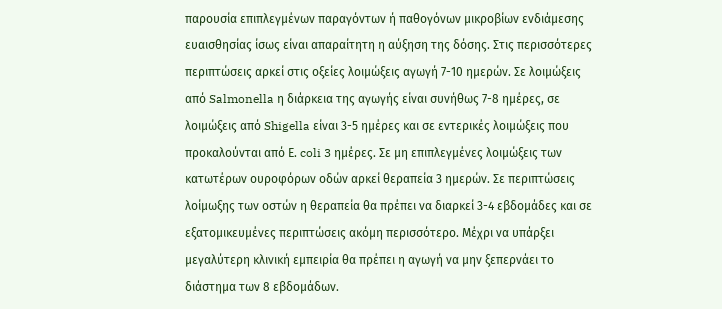παρουσία επιπλεγμένων παραγόντων ή παθογόνων μικροβίων ενδιάμεσης ευαισθησίας ίσως είναι απαραίτητη η αύξηση της δόσης. Στις περισσότερες περιπτώσεις αρκεί στις οξείες λοιμώξεις αγωγή 7-10 ημερών. Σε λοιμώξεις από Salmonella η διάρκεια της αγωγής είναι συνήθως 7-8 ημέρες, σε λοιμώξεις από Shigella είναι 3-5 ημέρες και σε εντερικές λοιμώξεις που προκαλούνται από Ε. coli 3 ημέρες. Σε μη επιπλεγμένες λοιμώξεις των κατωτέρων ουροφόρων οδών αρκεί θεραπεία 3 ημερών. Σε περιπτώσεις λοίμωξης των οστών η θεραπεία θα πρέπει να διαρκεί 3-4 εβδομάδες και σε εξατομικευμένες περιπτώσεις ακόμη περισσότερο. Μέχρι να υπάρξει μεγαλύτερη κλινική εμπειρία θα πρέπει η αγωγή να μην ξεπερνάει το διάστημα των 8 εβδομάδων.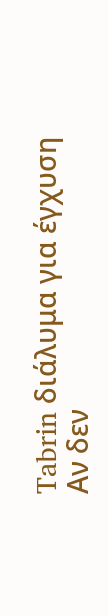Tabrin διάλυμα για έγχυση
Αν δεν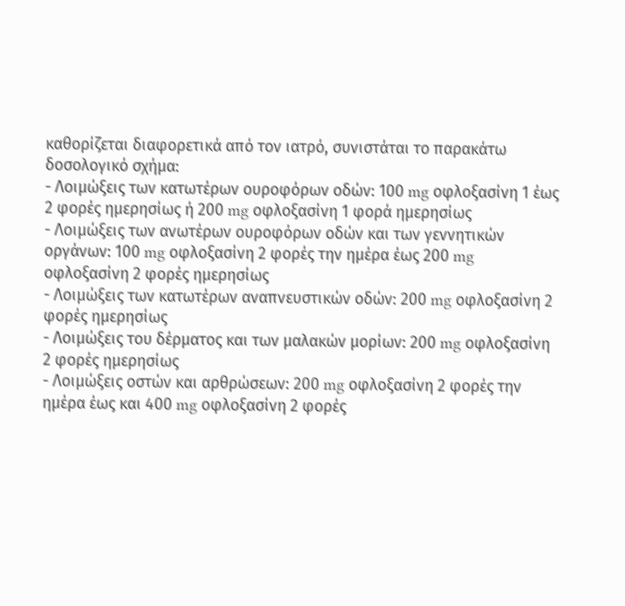καθορίζεται διαφορετικά από τον ιατρό, συνιστάται το παρακάτω δοσολογικό σχήμα:
- Λοιμώξεις των κατωτέρων ουροφόρων οδών: 100 mg οφλοξασίνη 1 έως 2 φορές ημερησίως ή 200 mg οφλοξασίνη 1 φορά ημερησίως
- Λοιμώξεις των ανωτέρων ουροφόρων οδών και των γεννητικών οργάνων: 100 mg οφλοξασίνη 2 φορές την ημέρα έως 200 mg οφλοξασίνη 2 φορές ημερησίως
- Λοιμώξεις των κατωτέρων αναπνευστικών οδών: 200 mg οφλοξασίνη 2 φορές ημερησίως
- Λοιμώξεις του δέρματος και των μαλακών μορίων: 200 mg οφλοξασίνη 2 φορές ημερησίως
- Λοιμώξεις οστών και αρθρώσεων: 200 mg οφλοξασίνη 2 φορές την ημέρα έως και 400 mg οφλοξασίνη 2 φορές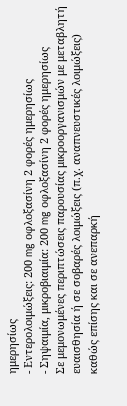ημερησίως
- Εντερολοιμώξεις: 200 mg οφλοξασίνη 2 φορές ημερησίως
- Σηψαιμία, μικροβιαιμία: 200 mg οφλοξασίνη 2 φορές ημερησίως
Σε μεμονωμένες περιπτώσεις παρουσίας μικροοργανισμών με μεταβλητή ευαισθησία ή σε σοβαρές λοιμώξεις (π.χ. αναπνευστικές λοιμώξεις) καθώς επίσης και σε ανεπαρκή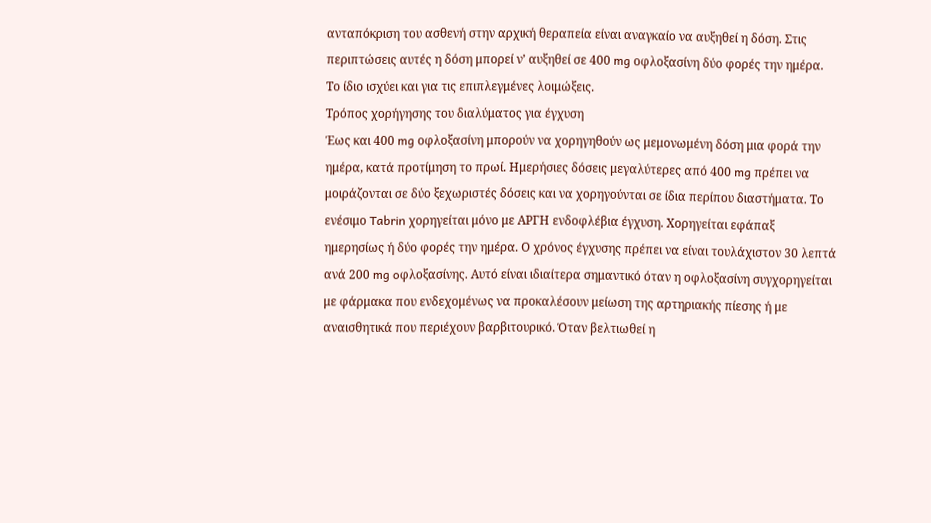ανταπόκριση του ασθενή στην αρχική θεραπεία είναι αναγκαίο να αυξηθεί η δόση. Στις περιπτώσεις αυτές η δόση μπορεί ν’ αυξηθεί σε 400 mg οφλοξασίνη δύο φορές την ημέρα. Το ίδιο ισχύει και για τις επιπλεγμένες λοιμώξεις.
Τρόπος χορήγησης του διαλύματος για έγχυση
Έως και 400 mg οφλοξασίνη μπορούν να χορηγηθούν ως μεμονωμένη δόση μια φορά την ημέρα, κατά προτίμηση το πρωί. Ημερήσιες δόσεις μεγαλύτερες από 400 mg πρέπει να μοιράζονται σε δύο ξεχωριστές δόσεις και να χορηγούνται σε ίδια περίπου διαστήματα. Το ενέσιμο Tabrin χορηγείται μόνο με ΑΡΓΗ ενδοφλέβια έγχυση. Χορηγείται εφάπαξ ημερησίως ή δύο φορές την ημέρα. Ο χρόνος έγχυσης πρέπει να είναι τουλάχιστον 30 λεπτά ανά 200 mg oφλοξασίνης. Αυτό είναι ιδιαίτερα σημαντικό όταν η οφλοξασίνη συγχορηγείται με φάρμακα που ενδεχομένως να προκαλέσουν μείωση της αρτηριακής πίεσης ή με αναισθητικά που περιέχουν βαρβιτουρικό. Όταν βελτιωθεί η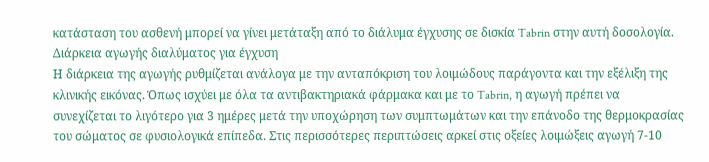κατάσταση του ασθενή μπορεί να γίνει μετάταξη από το διάλυμα έγχυσης σε δισκία Tabrin στην αυτή δοσολογία.
Διάρκεια αγωγής διαλύματος για έγχυση
Η διάρκεια της αγωγής ρυθμίζεται ανάλογα με την ανταπόκριση του λοιμώδους παράγοντα και την εξέλιξη της κλινικής εικόνας. Όπως ισχύει με όλα τα αντιβακτηριακά φάρμακα και με το Tabrin, η αγωγή πρέπει να συνεχίζεται το λιγότερο για 3 ημέρες μετά την υποχώρηση των συμπτωμάτων και την επάνοδο της θερμοκρασίας του σώματος σε φυσιολογικά επίπεδα. Στις περισσότερες περιπτώσεις αρκεί στις οξείες λοιμώξεις αγωγή 7-10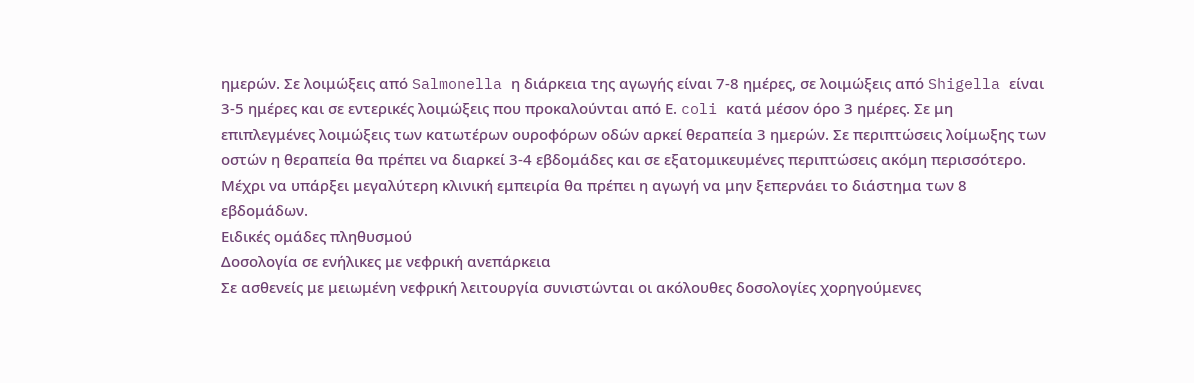ημερών. Σε λοιμώξεις από Salmonella η διάρκεια της αγωγής είναι 7-8 ημέρες, σε λοιμώξεις από Shigella είναι 3-5 ημέρες και σε εντερικές λοιμώξεις που προκαλούνται από Ε. coli κατά μέσον όρο 3 ημέρες. Σε μη επιπλεγμένες λοιμώξεις των κατωτέρων ουροφόρων οδών αρκεί θεραπεία 3 ημερών. Σε περιπτώσεις λοίμωξης των οστών η θεραπεία θα πρέπει να διαρκεί 3-4 εβδομάδες και σε εξατομικευμένες περιπτώσεις ακόμη περισσότερο. Μέχρι να υπάρξει μεγαλύτερη κλινική εμπειρία θα πρέπει η αγωγή να μην ξεπερνάει το διάστημα των 8 εβδομάδων.
Ειδικές ομάδες πληθυσμού
Δοσολογία σε ενήλικες με νεφρική ανεπάρκεια
Σε ασθενείς με μειωμένη νεφρική λειτουργία συνιστώνται οι ακόλουθες δοσολογίες χορηγούμενες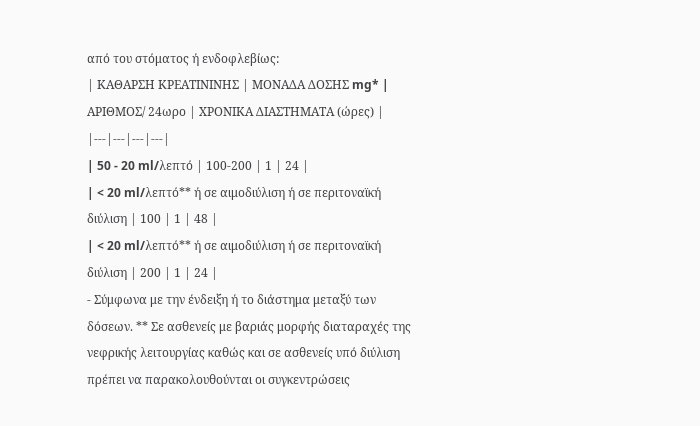από του στόματος ή ενδοφλεβίως:
| ΚΑΘΑΡΣΗ ΚΡΕΑΤΙΝΙNΗΣ | ΜΟΝΑΔΑ ΔΟΣΗΣ mg* | ΑΡΙΘΜΟΣ/ 24ωρο | ΧΡΟΝΙΚΑ ΔΙΑΣΤΗΜΑΤΑ (ώρες) |
|---|---|---|---|
| 50 - 20 ml/λεπτό | 100-200 | 1 | 24 |
| < 20 ml/λεπτό** ή σε αιμοδιύλιση ή σε περιτοναϊκή διύλιση | 100 | 1 | 48 |
| < 20 ml/λεπτό** ή σε αιμοδιύλιση ή σε περιτοναϊκή διύλιση | 200 | 1 | 24 |
- Σύμφωνα με την ένδειξη ή το διάστημα μεταξύ των δόσεων. ** Σε ασθενείς με βαριάς μορφής διαταραχές της νεφρικής λειτουργίας καθώς και σε ασθενείς υπό διύλιση πρέπει να παρακολουθούνται οι συγκεντρώσεις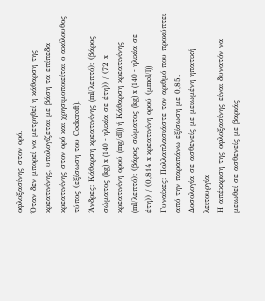οφλοξασίνης στον ορό.
Όταν δεν μπορεί να μετρηθεί η κάθαρση της κρεατινίνης, υπολογίζεται με βάση τα επίπεδα κρεατινίνης στον ορό και χρησιμοποιείται ο ακόλουθος τύπος (εξίσωση του Cockcroft).
Άνδρες: Κάθαρση κρεατινίνης (ml/λεπτό): (βάρος σώματος (kg) x (140 - ηλικία σε έτη)) / (72 x κρεατινίνη ορού (mg/dl)) ή Κάθαρση κρεατινίνης (ml/λεπτό): (βάρος σώματος (kg) x (140 - ηλικία σε έτη)) / (0,814 x κρεατινίνη ορού (μmol/l))
Γυναίκες: Πολλαπλασιάστε τον αριθμό που προκύπτει από την παραπάνω εξίσωση με 0,85.
Δοσολογία σε ασθενείς με μειωμένη ηπατική λειτουργία
Η απέκκριση της οφλοξασίνης είναι δυνατόν να μειωθεί σε ασθενείς με βαριάς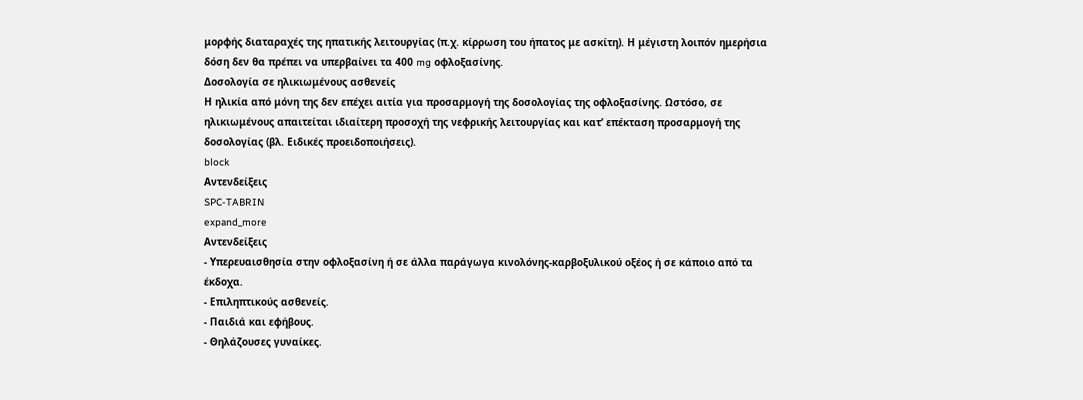μορφής διαταραχές της ηπατικής λειτουργίας (π.χ. κίρρωση του ήπατος με ασκίτη). Η μέγιστη λοιπόν ημερήσια δόση δεν θα πρέπει να υπερβαίνει τα 400 mg οφλοξασίνης.
Δοσολογία σε ηλικιωμένους ασθενείς
Η ηλικία από μόνη της δεν επέχει αιτία για προσαρμογή της δοσολογίας της οφλοξασίνης. Ωστόσο, σε ηλικιωμένους απαιτείται ιδιαίτερη προσοχή της νεφρικής λειτουργίας και κατ’ επέκταση προσαρμογή της δοσολογίας (βλ. Ειδικές προειδοποιήσεις).
block
Αντενδείξεις
SPC-TABRIN
expand_more
Αντενδείξεις
- Υπερευαισθησία στην οφλοξασίνη ή σε άλλα παράγωγα κινολόνης-καρβοξυλικού οξέος ή σε κάποιο από τα έκδοχα.
- Επιληπτικούς ασθενείς.
- Παιδιά και εφήβους.
- Θηλάζουσες γυναίκες.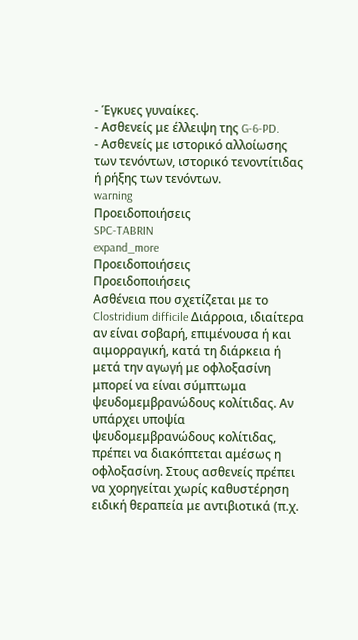- Έγκυες γυναίκες.
- Ασθενείς με έλλειψη της G-6-PD.
- Ασθενείς με ιστορικό αλλοίωσης των τενόντων, ιστορικό τενοντίτιδας ή ρήξης των τενόντων.
warning
Προειδοποιήσεις
SPC-TABRIN
expand_more
Προειδοποιήσεις
Προειδοποιήσεις
Ασθένεια που σχετίζεται με το Clostridium difficile Διάρροια, ιδιαίτερα αν είναι σοβαρή, επιμένουσα ή και αιμορραγική, κατά τη διάρκεια ή μετά την αγωγή με οφλοξασίνη μπορεί να είναι σύμπτωμα ψευδομεμβρανώδους κολίτιδας. Αν υπάρχει υποψία ψευδομεμβρανώδους κολίτιδας, πρέπει να διακόπτεται αμέσως η οφλοξασίνη. Στους ασθενείς πρέπει να χορηγείται χωρίς καθυστέρηση ειδική θεραπεία με αντιβιοτικά (π.χ.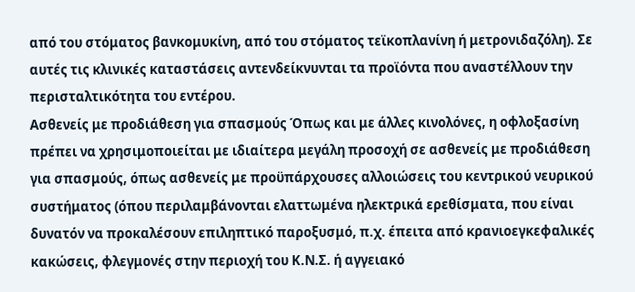από του στόματος βανκομυκίνη, από του στόματος τεϊκοπλανίνη ή μετρονιδαζόλη). Σε αυτές τις κλινικές καταστάσεις αντενδείκνυνται τα προϊόντα που αναστέλλουν την περισταλτικότητα του εντέρου.
Ασθενείς με προδιάθεση για σπασμούς Όπως και με άλλες κινολόνες, η οφλοξασίνη πρέπει να χρησιμοποιείται με ιδιαίτερα μεγάλη προσοχή σε ασθενείς με προδιάθεση για σπασμούς, όπως ασθενείς με προϋπάρχουσες αλλοιώσεις του κεντρικού νευρικού συστήματος (όπου περιλαμβάνονται ελαττωμένα ηλεκτρικά ερεθίσματα, που είναι δυνατόν να προκαλέσουν επιληπτικό παροξυσμό, π.χ. έπειτα από κρανιοεγκεφαλικές κακώσεις, φλεγμονές στην περιοχή του Κ.Ν.Σ. ή αγγειακό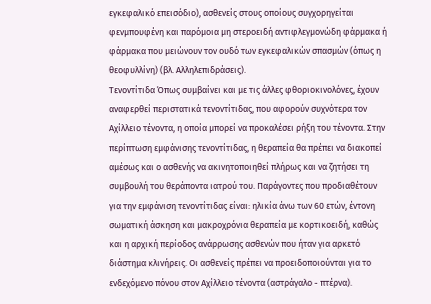εγκεφαλικό επεισόδιο), ασθενείς στους οποίους συγχορηγείται φενμπουφένη και παρόμοια μη στεροειδή αντιφλεγμονώδη φάρμακα ή φάρμακα που μειώνουν τον ουδό των εγκεφαλικών σπασμών (όπως η θεοφυλλίνη) (βλ. Αλληλεπιδράσεις).
Τενοντίτιδα Όπως συμβαίνει και με τις άλλες φθοριοκινολόνες, έχουν αναφερθεί περιστατικά τενοντίτιδας, που αφορούν συχνότερα τον Αχίλλειο τένοντα, η οποία μπορεί να προκαλέσει ρήξη του τένοντα. Στην περίπτωση εμφάνισης τενοντίτιδας, η θεραπεία θα πρέπει να διακοπεί αμέσως και ο ασθενής να ακινητοποιηθεί πλήρως και να ζητήσει τη συμβουλή του θεράποντα ιατρού του. Παράγοντες που προδιαθέτουν για την εμφάνιση τενοντίτιδας είναι: ηλικία άνω των 60 ετών, έντονη σωματική άσκηση και μακροχρόνια θεραπεία με κορτικοειδή, καθώς και η αρχική περίοδος ανάρρωσης ασθενών που ήταν για αρκετό διάστημα κλινήρεις. Οι ασθενείς πρέπει να προειδοποιούνται για το ενδεχόμενο πόνου στον Αχίλλειο τένοντα (αστράγαλο - πτέρνα).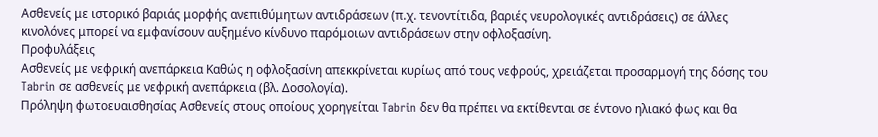Ασθενείς με ιστορικό βαριάς μορφής ανεπιθύμητων αντιδράσεων (π.χ. τενοντίτιδα, βαριές νευρολογικές αντιδράσεις) σε άλλες κινολόνες μπορεί να εμφανίσουν αυξημένο κίνδυνο παρόμοιων αντιδράσεων στην οφλοξασίνη.
Προφυλάξεις
Ασθενείς με νεφρική ανεπάρκεια Καθώς η οφλοξασίνη απεκκρίνεται κυρίως από τους νεφρούς, χρειάζεται προσαρμογή της δόσης του Tabrin σε ασθενείς με νεφρική ανεπάρκεια (βλ. Δοσολογία).
Πρόληψη φωτοευαισθησίας Ασθενείς στους οποίους χορηγείται Tabrin δεν θα πρέπει να εκτίθενται σε έντονο ηλιακό φως και θα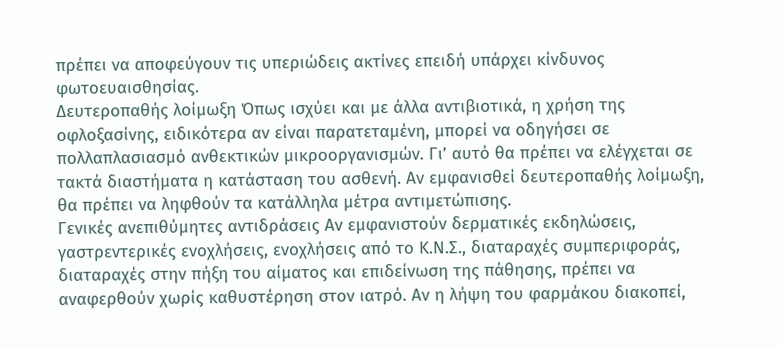πρέπει να αποφεύγουν τις υπεριώδεις ακτίνες επειδή υπάρχει κίνδυνος φωτοευαισθησίας.
Δευτεροπαθής λοίμωξη Όπως ισχύει και με άλλα αντιβιοτικά, η χρήση της οφλοξασίνης, ειδικότερα αν είναι παρατεταμένη, μπορεί να οδηγήσει σε πολλαπλασιασμό ανθεκτικών μικροοργανισμών. Γι’ αυτό θα πρέπει να ελέγχεται σε τακτά διαστήματα η κατάσταση του ασθενή. Αν εμφανισθεί δευτεροπαθής λοίμωξη, θα πρέπει να ληφθούν τα κατάλληλα μέτρα αντιμετώπισης.
Γενικές ανεπιθύμητες αντιδράσεις Αν εμφανιστούν δερματικές εκδηλώσεις, γαστρεντερικές ενοχλήσεις, ενοχλήσεις από το Κ.Ν.Σ., διαταραχές συμπεριφοράς, διαταραχές στην πήξη του αίματος και επιδείνωση της πάθησης, πρέπει να αναφερθούν χωρίς καθυστέρηση στον ιατρό. Αν η λήψη του φαρμάκου διακοπεί,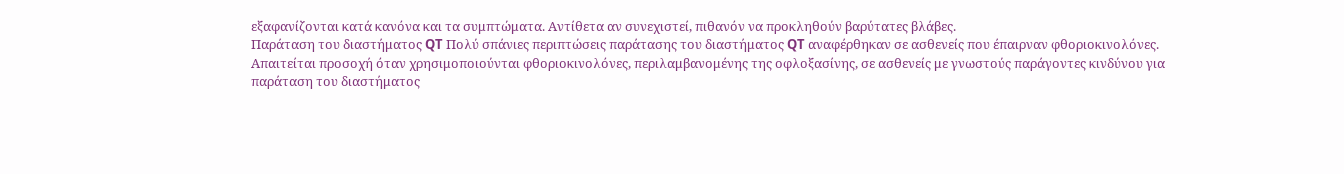εξαφανίζονται κατά κανόνα και τα συμπτώματα. Αντίθετα αν συνεχιστεί, πιθανόν να προκληθούν βαρύτατες βλάβες.
Παράταση του διαστήματος QT Πολύ σπάνιες περιπτώσεις παράτασης του διαστήματος QT αναφέρθηκαν σε ασθενείς που έπαιρναν φθοριοκινολόνες. Απαιτείται προσοχή όταν χρησιμοποιούνται φθοριοκινολόνες, περιλαμβανομένης της οφλοξασίνης, σε ασθενείς με γνωστούς παράγοντες κινδύνου για παράταση του διαστήματος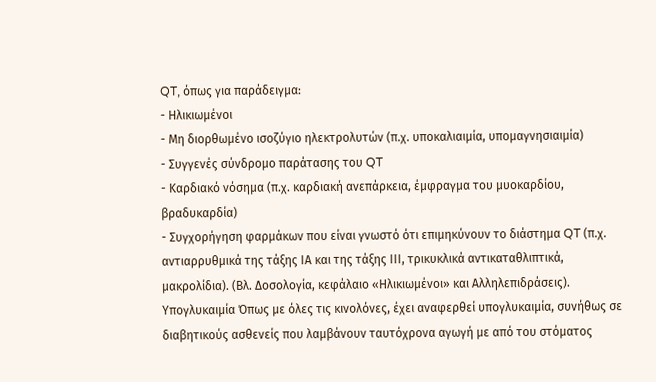QT, όπως για παράδειγμα:
- Ηλικιωμένοι
- Μη διορθωμένο ισοζύγιο ηλεκτρολυτών (π.χ. υποκαλιαιμία, υπομαγνησιαιμία)
- Συγγενές σύνδρομο παράτασης του QT
- Καρδιακό νόσημα (π.χ. καρδιακή ανεπάρκεια, έμφραγμα του μυοκαρδίου, βραδυκαρδία)
- Συγχορήγηση φαρμάκων που είναι γνωστό ότι επιμηκύνουν το διάστημα QT (π.χ. αντιαρρυθμικά της τάξης ΙΑ και της τάξης ΙΙΙ, τρικυκλικά αντικαταθλιπτικά, μακρολίδια). (Βλ. Δοσολογία, κεφάλαιο «Ηλικιωμένοι» και Αλληλεπιδράσεις).
Υπογλυκαιμία Όπως με όλες τις κινολόνες, έχει αναφερθεί υπογλυκαιμία, συνήθως σε διαβητικούς ασθενείς που λαμβάνουν ταυτόχρονα αγωγή με από του στόματος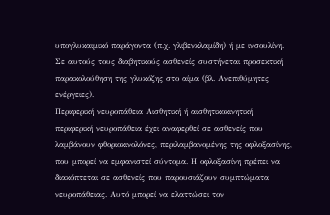υπογλυκαιμικό παράγοντα (π.χ. γλιβενκλαμίδη) ή με ινσουλίνη. Σε αυτούς τους διαβητικούς ασθενείς συστήνεται προσεκτική παρακολούθηση της γλυκόζης στο αίμα (βλ. Ανεπιθύμητες ενέργειες).
Περιφερική νευροπάθεια Αισθητική ή αισθητικοκινητική περιφερική νευροπάθεια έχει αναφερθεί σε ασθενείς που λαμβάνουν φθοριοκινολόνες, περιλαμβανομένης της οφλοξασίνης, που μπορεί να εμφανιστεί σύντομα. Η οφλοξασίνη πρέπει να διακόπτεται σε ασθενείς που παρουσιάζουν συμπτώματα νευροπάθειας. Αυτό μπορεί να ελαττώσει τον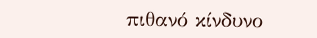πιθανό κίνδυνο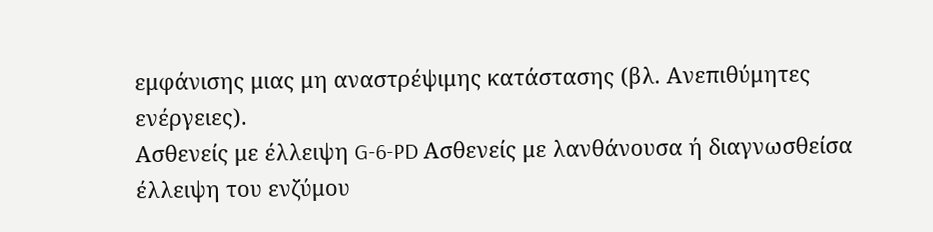εμφάνισης μιας μη αναστρέψιμης κατάστασης (βλ. Ανεπιθύμητες ενέργειες).
Ασθενείς με έλλειψη G-6-PD Ασθενείς με λανθάνουσα ή διαγνωσθείσα έλλειψη του ενζύμου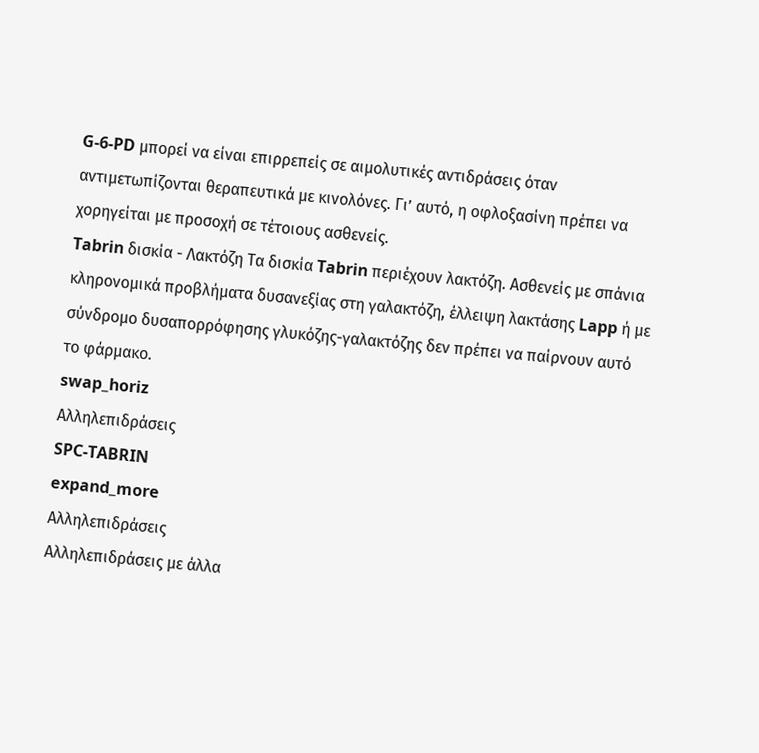G-6-PD μπορεί να είναι επιρρεπείς σε αιμολυτικές αντιδράσεις όταν αντιμετωπίζονται θεραπευτικά με κινολόνες. Γι’ αυτό, η οφλοξασίνη πρέπει να χορηγείται με προσοχή σε τέτοιους ασθενείς.
Tabrin δισκία - Λακτόζη Τα δισκία Tabrin περιέχουν λακτόζη. Ασθενείς με σπάνια κληρονομικά προβλήματα δυσανεξίας στη γαλακτόζη, έλλειψη λακτάσης Lapp ή με σύνδρομο δυσαπορρόφησης γλυκόζης-γαλακτόζης δεν πρέπει να παίρνουν αυτό το φάρμακο.
swap_horiz
Αλληλεπιδράσεις
SPC-TABRIN
expand_more
Αλληλεπιδράσεις
Αλληλεπιδράσεις με άλλα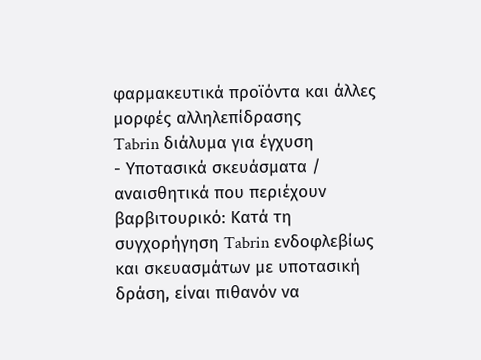φαρμακευτικά προϊόντα και άλλες μορφές αλληλεπίδρασης
Tabrin διάλυμα για έγχυση
- Υποτασικά σκευάσματα / αναισθητικά που περιέχουν βαρβιτουρικό: Κατά τη συγχορήγηση Tabrin ενδοφλεβίως και σκευασμάτων με υποτασική δράση, είναι πιθανόν να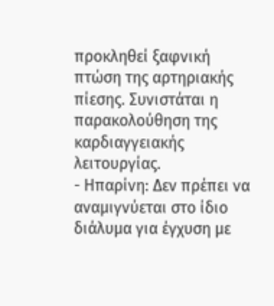προκληθεί ξαφνική πτώση της αρτηριακής πίεσης. Συνιστάται η παρακολούθηση της καρδιαγγειακής λειτουργίας.
- Ηπαρίνη: Δεν πρέπει να αναμιγνύεται στο ίδιο διάλυμα για έγχυση με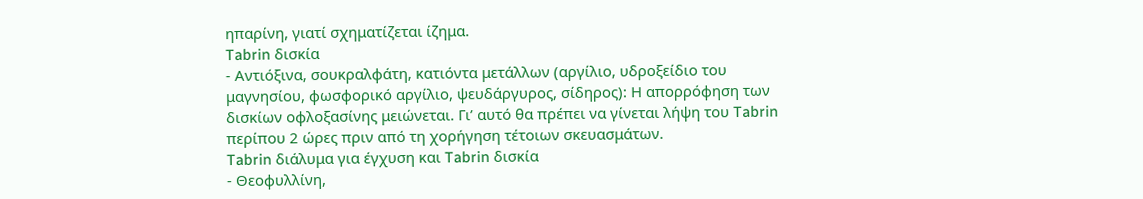ηπαρίνη, γιατί σχηματίζεται ίζημα.
Tabrin δισκία
- Αντιόξινα, σουκραλφάτη, κατιόντα μετάλλων (αργίλιο, υδροξείδιο του μαγνησίου, φωσφορικό αργίλιο, ψευδάργυρος, σίδηρος): Η απορρόφηση των δισκίων οφλοξασίνης μειώνεται. Γι’ αυτό θα πρέπει να γίνεται λήψη του Tabrin περίπου 2 ώρες πριν από τη χορήγηση τέτοιων σκευασμάτων.
Tabrin διάλυμα για έγχυση και Tabrin δισκία
- Θεοφυλλίνη,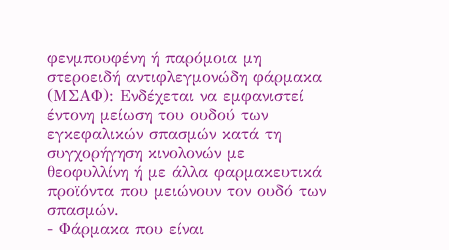φενμπουφένη ή παρόμοια μη στεροειδή αντιφλεγμονώδη φάρμακα (ΜΣΑΦ): Ενδέχεται να εμφανιστεί έντονη μείωση του ουδού των εγκεφαλικών σπασμών κατά τη συγχορήγηση κινολονών με θεοφυλλίνη ή με άλλα φαρμακευτικά προϊόντα που μειώνουν τον ουδό των σπασμών.
- Φάρμακα που είναι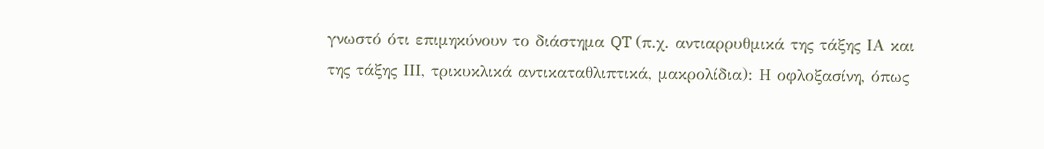γνωστό ότι επιμηκύνουν το διάστημα QT (π.χ. αντιαρρυθμικά της τάξης ΙΑ και της τάξης ΙΙΙ, τρικυκλικά αντικαταθλιπτικά, μακρολίδια): Η οφλοξασίνη, όπως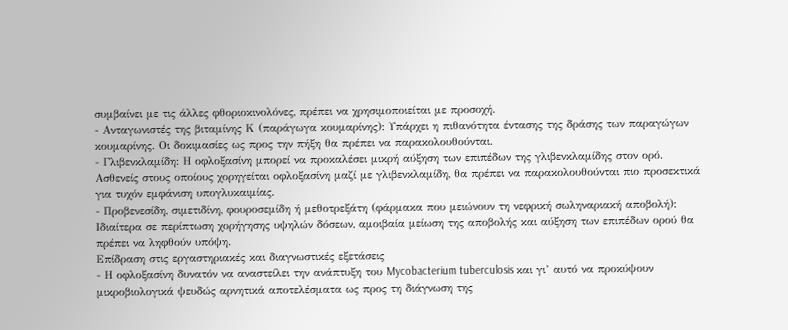συμβαίνει με τις άλλες φθοριοκινολόνες, πρέπει να χρησιμοποιείται με προσοχή.
- Ανταγωνιστές της βιταμίνης Κ (παράγωγα κουμαρίνης): Υπάρχει η πιθανότητα έντασης της δράσης των παραγώγων κουμαρίνης. Οι δοκιμασίες ως προς την πήξη θα πρέπει να παρακολουθούνται.
- Γλιβενκλαμίδη: Η οφλοξασίνη μπορεί να προκαλέσει μικρή αύξηση των επιπέδων της γλιβενκλαμίδης στον ορό. Ασθενείς στους οποίους χορηγείται οφλοξασίνη μαζί με γλιβενκλαμίδη, θα πρέπει να παρακολουθούνται πιο προσεκτικά για τυχόν εμφάνιση υπογλυκαιμίας.
- Προβενεσίδη, σιμετιδίνη, φουροσεμίδη ή μεθοτρεξάτη (φάρμακα που μειώνουν τη νεφρική σωληναριακή αποβολή): Ιδιαίτερα σε περίπτωση χορήγησης υψηλών δόσεων, αμοιβαία μείωση της αποβολής και αύξηση των επιπέδων ορού θα πρέπει να ληφθούν υπόψη.
Επίδραση στις εργαστηριακές και διαγνωστικές εξετάσεις
- Η οφλοξασίνη δυνατόν να αναστείλει την ανάπτυξη του Mycobacterium tuberculosis και γι’ αυτό να προκύψουν μικροβιολογικά ψευδώς αρνητικά αποτελέσματα ως προς τη διάγνωση της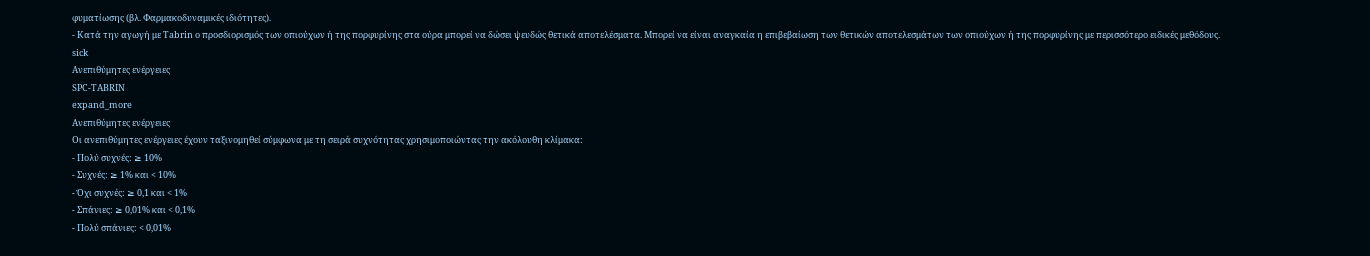φυματίωσης (βλ. Φαρμακοδυναμικές ιδιότητες).
- Κατά την αγωγή με Tabrin ο προσδιορισμός των οπιούχων ή της πορφυρίνης στα ούρα μπορεί να δώσει ψευδώς θετικά αποτελέσματα. Μπορεί να είναι αναγκαία η επιβεβαίωση των θετικών αποτελεσμάτων των οπιούχων ή της πορφυρίνης με περισσότερο ειδικές μεθόδους.
sick
Ανεπιθύμητες ενέργειες
SPC-TABRIN
expand_more
Ανεπιθύμητες ενέργειες
Οι ανεπιθύμητες ενέργειες έχουν ταξινομηθεί σύμφωνα με τη σειρά συχνότητας χρησιμοποιώντας την ακόλουθη κλίμακα:
- Πολύ συχνές: ≥ 10%
- Συχνές: ≥ 1% και < 10%
- Όχι συχνές: ≥ 0,1 και < 1%
- Σπάνιες: ≥ 0,01% και < 0,1%
- Πολύ σπάνιες: < 0,01%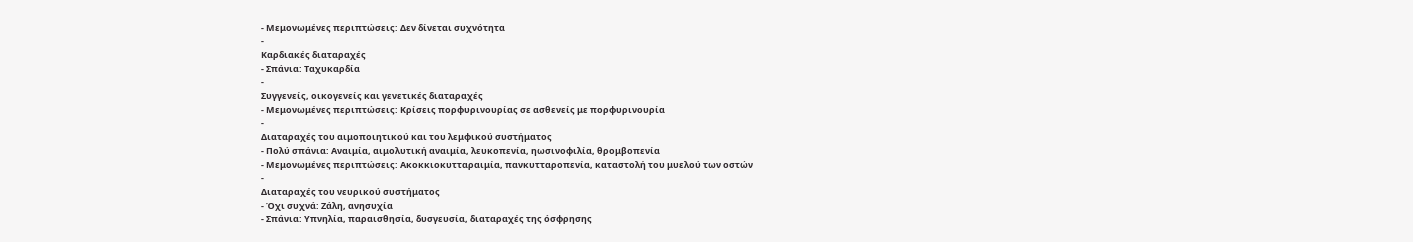- Μεμονωμένες περιπτώσεις: Δεν δίνεται συχνότητα
-
Καρδιακές διαταραχές
- Σπάνια: Ταχυκαρδία
-
Συγγενείς, οικογενείς και γενετικές διαταραχές
- Μεμονωμένες περιπτώσεις: Κρίσεις πορφυρινουρίας σε ασθενείς με πορφυρινουρία
-
Διαταραχές του αιμοποιητικού και του λεμφικού συστήματος
- Πολύ σπάνια: Αναιμία, αιμολυτική αναιμία, λευκοπενία, ηωσινοφιλία, θρομβοπενία
- Μεμονωμένες περιπτώσεις: Ακοκκιοκυτταραιμία, πανκυτταροπενία, καταστολή του μυελού των οστών
-
Διαταραχές του νευρικού συστήματος
- Όχι συχνά: Ζάλη, ανησυχία
- Σπάνια: Υπνηλία, παραισθησία, δυσγευσία, διαταραχές της όσφρησης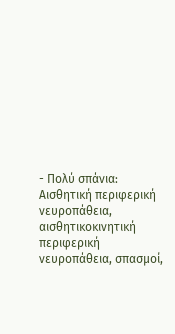- Πολύ σπάνια: Αισθητική περιφερική νευροπάθεια, αισθητικοκινητική περιφερική νευροπάθεια, σπασμοί,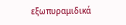εξωπυραμιδικά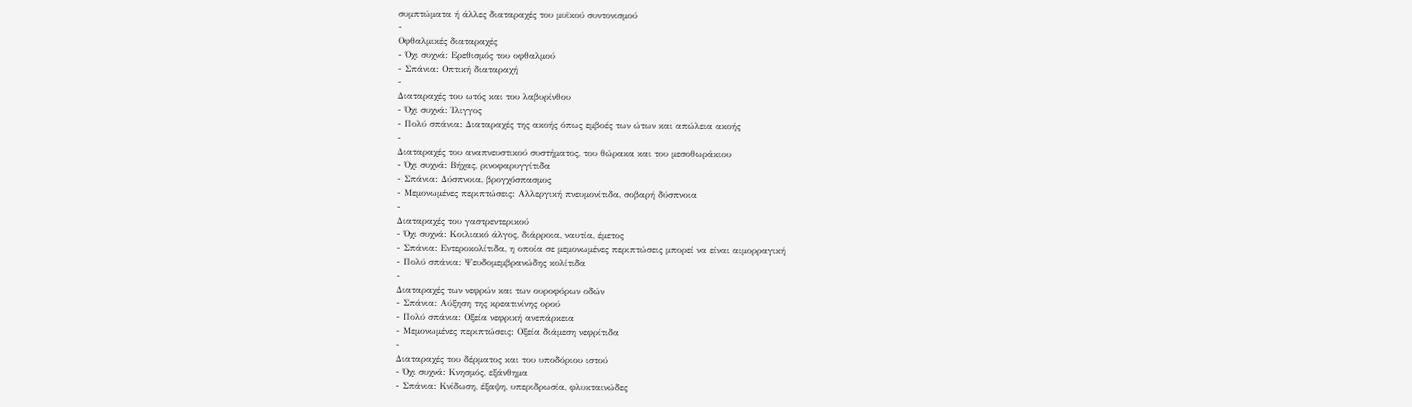συμπτώματα ή άλλες διαταραχές του μυϊκού συντονισμού
-
Οφθαλμικές διαταραχές
- Όχι συχνά: Ερεθισμός του οφθαλμού
- Σπάνια: Οπτική διαταραχή
-
Διαταραχές του ωτός και του λαβυρίνθου
- Όχι συχνά: Ίλιγγος
- Πολύ σπάνια: Διαταραχές της ακοής όπως εμβοές των ώτων και απώλεια ακοής
-
Διαταραχές του αναπνευστικού συστήματος, του θώρακα και του μεσοθωράκιου
- Όχι συχνά: Βήχας, ρινοφαρυγγίτιδα
- Σπάνια: Δύσπνοια, βρογχόσπασμος
- Μεμονωμένες περιπτώσεις: Αλλεργική πνευμονίτιδα, σοβαρή δύσπνοια
-
Διαταραχές του γαστρεντερικού
- Όχι συχνά: Κοιλιακό άλγος, διάρροια, ναυτία, έμετος
- Σπάνια: Εντεροκολίτιδα, η οποία σε μεμονωμένες περιπτώσεις μπορεί να είναι αιμορραγική
- Πολύ σπάνια: Ψευδομεμβρανώδης κολίτιδα
-
Διαταραχές των νεφρών και των ουροφόρων οδών
- Σπάνια: Αύξηση της κρεατινίνης ορού
- Πολύ σπάνια: Οξεία νεφρική ανεπάρκεια
- Μεμονωμένες περιπτώσεις: Οξεία διάμεση νεφρίτιδα
-
Διαταραχές του δέρματος και του υποδόριου ιστού
- Όχι συχνά: Κνησμός, εξάνθημα
- Σπάνια: Κνίδωση, έξαψη, υπεριδρωσία, φλυκταινώδες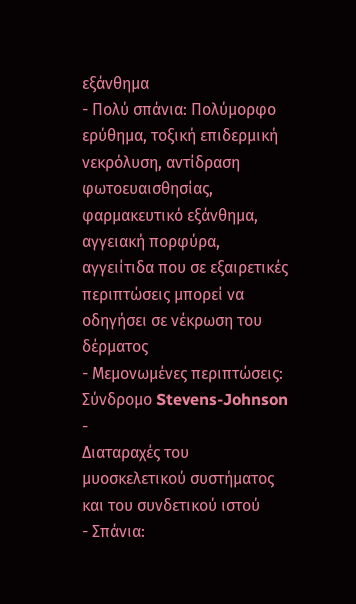εξάνθημα
- Πολύ σπάνια: Πολύμορφο ερύθημα, τοξική επιδερμική νεκρόλυση, αντίδραση φωτοευαισθησίας, φαρμακευτικό εξάνθημα, αγγειακή πορφύρα, αγγειίτιδα που σε εξαιρετικές περιπτώσεις μπορεί να οδηγήσει σε νέκρωση του δέρματος
- Μεμονωμένες περιπτώσεις: Σύνδρομο Stevens-Johnson
-
Διαταραχές του μυοσκελετικού συστήματος και του συνδετικού ιστού
- Σπάνια: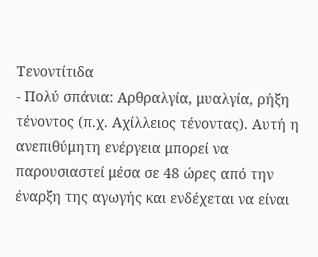Τενοντίτιδα
- Πολύ σπάνια: Αρθραλγία, μυαλγία, ρήξη τένοντος (π.χ. Αχίλλειος τένοντας). Αυτή η ανεπιθύμητη ενέργεια μπορεί να παρουσιαστεί μέσα σε 48 ώρες από την έναρξη της αγωγής και ενδέχεται να είναι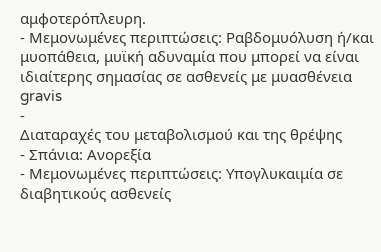αμφοτερόπλευρη.
- Μεμονωμένες περιπτώσεις: Ραβδομυόλυση ή/και μυοπάθεια, μυϊκή αδυναμία που μπορεί να είναι ιδιαίτερης σημασίας σε ασθενείς με μυασθένεια gravis
-
Διαταραχές του μεταβολισμού και της θρέψης
- Σπάνια: Ανορεξία
- Μεμονωμένες περιπτώσεις: Υπογλυκαιμία σε διαβητικούς ασθενείς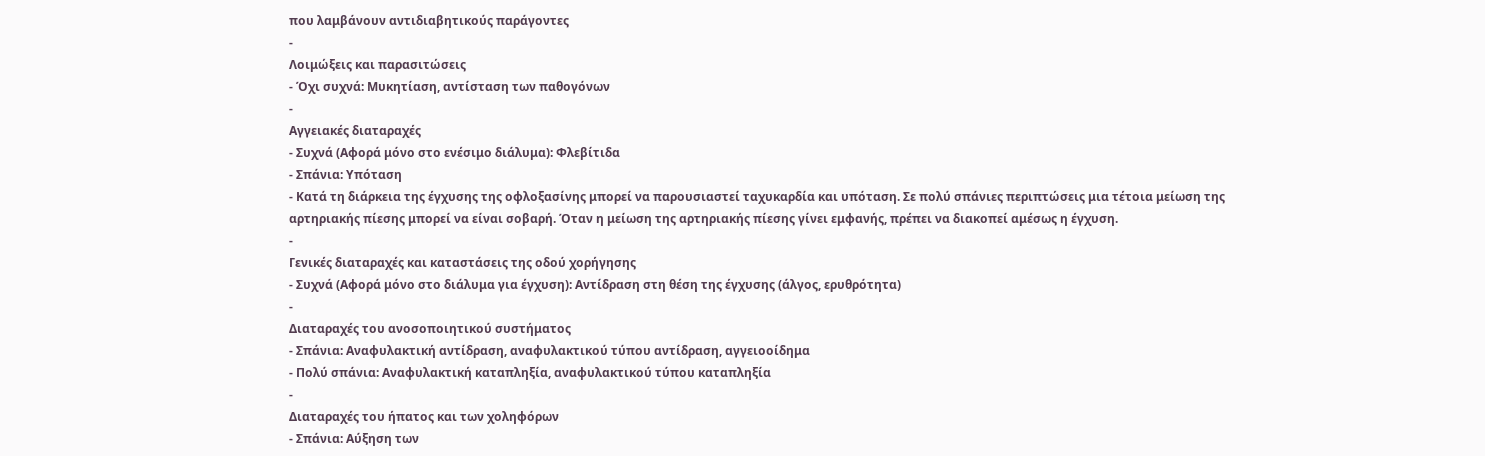που λαμβάνουν αντιδιαβητικούς παράγοντες
-
Λοιμώξεις και παρασιτώσεις
- Όχι συχνά: Μυκητίαση, αντίσταση των παθογόνων
-
Αγγειακές διαταραχές
- Συχνά (Αφορά μόνο στο ενέσιμο διάλυμα): Φλεβίτιδα
- Σπάνια: Υπόταση
- Κατά τη διάρκεια της έγχυσης της οφλοξασίνης μπορεί να παρουσιαστεί ταχυκαρδία και υπόταση. Σε πολύ σπάνιες περιπτώσεις μια τέτοια μείωση της αρτηριακής πίεσης μπορεί να είναι σοβαρή. Όταν η μείωση της αρτηριακής πίεσης γίνει εμφανής, πρέπει να διακοπεί αμέσως η έγχυση.
-
Γενικές διαταραχές και καταστάσεις της οδού χορήγησης
- Συχνά (Αφορά μόνο στο διάλυμα για έγχυση): Αντίδραση στη θέση της έγχυσης (άλγος, ερυθρότητα)
-
Διαταραχές του ανοσοποιητικού συστήματος
- Σπάνια: Αναφυλακτική αντίδραση, αναφυλακτικού τύπου αντίδραση, αγγειοοίδημα
- Πολύ σπάνια: Αναφυλακτική καταπληξία, αναφυλακτικού τύπου καταπληξία
-
Διαταραχές του ήπατος και των χοληφόρων
- Σπάνια: Αύξηση των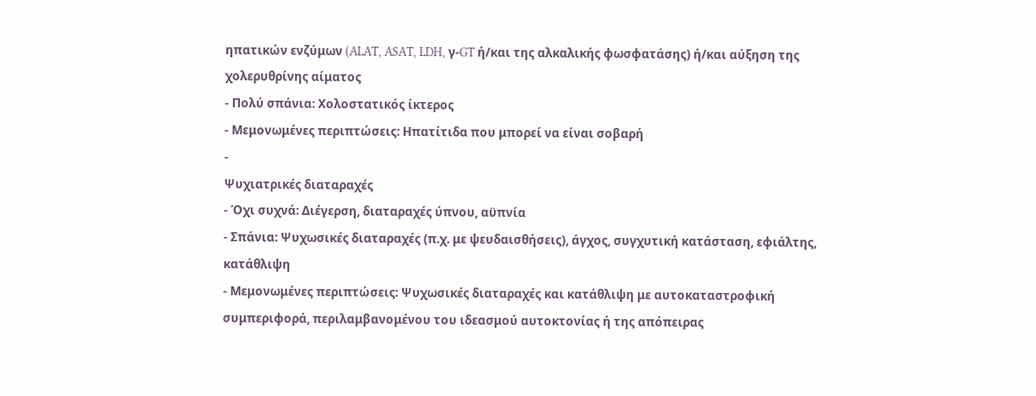ηπατικών ενζύμων (ALAT, ASAT, LDH, γ-GT ή/και της αλκαλικής φωσφατάσης) ή/και αύξηση της χολερυθρίνης αίματος
- Πολύ σπάνια: Χολοστατικός ίκτερος
- Μεμονωμένες περιπτώσεις: Ηπατίτιδα που μπορεί να είναι σοβαρή
-
Ψυχιατρικές διαταραχές
- Όχι συχνά: Διέγερση, διαταραχές ύπνου, αϋπνία
- Σπάνια: Ψυχωσικές διαταραχές (π.χ. με ψευδαισθήσεις), άγχος, συγχυτική κατάσταση, εφιάλτης, κατάθλιψη
- Μεμονωμένες περιπτώσεις: Ψυχωσικές διαταραχές και κατάθλιψη με αυτοκαταστροφική συμπεριφορά, περιλαμβανομένου του ιδεασμού αυτοκτονίας ή της απόπειρας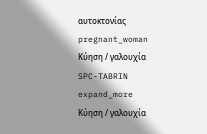αυτοκτονίας
pregnant_woman
Κύηση / γαλουχία
SPC-TABRIN
expand_more
Κύηση / γαλουχία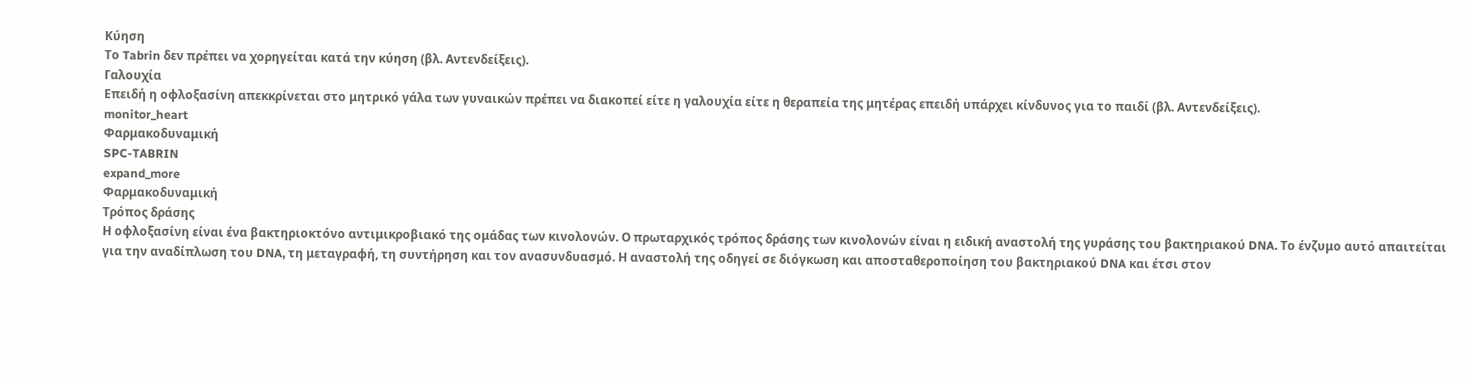Κύηση
Το Tabrin δεν πρέπει να χορηγείται κατά την κύηση (βλ. Αντενδείξεις).
Γαλουχία
Επειδή η οφλοξασίνη απεκκρίνεται στο μητρικό γάλα των γυναικών πρέπει να διακοπεί είτε η γαλουχία είτε η θεραπεία της μητέρας επειδή υπάρχει κίνδυνος για το παιδί (βλ. Αντενδείξεις).
monitor_heart
Φαρμακοδυναμική
SPC-TABRIN
expand_more
Φαρμακοδυναμική
Τρόπος δράσης
Η οφλοξασίνη είναι ένα βακτηριοκτόνο αντιμικροβιακό της ομάδας των κινολονών. Ο πρωταρχικός τρόπος δράσης των κινολονών είναι η ειδική αναστολή της γυράσης του βακτηριακού DNA. Το ένζυμο αυτό απαιτείται για την αναδίπλωση του DNA, τη μεταγραφή, τη συντήρηση και τον ανασυνδυασμό. Η αναστολή της οδηγεί σε διόγκωση και αποσταθεροποίηση του βακτηριακού DNA και έτσι στον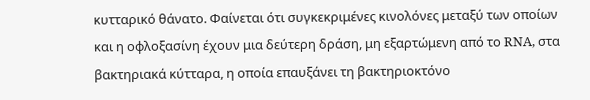κυτταρικό θάνατο. Φαίνεται ότι συγκεκριμένες κινολόνες μεταξύ των οποίων και η οφλοξασίνη έχουν μια δεύτερη δράση, μη εξαρτώμενη από το RNA, στα βακτηριακά κύτταρα, η οποία επαυξάνει τη βακτηριοκτόνο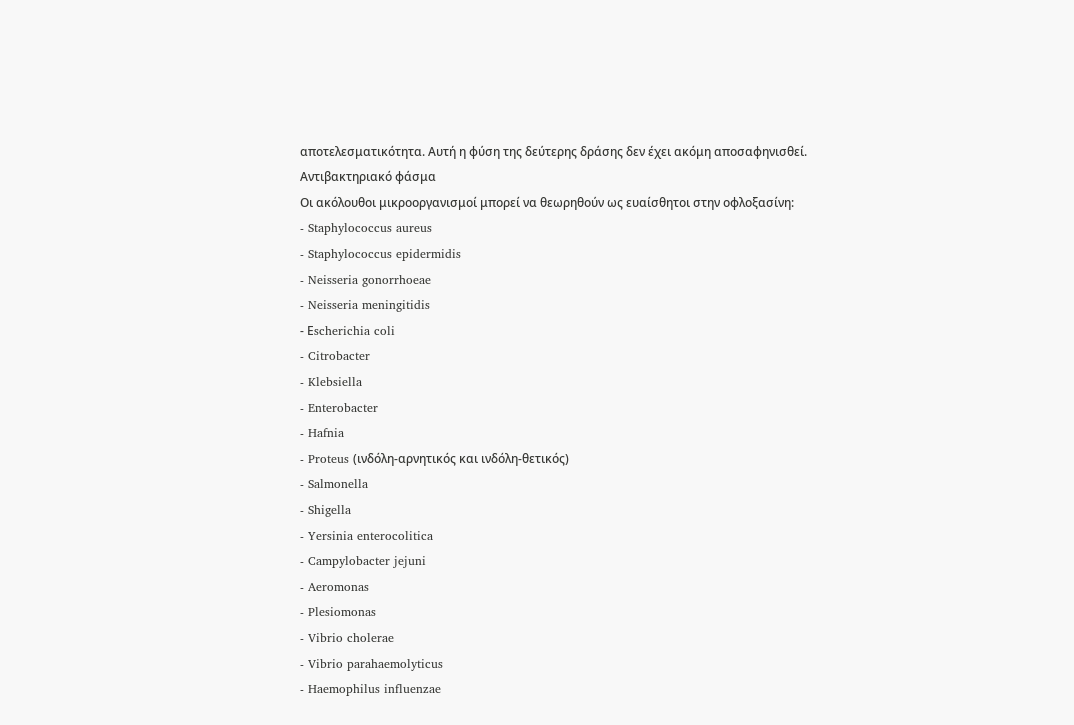αποτελεσματικότητα. Αυτή η φύση της δεύτερης δράσης δεν έχει ακόμη αποσαφηνισθεί.
Αντιβακτηριακό φάσμα
Οι ακόλουθοι μικροοργανισμοί μπορεί να θεωρηθούν ως ευαίσθητοι στην οφλοξασίνη:
- Staphylococcus aureus
- Staphylococcus epidermidis
- Neisseria gonorrhoeae
- Neisseria meningitidis
- Εscherichia coli
- Citrobacter
- Klebsiella
- Enterobacter
- Hafnia
- Proteus (ινδόλη-αρνητικός και ινδόλη-θετικός)
- Salmonella
- Shigella
- Yersinia enterocolitica
- Campylobacter jejuni
- Aeromonas
- Plesiomonas
- Vibrio cholerae
- Vibrio parahaemolyticus
- Haemophilus influenzae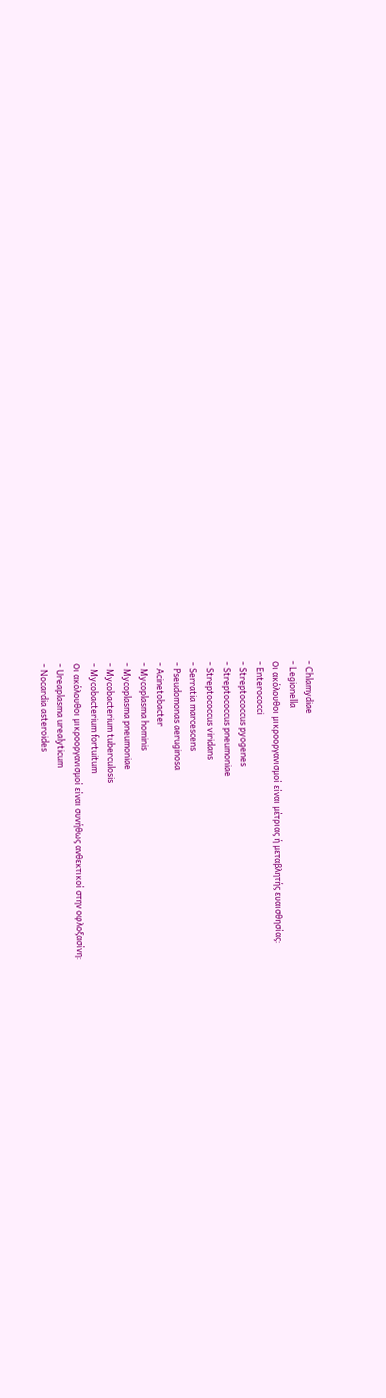- Chlamydiae
- Legionella
Οι ακόλουθοι μικροοργανισμοί είναι μέτριας ή μεταβλητής ευαισθησίας:
- Enterococci
- Streptococcus pyogenes
- Streptococcus pneumoniae
- Streptococcus viridans
- Serratia marcescens
- Pseudomonas aeruginosa
- Acinetobacter
- Mycoplasma hominis
- Mycoplasma pneumoniae
- Mycobacterium tuberculosis
- Mycobacterium fortuitum
Οι ακόλουθοι μικροοργανισμοί είναι συνήθως ανθεκτικοί στην οφλοξασίνη:
- Ureaplasma urealyticum
- Nocardia asteroides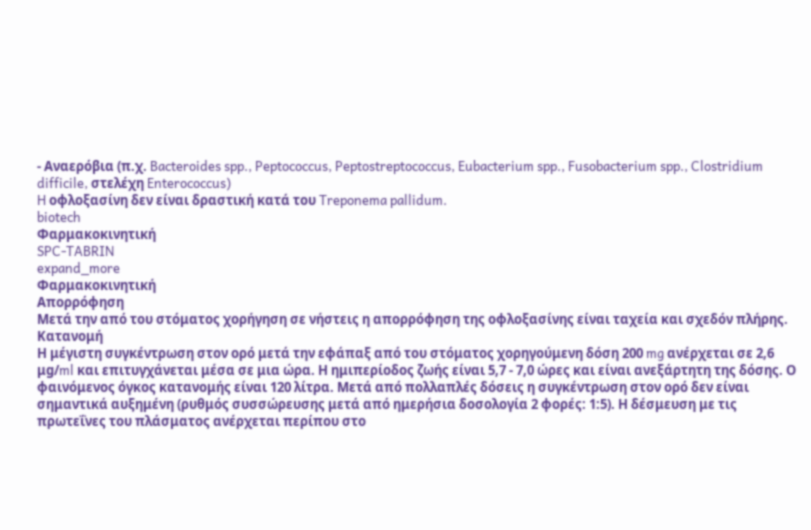- Αναερόβια (π.χ. Bacteroides spp., Peptococcus, Peptostreptococcus, Eubacterium spp., Fusobacterium spp., Clostridium difficile, στελέχη Enterococcus)
H οφλοξασίνη δεν είναι δραστική κατά του Treponema pallidum.
biotech
Φαρμακοκινητική
SPC-TABRIN
expand_more
Φαρμακοκινητική
Απορρόφηση
Μετά την από του στόματος χορήγηση σε νήστεις η απορρόφηση της οφλοξασίνης είναι ταχεία και σχεδόν πλήρης.
Κατανομή
Η μέγιστη συγκέντρωση στον ορό μετά την εφάπαξ από του στόματος χορηγούμενη δόση 200 mg ανέρχεται σε 2,6 μg/ml και επιτυγχάνεται μέσα σε μια ώρα. Η ημιπερίοδος ζωής είναι 5,7 - 7,0 ώρες και είναι ανεξάρτητη της δόσης. Ο φαινόμενος όγκος κατανομής είναι 120 λίτρα. Μετά από πολλαπλές δόσεις η συγκέντρωση στον ορό δεν είναι σημαντικά αυξημένη (ρυθμός συσσώρευσης μετά από ημερήσια δοσολογία 2 φορές: 1:5). Η δέσμευση με τις πρωτεΐνες του πλάσματος ανέρχεται περίπου στο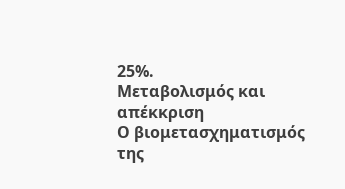25%.
Μεταβολισμός και απέκκριση
Ο βιομετασχηματισμός της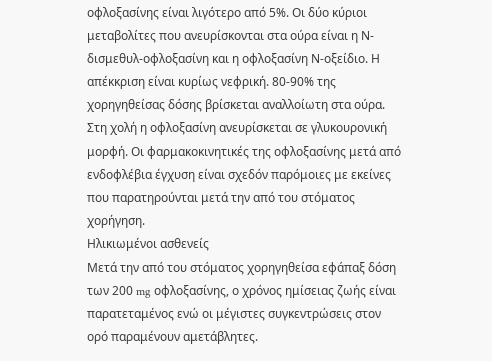οφλοξασίνης είναι λιγότερο από 5%. Οι δύο κύριοι μεταβολίτες που ανευρίσκονται στα ούρα είναι η Ν-δισμεθυλ-οφλοξασίνη και η οφλοξασίνη Ν-οξείδιο. Η απέκκριση είναι κυρίως νεφρική. 80-90% της χορηγηθείσας δόσης βρίσκεται αναλλοίωτη στα ούρα. Στη χολή η οφλοξασίνη ανευρίσκεται σε γλυκουρονική μορφή. Οι φαρμακοκινητικές της οφλοξασίνης μετά από ενδοφλέβια έγχυση είναι σχεδόν παρόμοιες με εκείνες που παρατηρούνται μετά την από του στόματος χορήγηση.
Ηλικιωμένοι ασθενείς
Μετά την από του στόματος χορηγηθείσα εφάπαξ δόση των 200 mg οφλοξασίνης, ο χρόνος ημίσειας ζωής είναι παρατεταμένος ενώ οι μέγιστες συγκεντρώσεις στον ορό παραμένουν αμετάβλητες.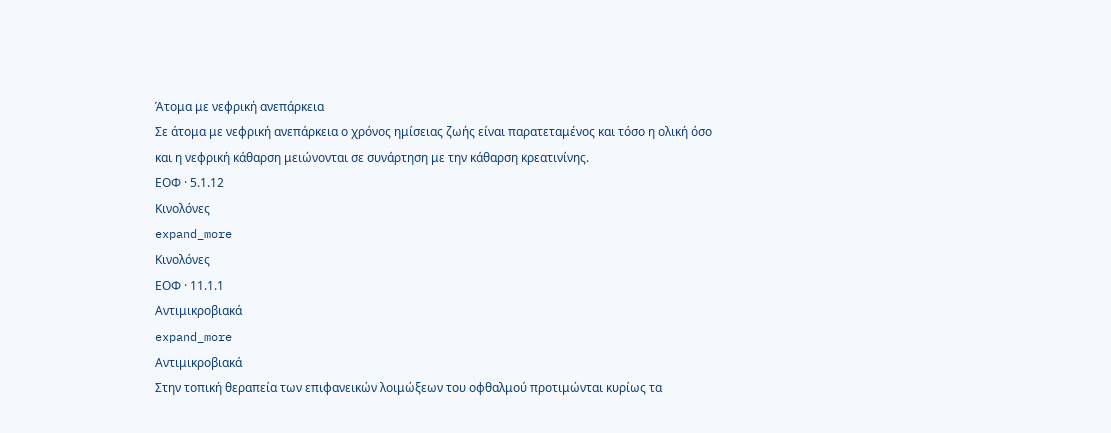Άτομα με νεφρική ανεπάρκεια
Σε άτομα με νεφρική ανεπάρκεια ο χρόνος ημίσειας ζωής είναι παρατεταμένος και τόσο η ολική όσο και η νεφρική κάθαρση μειώνονται σε συνάρτηση με την κάθαρση κρεατινίνης.
ΕΟΦ · 5.1.12
Kινολόνες
expand_more
Kινολόνες
ΕΟΦ · 11.1.1
Aντιμικροβιακά
expand_more
Aντιμικροβιακά
Στην τοπική θεραπεία των επιφανεικών λοιμώξεων του οφθαλμού προτιμώνται κυρίως τα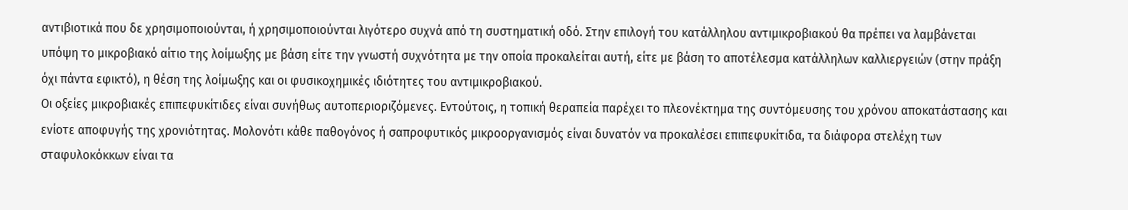αντιβιοτικά που δε χρησιμοποιούνται, ή χρησιμοποιούνται λιγότερο συχνά από τη συστηματική οδό. Στην επιλογή του κατάλληλου αντιμικροβιακού θα πρέπει να λαμβάνεται υπόψη το μικροβιακό αίτιο της λοίμωξης με βάση είτε την γνωστή συχνότητα με την οποία προκαλείται αυτή, είτε με βάση το αποτέλεσμα κατάλληλων καλλιεργειών (στην πράξη όχι πάντα εφικτό), η θέση της λοίμωξης και οι φυσικοχημικές ιδιότητες του αντιμικροβιακού.
Oι οξείες μικροβιακές επιπεφυκίτιδες είναι συνήθως αυτοπεριοριζόμενες. Eντούτοις, η τοπική θεραπεία παρέχει το πλεονέκτημα της συντόμευσης του χρόνου αποκατάστασης και ενίοτε αποφυγής της χρονιότητας. Mολονότι κάθε παθογόνος ή σαπροφυτικός μικροοργανισμός είναι δυνατόν να προκαλέσει επιπεφυκίτιδα, τα διάφορα στελέχη των σταφυλοκόκκων είναι τα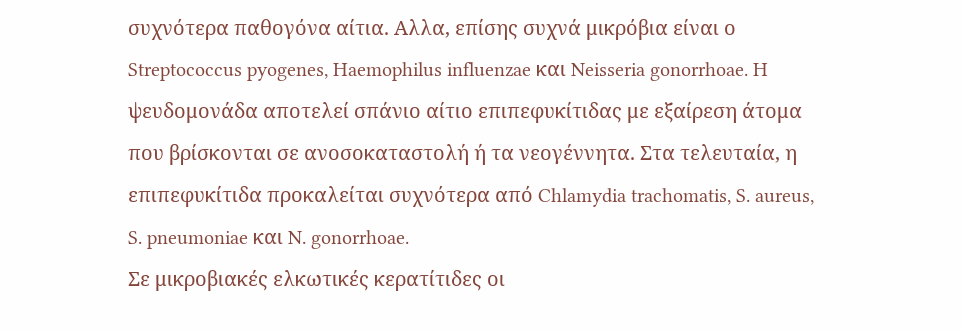συχνότερα παθογόνα αίτια. Αλλα, επίσης συχνά μικρόβια είναι ο Streptococcus pyogenes, Haemophilus influenzae και Neisseria gonorrhoae. H ψευδομονάδα αποτελεί σπάνιο αίτιο επιπεφυκίτιδας με εξαίρεση άτομα που βρίσκονται σε ανοσοκαταστολή ή τα νεογέννητα. Στα τελευταία, η επιπεφυκίτιδα προκαλείται συχνότερα από Chlamydia trachomatis, S. aureus, S. pneumoniae και N. gonorrhoae.
Σε μικροβιακές ελκωτικές κερατίτιδες οι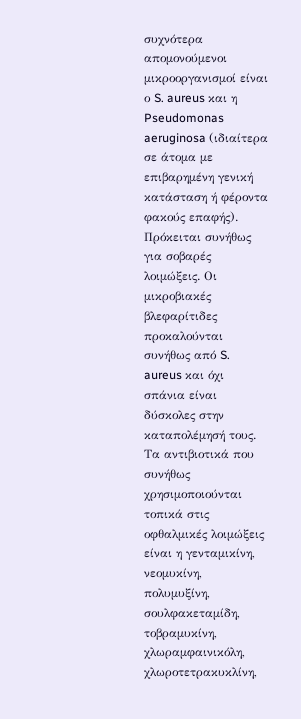συχνότερα απομονούμενοι μικροοργανισμοί είναι ο S. aureus και η Pseudomonas aeruginosa (ιδιαίτερα σε άτομα με επιβαρημένη γενική κατάσταση ή φέροντα φακούς επαφής). Πρόκειται συνήθως για σοβαρές λοιμώξεις. Oι μικροβιακές βλεφαρίτιδες προκαλούνται συνήθως από S. aureus και όχι σπάνια είναι δύσκολες στην καταπολέμησή τους.
Tα αντιβιοτικά που συνήθως χρησιμοποιούνται τοπικά στις οφθαλμικές λοιμώξεις είναι η γενταμικίνη, νεομυκίνη, πολυμυξίνη, σουλφακεταμίδη, τοβραμυκίνη, χλωραμφαινικόλη, χλωροτετρακυκλίνη,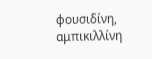φουσιδίνη, αμπικιλλίνη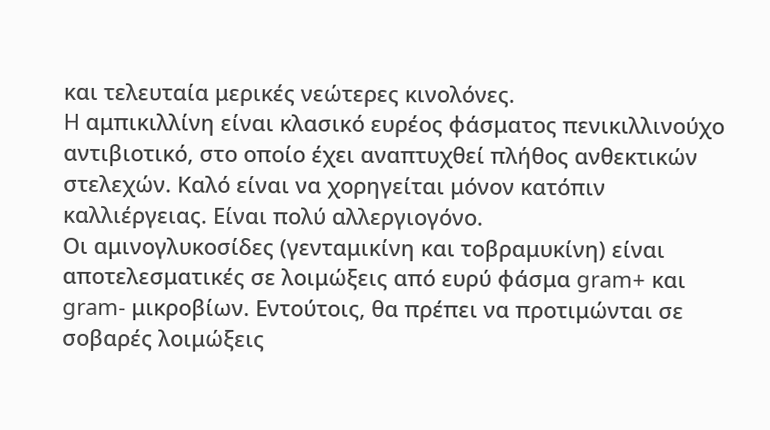και τελευταία μερικές νεώτερες κινολόνες.
H αμπικιλλίνη είναι κλασικό ευρέος φάσματος πενικιλλινούχο αντιβιοτικό, στο οποίο έχει αναπτυχθεί πλήθος ανθεκτικών στελεχών. Kαλό είναι να χορηγείται μόνον κατόπιν καλλιέργειας. Eίναι πολύ αλλεργιογόνο.
Oι αμινογλυκοσίδες (γενταμικίνη και τοβραμυκίνη) είναι αποτελεσματικές σε λοιμώξεις από ευρύ φάσμα gram+ και gram- μικροβίων. Eντούτοις, θα πρέπει να προτιμώνται σε σοβαρές λοιμώξεις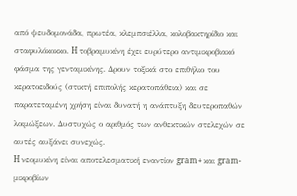από ψευδομονάδα, πρωτέα, κλεμπσιέλλα, κολοβακτηρίδιο και σταφυλόκοκκο. H τοβραμυκίνη έχει ευρύτερο αντιμικροβιακό φάσμα της γενταμικίνης. Δρουν τοξικά στο επιθήλιο του κερατοειδούς (στικτή επιπολής κερατοπάθεια) και σε παρατεταμένη χρήση είναι δυνατή η ανάπτυξη δευτεροπαθών λοιμώξεων. Δυστυχώς ο αριθμός των ανθεκτικών στελεχών σε αυτές αυξάνει συνεχώς.
H νεομυκίνη είναι αποτελεσματική εναντίον gram+ και gram- μικροβίων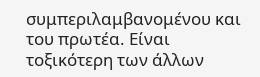συμπεριλαμβανομένου και του πρωτέα. Eίναι τοξικότερη των άλλων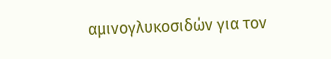αμινογλυκοσιδών για τον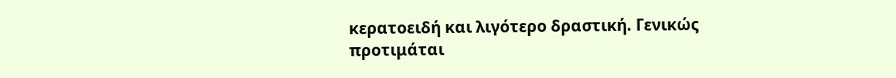κερατοειδή και λιγότερο δραστική. Γενικώς προτιμάται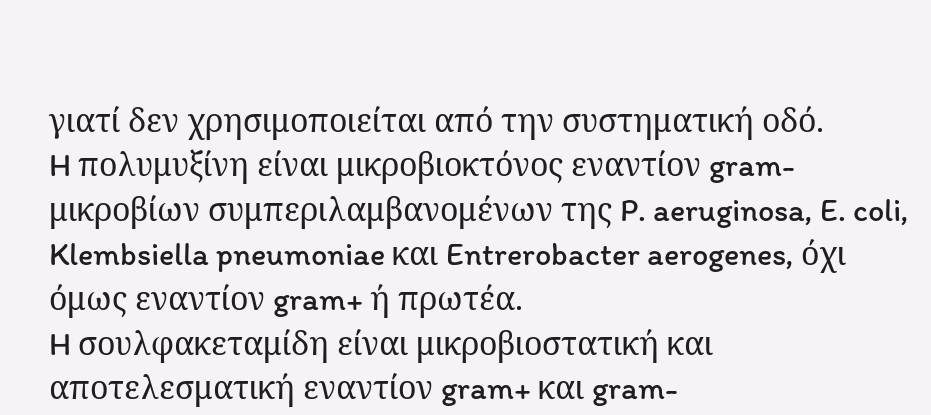γιατί δεν χρησιμοποιείται από την συστηματική οδό.
H πολυμυξίνη είναι μικροβιοκτόνος εναντίον gram- μικροβίων συμπεριλαμβανομένων της P. aeruginosa, E. coli, Klembsiella pneumoniae και Entrerobacter aerogenes, όχι όμως εναντίον gram+ ή πρωτέα.
H σουλφακεταμίδη είναι μικροβιοστατική και αποτελεσματική εναντίον gram+ και gram-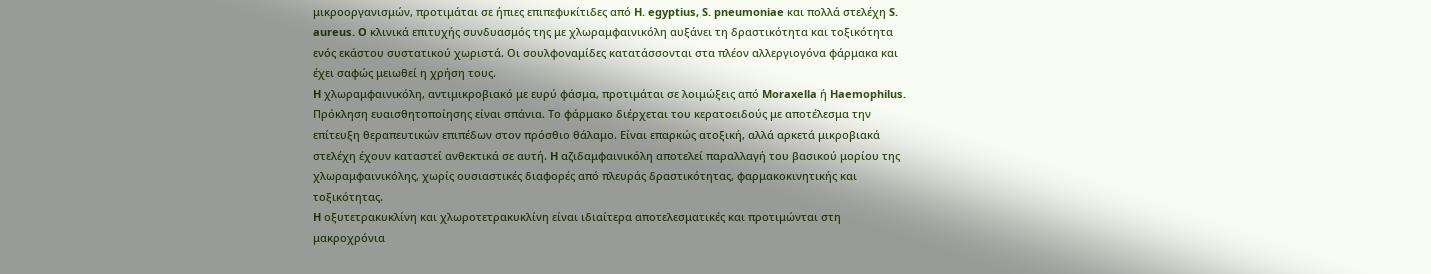μικροοργανισμών, προτιμάται σε ήπιες επιπεφυκίτιδες από H. egyptius, S. pneumoniae και πολλά στελέχη S. aureus. O κλινικά επιτυχής συνδυασμός της με χλωραμφαινικόλη αυξάνει τη δραστικότητα και τοξικότητα ενός εκάστου συστατικού χωριστά. Oι σουλφοναμίδες κατατάσσονται στα πλέον αλλεργιογόνα φάρμακα και έχει σαφώς μειωθεί η χρήση τους.
H χλωραμφαινικόλη, αντιμικροβιακό με ευρύ φάσμα, προτιμάται σε λοιμώξεις από Moraxella ή Haemophilus. Πρόκληση ευαισθητοποίησης είναι σπάνια. Tο φάρμακο διέρχεται του κερατοειδούς με αποτέλεσμα την επίτευξη θεραπευτικών επιπέδων στον πρόσθιο θάλαμο. Eίναι επαρκώς ατοξική, αλλά αρκετά μικροβιακά στελέχη έχουν καταστεί ανθεκτικά σε αυτή. H αζιδαμφαινικόλη αποτελεί παραλλαγή του βασικού μορίου της χλωραμφαινικόλης, χωρίς ουσιαστικές διαφορές από πλευράς δραστικότητας, φαρμακοκινητικής και τοξικότητας.
H οξυτετρακυκλίνη και χλωροτετρακυκλίνη είναι ιδιαίτερα αποτελεσματικές και προτιμώνται στη μακροχρόνια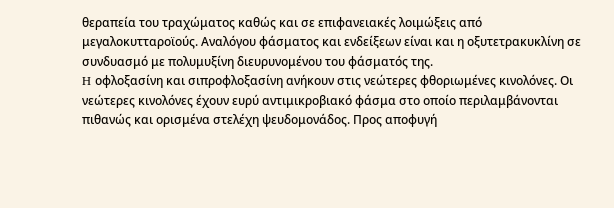θεραπεία του τραχώματος καθώς και σε επιφανειακές λοιμώξεις από μεγαλοκυτταροϊούς. Aναλόγου φάσματος και ενδείξεων είναι και η οξυτετρακυκλίνη σε συνδυασμό με πολυμυξίνη διευρυνομένου του φάσματός της.
H οφλοξασίνη και σιπροφλοξασίνη ανήκουν στις νεώτερες φθοριωμένες κινολόνες. Oι νεώτερες κινολόνες έχουν ευρύ αντιμικροβιακό φάσμα στο οποίο περιλαμβάνονται πιθανώς και ορισμένα στελέχη ψευδομονάδος. Προς αποφυγή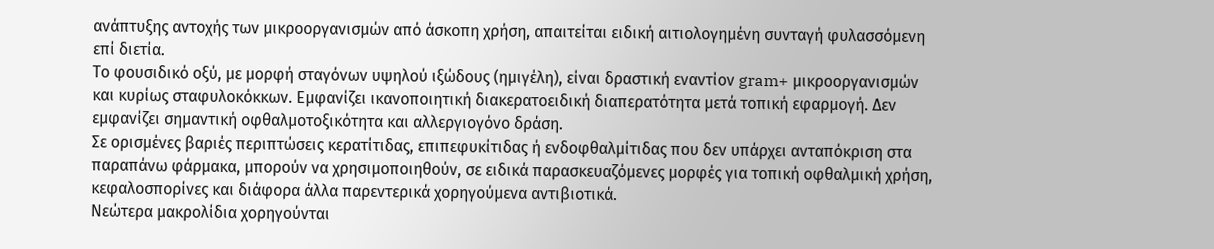ανάπτυξης αντοχής των μικροοργανισμών από άσκοπη χρήση, απαιτείται ειδική αιτιολογημένη συνταγή φυλασσόμενη επί διετία.
Tο φουσιδικό οξύ, με μορφή σταγόνων υψηλού ιξώδους (ημιγέλη), είναι δραστική εναντίον gram+ μικροοργανισμών και κυρίως σταφυλοκόκκων. Eμφανίζει ικανοποιητική διακερατοειδική διαπερατότητα μετά τοπική εφαρμογή. Δεν εμφανίζει σημαντική οφθαλμοτοξικότητα και αλλεργιογόνο δράση.
Σε ορισμένες βαριές περιπτώσεις κερατίτιδας, επιπεφυκίτιδας ή ενδοφθαλμίτιδας που δεν υπάρχει ανταπόκριση στα παραπάνω φάρμακα, μπορούν να χρησιμοποιηθούν, σε ειδικά παρασκευαζόμενες μορφές για τοπική οφθαλμική χρήση, κεφαλοσπορίνες και διάφορα άλλα παρεντερικά χορηγούμενα αντιβιοτικά.
Nεώτερα μακρολίδια χορηγούνται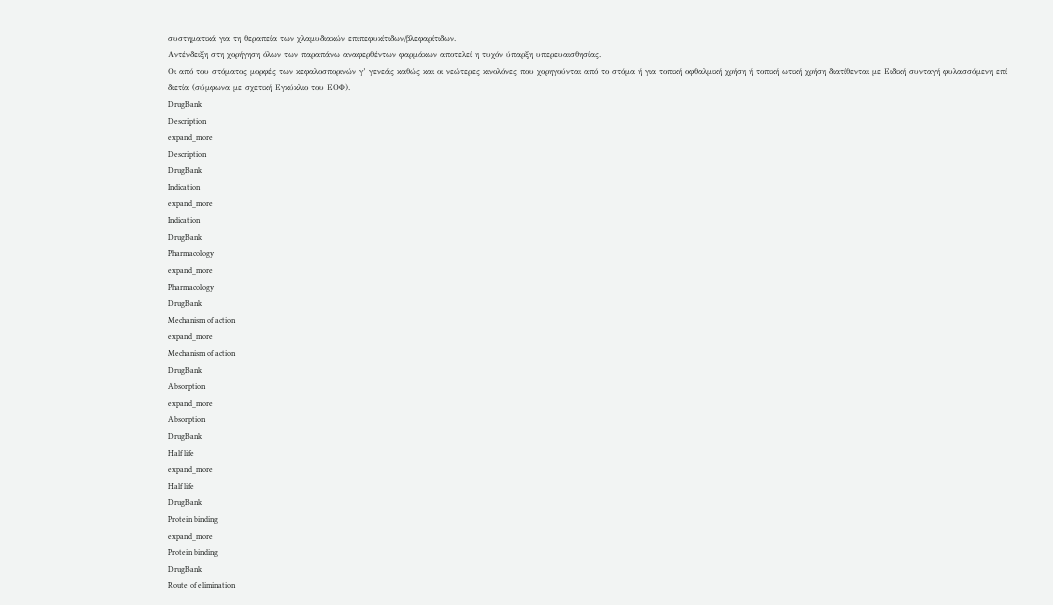συστηματικά για τη θεραπεία των χλαμυδιακών επιπεφυκίτιδων/βλεφαρίτιδων.
Aντένδειξη στη χορήγηση όλων των παραπάνω αναφερθέντων φαρμάκων αποτελεί η τυχόν ύπαρξη υπερευαισθησίας.
Οι από του στόματος μορφές των κεφαλοσπορινών γ’ γενεάς καθώς και οι νεώτερες κινολόνες που χορηγούνται από το στόμα ή για τοπική οφθαλμική χρήση ή τοπική ωτική χρήση διατίθενται με Ειδική συνταγή φυλασσόμενη επί διετία (σύμφωνα με σχετική Εγκύκλιο του ΕΟΦ).
DrugBank
Description
expand_more
Description
DrugBank
Indication
expand_more
Indication
DrugBank
Pharmacology
expand_more
Pharmacology
DrugBank
Mechanism of action
expand_more
Mechanism of action
DrugBank
Absorption
expand_more
Absorption
DrugBank
Half life
expand_more
Half life
DrugBank
Protein binding
expand_more
Protein binding
DrugBank
Route of elimination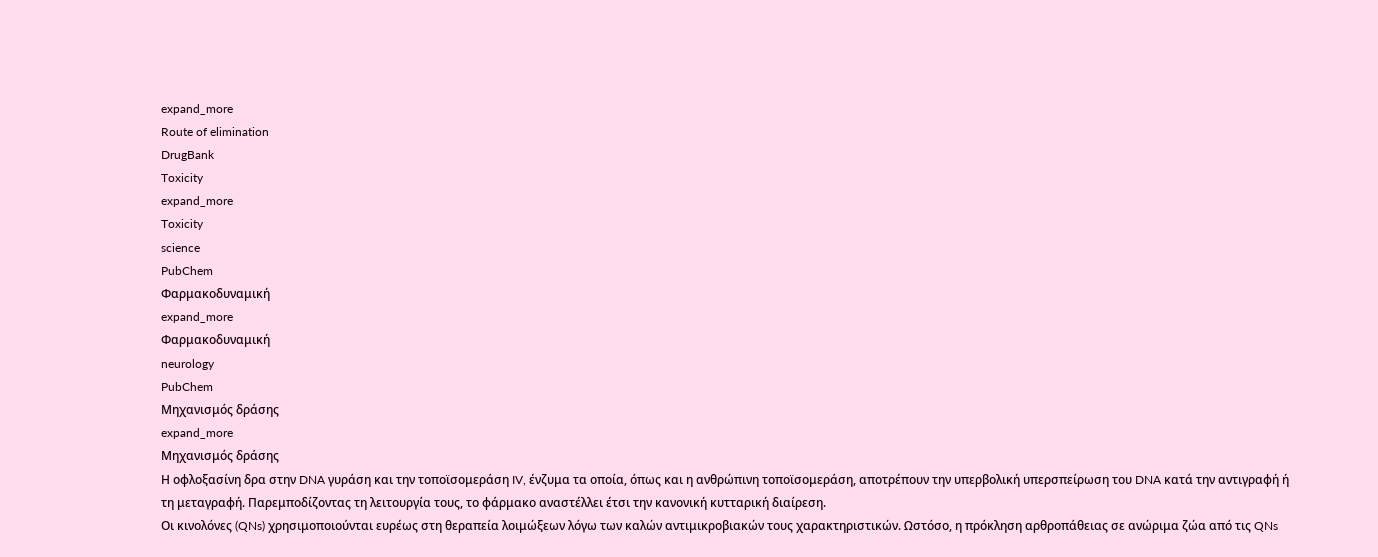expand_more
Route of elimination
DrugBank
Toxicity
expand_more
Toxicity
science
PubChem
Φαρμακοδυναμική
expand_more
Φαρμακοδυναμική
neurology
PubChem
Μηχανισμός δράσης
expand_more
Μηχανισμός δράσης
Η οφλοξασίνη δρα στην DNA γυράση και την τοποϊσομεράση IV, ένζυμα τα οποία, όπως και η ανθρώπινη τοποϊσομεράση, αποτρέπουν την υπερβολική υπερσπείρωση του DNA κατά την αντιγραφή ή τη μεταγραφή. Παρεμποδίζοντας τη λειτουργία τους, το φάρμακο αναστέλλει έτσι την κανονική κυτταρική διαίρεση.
Οι κινολόνες (QNs) χρησιμοποιούνται ευρέως στη θεραπεία λοιμώξεων λόγω των καλών αντιμικροβιακών τους χαρακτηριστικών. Ωστόσο, η πρόκληση αρθροπάθειας σε ανώριμα ζώα από τις QNs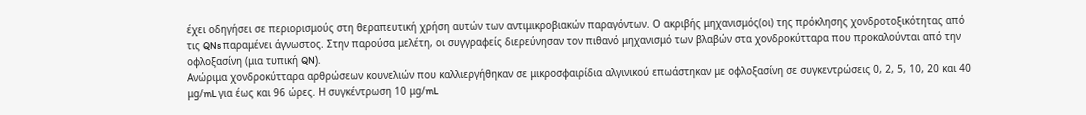έχει οδηγήσει σε περιορισμούς στη θεραπευτική χρήση αυτών των αντιμικροβιακών παραγόντων. Ο ακριβής μηχανισμός(οι) της πρόκλησης χονδροτοξικότητας από τις QNs παραμένει άγνωστος. Στην παρούσα μελέτη, οι συγγραφείς διερεύνησαν τον πιθανό μηχανισμό των βλαβών στα χονδροκύτταρα που προκαλούνται από την οφλοξασίνη (μια τυπική QN).
Ανώριμα χονδροκύτταρα αρθρώσεων κουνελιών που καλλιεργήθηκαν σε μικροσφαιρίδια αλγινικού επωάστηκαν με οφλοξασίνη σε συγκεντρώσεις 0, 2, 5, 10, 20 και 40 μg/mL για έως και 96 ώρες. Η συγκέντρωση 10 μg/mL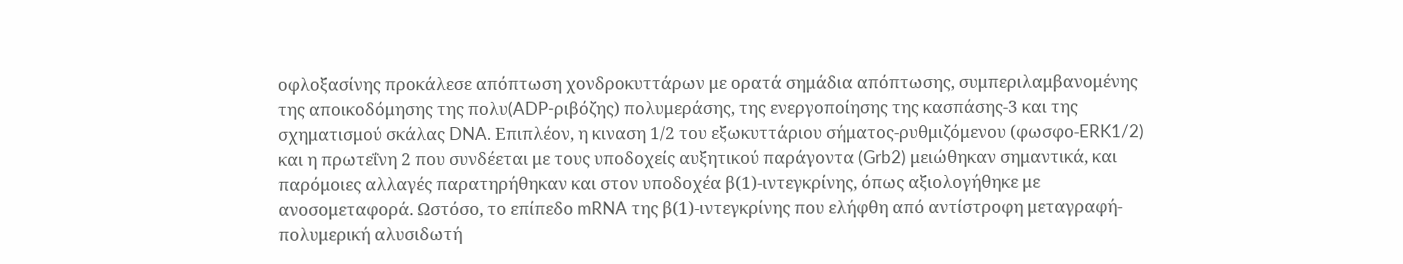οφλοξασίνης προκάλεσε απόπτωση χονδροκυττάρων με ορατά σημάδια απόπτωσης, συμπεριλαμβανομένης της αποικοδόμησης της πολυ(ADP-ριβόζης) πολυμεράσης, της ενεργοποίησης της κασπάσης-3 και της σχηματισμού σκάλας DNA. Επιπλέον, η κιναση 1/2 του εξωκυττάριου σήματος-ρυθμιζόμενου (φωσφο-ERK1/2) και η πρωτεΐνη 2 που συνδέεται με τους υποδοχείς αυξητικού παράγοντα (Grb2) μειώθηκαν σημαντικά, και παρόμοιες αλλαγές παρατηρήθηκαν και στον υποδοχέα β(1)-ιντεγκρίνης, όπως αξιολογήθηκε με ανοσομεταφορά. Ωστόσο, το επίπεδο mRNA της β(1)-ιντεγκρίνης που ελήφθη από αντίστροφη μεταγραφή-πολυμερική αλυσιδωτή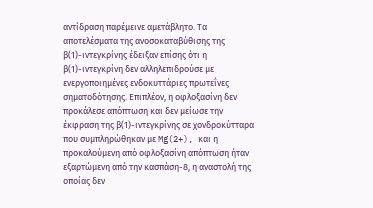αντίδραση παρέμεινε αμετάβλητο. Τα αποτελέσματα της ανοσοκαταβύθισης της β(1)-ιντεγκρίνης έδειξαν επίσης ότι η β(1)-ιντεγκρίνη δεν αλληλεπιδρούσε με ενεργοποιημένες ενδοκυττάριες πρωτεΐνες σηματοδότησης. Επιπλέον, η οφλοξασίνη δεν προκάλεσε απόπτωση και δεν μείωσε την έκφραση της β(1)-ιντεγκρίνης σε χονδροκύτταρα που συμπληρώθηκαν με Mg(2+), και η προκαλούμενη από οφλοξασίνη απόπτωση ήταν εξαρτώμενη από την κασπάση-8, η αναστολή της οποίας δεν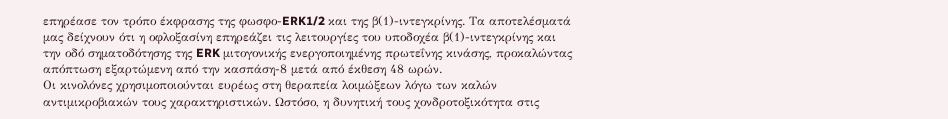επηρέασε τον τρόπο έκφρασης της φωσφο-ERK1/2 και της β(1)-ιντεγκρίνης. Τα αποτελέσματά μας δείχνουν ότι η οφλοξασίνη επηρεάζει τις λειτουργίες του υποδοχέα β(1)-ιντεγκρίνης και την οδό σηματοδότησης της ERK μιτογονικής ενεργοποιημένης πρωτεΐνης κινάσης, προκαλώντας απόπτωση εξαρτώμενη από την κασπάση-8 μετά από έκθεση 48 ωρών.
Οι κινολόνες χρησιμοποιούνται ευρέως στη θεραπεία λοιμώξεων λόγω των καλών αντιμικροβιακών τους χαρακτηριστικών. Ωστόσο, η δυνητική τους χονδροτοξικότητα στις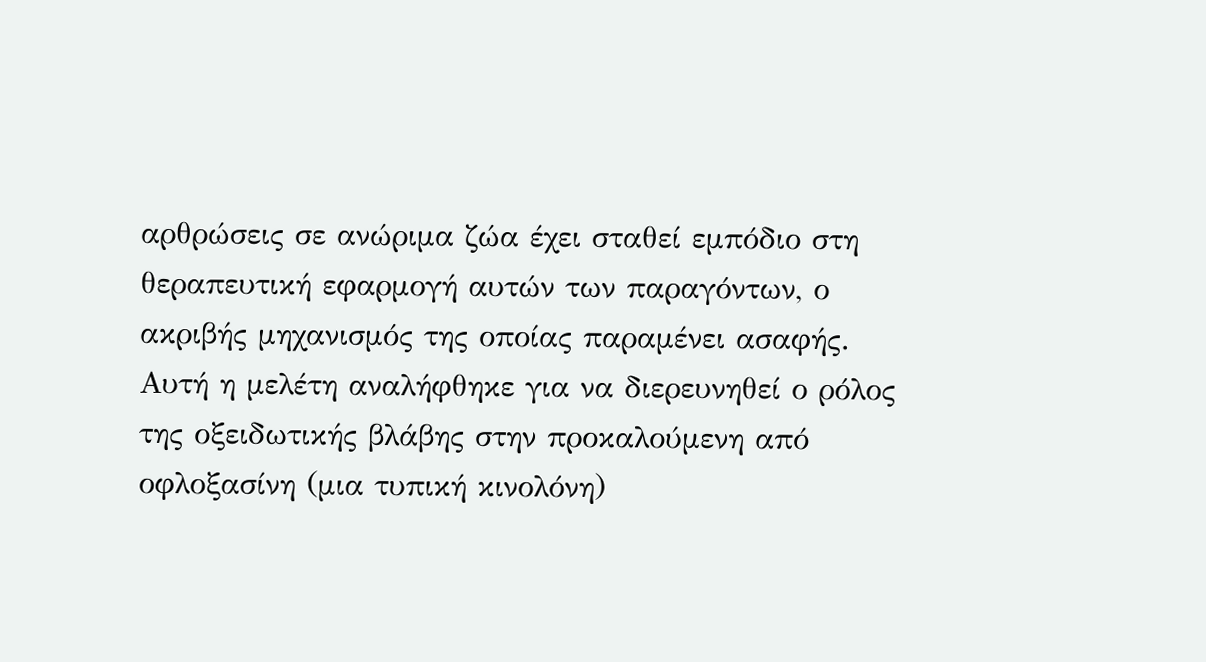αρθρώσεις σε ανώριμα ζώα έχει σταθεί εμπόδιο στη θεραπευτική εφαρμογή αυτών των παραγόντων, ο ακριβής μηχανισμός της οποίας παραμένει ασαφής. Αυτή η μελέτη αναλήφθηκε για να διερευνηθεί ο ρόλος της οξειδωτικής βλάβης στην προκαλούμενη από οφλοξασίνη (μια τυπική κινολόνη)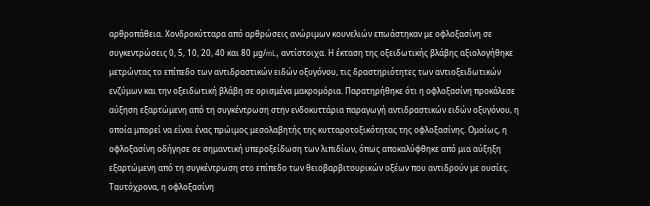αρθροπάθεια. Χονδροκύτταρα από αρθρώσεις ανώριμων κουνελιών επωάστηκαν με οφλοξασίνη σε συγκεντρώσεις 0, 5, 10, 20, 40 και 80 μg/mL, αντίστοιχα. Η έκταση της οξειδωτικής βλάβης αξιολογήθηκε μετρώντας το επίπεδο των αντιδραστικών ειδών οξυγόνου, τις δραστηριότητες των αντιοξειδωτικών ενζύμων και την οξειδωτική βλάβη σε ορισμένα μακρομόρια. Παρατηρήθηκε ότι η οφλοξασίνη προκάλεσε αύξηση εξαρτώμενη από τη συγκέντρωση στην ενδοκυττάρια παραγωγή αντιδραστικών ειδών οξυγόνου, η οποία μπορεί να είναι ένας πρώιμος μεσολαβητής της κυτταροτοξικότητας της οφλοξασίνης. Ομοίως, η οφλοξασίνη οδήγησε σε σημαντική υπεροξείδωση των λιπιδίων, όπως αποκαλύφθηκε από μια αύξηξη εξαρτώμενη από τη συγκέντρωση στο επίπεδο των θειοβαρβιτουρικών οξέων που αντιδρούν με ουσίες. Ταυτόχρονα, η οφλοξασίνη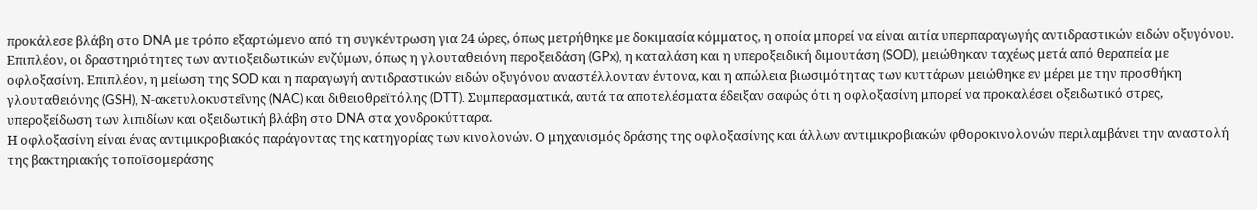προκάλεσε βλάβη στο DNA με τρόπο εξαρτώμενο από τη συγκέντρωση για 24 ώρες, όπως μετρήθηκε με δοκιμασία κόμματος, η οποία μπορεί να είναι αιτία υπερπαραγωγής αντιδραστικών ειδών οξυγόνου. Επιπλέον, οι δραστηριότητες των αντιοξειδωτικών ενζύμων, όπως η γλουταθειόνη περοξειδάση (GPx), η καταλάση και η υπεροξειδική διμουτάση (SOD), μειώθηκαν ταχέως μετά από θεραπεία με οφλοξασίνη. Επιπλέον, η μείωση της SOD και η παραγωγή αντιδραστικών ειδών οξυγόνου αναστέλλονταν έντονα, και η απώλεια βιωσιμότητας των κυττάρων μειώθηκε εν μέρει με την προσθήκη γλουταθειόνης (GSH), Ν-ακετυλοκυστεΐνης (NAC) και διθειοθρεϊτόλης (DTT). Συμπερασματικά, αυτά τα αποτελέσματα έδειξαν σαφώς ότι η οφλοξασίνη μπορεί να προκαλέσει οξειδωτικό στρες, υπεροξείδωση των λιπιδίων και οξειδωτική βλάβη στο DNA στα χονδροκύτταρα.
Η οφλοξασίνη είναι ένας αντιμικροβιακός παράγοντας της κατηγορίας των κινολονών. Ο μηχανισμός δράσης της οφλοξασίνης και άλλων αντιμικροβιακών φθοροκινολονών περιλαμβάνει την αναστολή της βακτηριακής τοποϊσομεράσης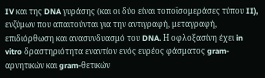IV και της DNA γυράσης (και οι δύο είναι τοποϊσομεράσες τύπου II), ενζύμων που απαιτούνται για την αντιγραφή, μεταγραφή, επιδιόρθωση και ανασυνδυασμό του DNA. Η οφλοξασίνη έχει in vitro δραστηριότητα εναντίον ενός ευρέος φάσματος gram-αρνητικών και gram-θετικών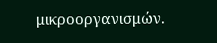μικροοργανισμών.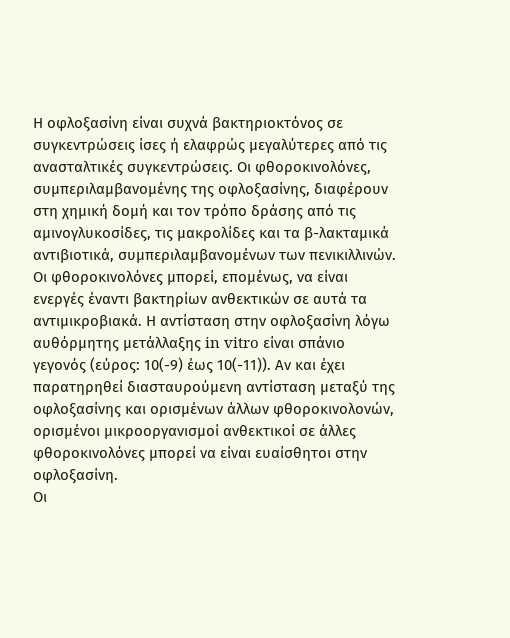Η οφλοξασίνη είναι συχνά βακτηριοκτόνος σε συγκεντρώσεις ίσες ή ελαφρώς μεγαλύτερες από τις ανασταλτικές συγκεντρώσεις. Οι φθοροκινολόνες, συμπεριλαμβανομένης της οφλοξασίνης, διαφέρουν στη χημική δομή και τον τρόπο δράσης από τις αμινογλυκοσίδες, τις μακρολίδες και τα β-λακταμικά αντιβιοτικά, συμπεριλαμβανομένων των πενικιλλινών. Οι φθοροκινολόνες μπορεί, επομένως, να είναι ενεργές έναντι βακτηρίων ανθεκτικών σε αυτά τα αντιμικροβιακά. Η αντίσταση στην οφλοξασίνη λόγω αυθόρμητης μετάλλαξης in vitro είναι σπάνιο γεγονός (εύρος: 10(-9) έως 10(-11)). Αν και έχει παρατηρηθεί διασταυρούμενη αντίσταση μεταξύ της οφλοξασίνης και ορισμένων άλλων φθοροκινολονών, ορισμένοι μικροοργανισμοί ανθεκτικοί σε άλλες φθοροκινολόνες μπορεί να είναι ευαίσθητοι στην οφλοξασίνη.
Οι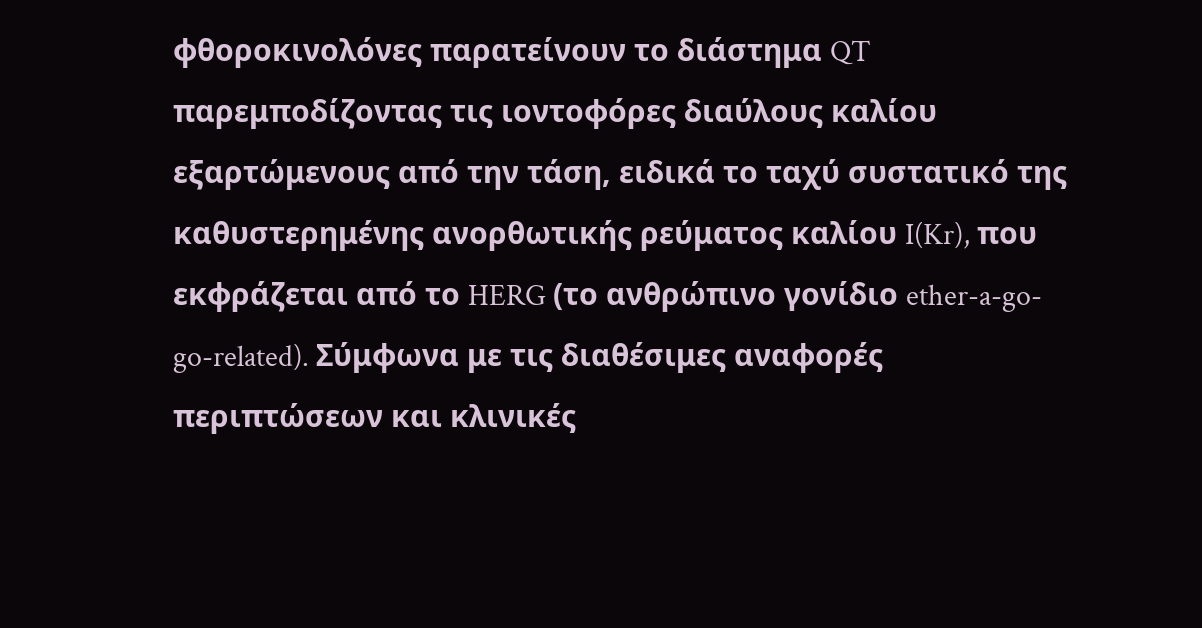φθοροκινολόνες παρατείνουν το διάστημα QT παρεμποδίζοντας τις ιοντοφόρες διαύλους καλίου εξαρτώμενους από την τάση, ειδικά το ταχύ συστατικό της καθυστερημένης ανορθωτικής ρεύματος καλίου I(Kr), που εκφράζεται από το HERG (το ανθρώπινο γονίδιο ether-a-go-go-related). Σύμφωνα με τις διαθέσιμες αναφορές περιπτώσεων και κλινικές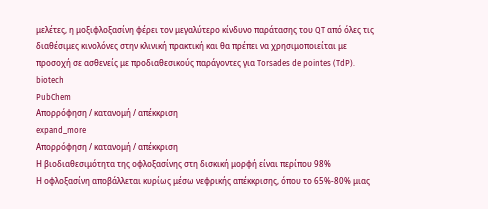μελέτες, η μοξιφλοξασίνη φέρει τον μεγαλύτερο κίνδυνο παράτασης του QT από όλες τις διαθέσιμες κινολόνες στην κλινική πρακτική και θα πρέπει να χρησιμοποιείται με προσοχή σε ασθενείς με προδιαθεσικούς παράγοντες για Torsades de pointes (TdP).
biotech
PubChem
Απορρόφηση / κατανομή / απέκκριση
expand_more
Απορρόφηση / κατανομή / απέκκριση
Η βιοδιαθεσιμότητα της οφλοξασίνης στη δισκική μορφή είναι περίπου 98%
Η οφλοξασίνη αποβάλλεται κυρίως μέσω νεφρικής απέκκρισης, όπου το 65%-80% μιας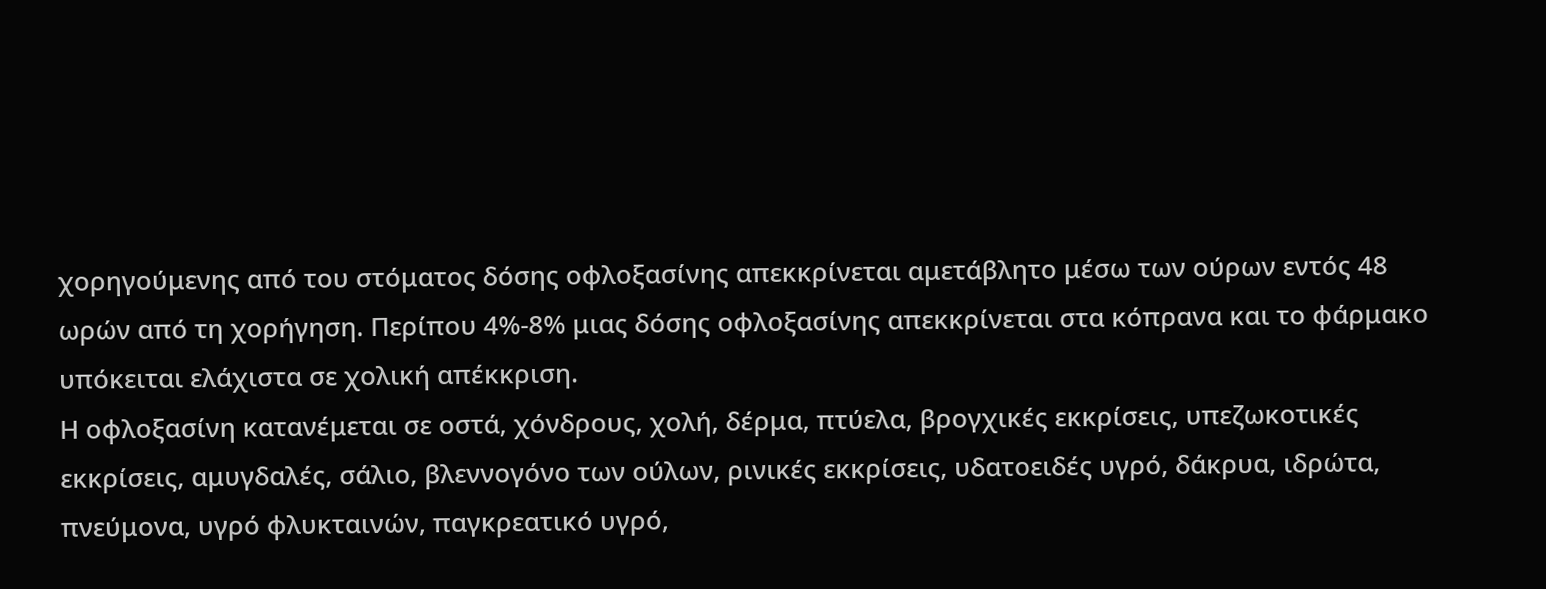χορηγούμενης από του στόματος δόσης οφλοξασίνης απεκκρίνεται αμετάβλητο μέσω των ούρων εντός 48 ωρών από τη χορήγηση. Περίπου 4%-8% μιας δόσης οφλοξασίνης απεκκρίνεται στα κόπρανα και το φάρμακο υπόκειται ελάχιστα σε χολική απέκκριση.
Η οφλοξασίνη κατανέμεται σε οστά, χόνδρους, χολή, δέρμα, πτύελα, βρογχικές εκκρίσεις, υπεζωκοτικές εκκρίσεις, αμυγδαλές, σάλιο, βλεννογόνο των ούλων, ρινικές εκκρίσεις, υδατοειδές υγρό, δάκρυα, ιδρώτα, πνεύμονα, υγρό φλυκταινών, παγκρεατικό υγρό,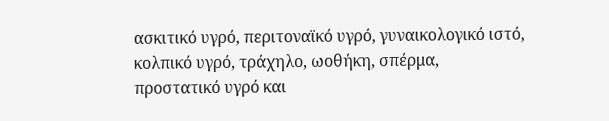ασκιτικό υγρό, περιτοναϊκό υγρό, γυναικολογικό ιστό, κολπικό υγρό, τράχηλο, ωοθήκη, σπέρμα, προστατικό υγρό και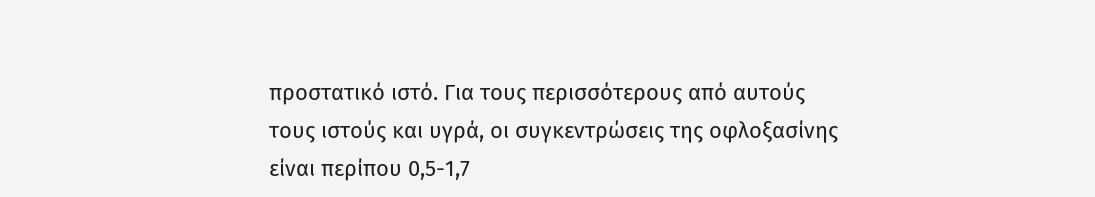προστατικό ιστό. Για τους περισσότερους από αυτούς τους ιστούς και υγρά, οι συγκεντρώσεις της οφλοξασίνης είναι περίπου 0,5-1,7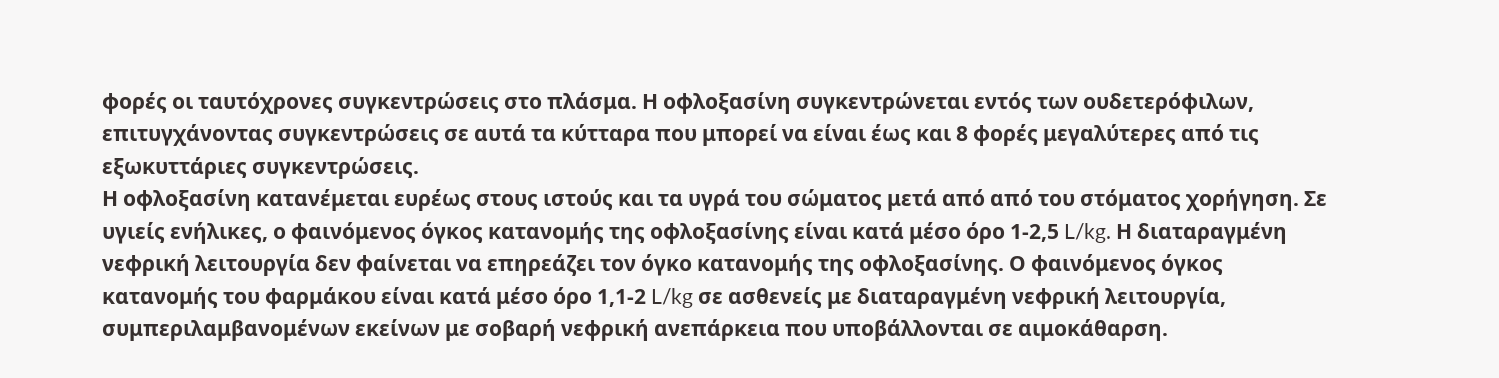φορές οι ταυτόχρονες συγκεντρώσεις στο πλάσμα. Η οφλοξασίνη συγκεντρώνεται εντός των ουδετερόφιλων, επιτυγχάνοντας συγκεντρώσεις σε αυτά τα κύτταρα που μπορεί να είναι έως και 8 φορές μεγαλύτερες από τις εξωκυττάριες συγκεντρώσεις.
Η οφλοξασίνη κατανέμεται ευρέως στους ιστούς και τα υγρά του σώματος μετά από από του στόματος χορήγηση. Σε υγιείς ενήλικες, ο φαινόμενος όγκος κατανομής της οφλοξασίνης είναι κατά μέσο όρο 1-2,5 L/kg. Η διαταραγμένη νεφρική λειτουργία δεν φαίνεται να επηρεάζει τον όγκο κατανομής της οφλοξασίνης. Ο φαινόμενος όγκος κατανομής του φαρμάκου είναι κατά μέσο όρο 1,1-2 L/kg σε ασθενείς με διαταραγμένη νεφρική λειτουργία, συμπεριλαμβανομένων εκείνων με σοβαρή νεφρική ανεπάρκεια που υποβάλλονται σε αιμοκάθαρση.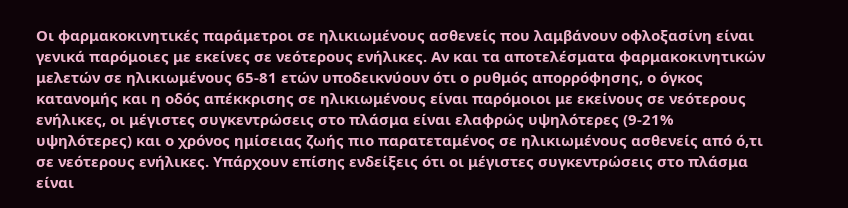Οι φαρμακοκινητικές παράμετροι σε ηλικιωμένους ασθενείς που λαμβάνουν οφλοξασίνη είναι γενικά παρόμοιες με εκείνες σε νεότερους ενήλικες. Αν και τα αποτελέσματα φαρμακοκινητικών μελετών σε ηλικιωμένους 65-81 ετών υποδεικνύουν ότι ο ρυθμός απορρόφησης, ο όγκος κατανομής και η οδός απέκκρισης σε ηλικιωμένους είναι παρόμοιοι με εκείνους σε νεότερους ενήλικες, οι μέγιστες συγκεντρώσεις στο πλάσμα είναι ελαφρώς υψηλότερες (9-21% υψηλότερες) και ο χρόνος ημίσειας ζωής πιο παρατεταμένος σε ηλικιωμένους ασθενείς από ό,τι σε νεότερους ενήλικες. Υπάρχουν επίσης ενδείξεις ότι οι μέγιστες συγκεντρώσεις στο πλάσμα είναι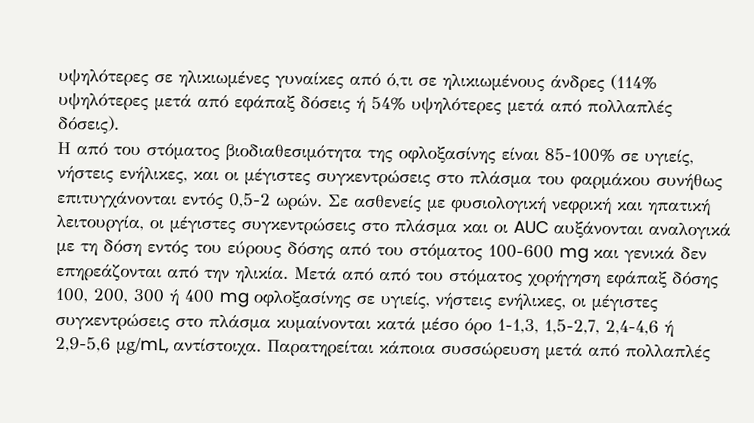υψηλότερες σε ηλικιωμένες γυναίκες από ό,τι σε ηλικιωμένους άνδρες (114% υψηλότερες μετά από εφάπαξ δόσεις ή 54% υψηλότερες μετά από πολλαπλές δόσεις).
Η από του στόματος βιοδιαθεσιμότητα της οφλοξασίνης είναι 85-100% σε υγιείς, νήστεις ενήλικες, και οι μέγιστες συγκεντρώσεις στο πλάσμα του φαρμάκου συνήθως επιτυγχάνονται εντός 0,5-2 ωρών. Σε ασθενείς με φυσιολογική νεφρική και ηπατική λειτουργία, οι μέγιστες συγκεντρώσεις στο πλάσμα και οι AUC αυξάνονται αναλογικά με τη δόση εντός του εύρους δόσης από του στόματος 100-600 mg και γενικά δεν επηρεάζονται από την ηλικία. Μετά από από του στόματος χορήγηση εφάπαξ δόσης 100, 200, 300 ή 400 mg οφλοξασίνης σε υγιείς, νήστεις ενήλικες, οι μέγιστες συγκεντρώσεις στο πλάσμα κυμαίνονται κατά μέσο όρο 1-1,3, 1,5-2,7, 2,4-4,6 ή 2,9-5,6 μg/mL, αντίστοιχα. Παρατηρείται κάποια συσσώρευση μετά από πολλαπλές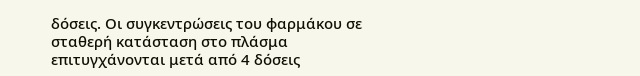δόσεις. Οι συγκεντρώσεις του φαρμάκου σε σταθερή κατάσταση στο πλάσμα επιτυγχάνονται μετά από 4 δόσεις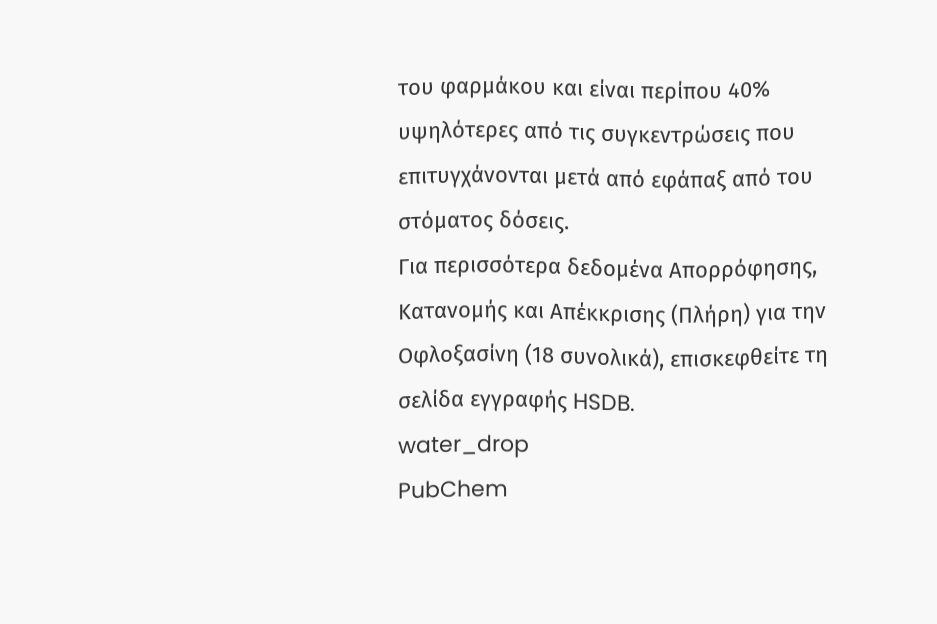του φαρμάκου και είναι περίπου 40% υψηλότερες από τις συγκεντρώσεις που επιτυγχάνονται μετά από εφάπαξ από του στόματος δόσεις.
Για περισσότερα δεδομένα Απορρόφησης, Κατανομής και Απέκκρισης (Πλήρη) για την Οφλοξασίνη (18 συνολικά), επισκεφθείτε τη σελίδα εγγραφής HSDB.
water_drop
PubChem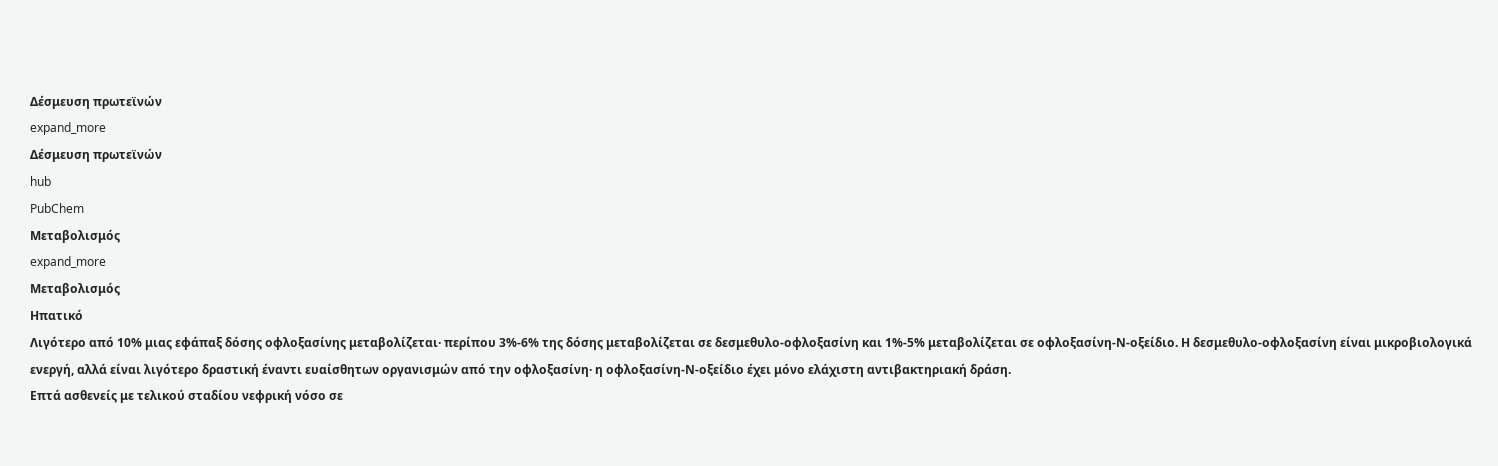Δέσμευση πρωτεϊνών
expand_more
Δέσμευση πρωτεϊνών
hub
PubChem
Μεταβολισμός
expand_more
Μεταβολισμός
Ηπατικό
Λιγότερο από 10% μιας εφάπαξ δόσης οφλοξασίνης μεταβολίζεται· περίπου 3%-6% της δόσης μεταβολίζεται σε δεσμεθυλο-οφλοξασίνη και 1%-5% μεταβολίζεται σε οφλοξασίνη-Ν-οξείδιο. Η δεσμεθυλο-οφλοξασίνη είναι μικροβιολογικά ενεργή, αλλά είναι λιγότερο δραστική έναντι ευαίσθητων οργανισμών από την οφλοξασίνη· η οφλοξασίνη-Ν-οξείδιο έχει μόνο ελάχιστη αντιβακτηριακή δράση.
Επτά ασθενείς με τελικού σταδίου νεφρική νόσο σε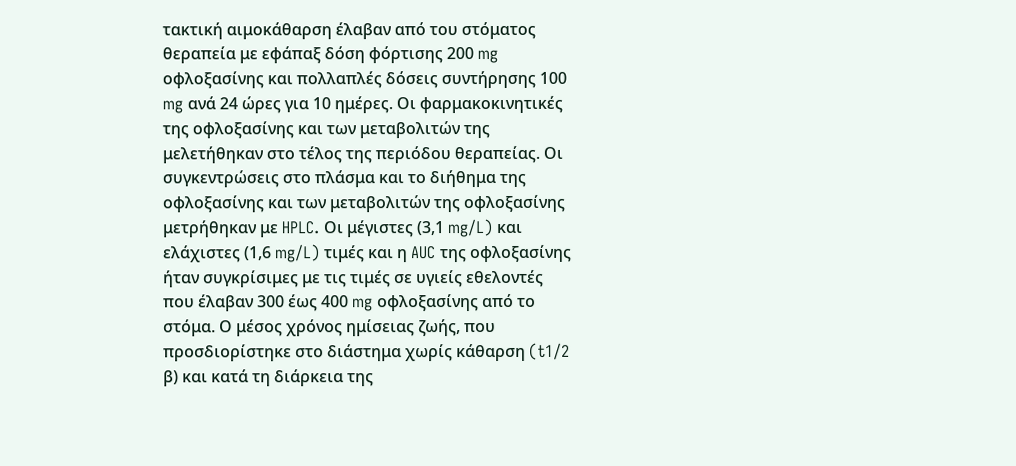τακτική αιμοκάθαρση έλαβαν από του στόματος θεραπεία με εφάπαξ δόση φόρτισης 200 mg οφλοξασίνης και πολλαπλές δόσεις συντήρησης 100 mg ανά 24 ώρες για 10 ημέρες. Οι φαρμακοκινητικές της οφλοξασίνης και των μεταβολιτών της μελετήθηκαν στο τέλος της περιόδου θεραπείας. Οι συγκεντρώσεις στο πλάσμα και το διήθημα της οφλοξασίνης και των μεταβολιτών της οφλοξασίνης μετρήθηκαν με HPLC. Οι μέγιστες (3,1 mg/L) και ελάχιστες (1,6 mg/L) τιμές και η AUC της οφλοξασίνης ήταν συγκρίσιμες με τις τιμές σε υγιείς εθελοντές που έλαβαν 300 έως 400 mg οφλοξασίνης από το στόμα. Ο μέσος χρόνος ημίσειας ζωής, που προσδιορίστηκε στο διάστημα χωρίς κάθαρση (t1/2 β) και κατά τη διάρκεια της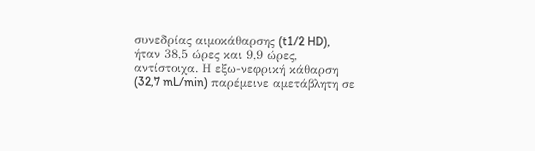συνεδρίας αιμοκάθαρσης (t1/2 HD), ήταν 38,5 ώρες και 9,9 ώρες, αντίστοιχα. Η εξω-νεφρική κάθαρση (32,7 mL/min) παρέμεινε αμετάβλητη σε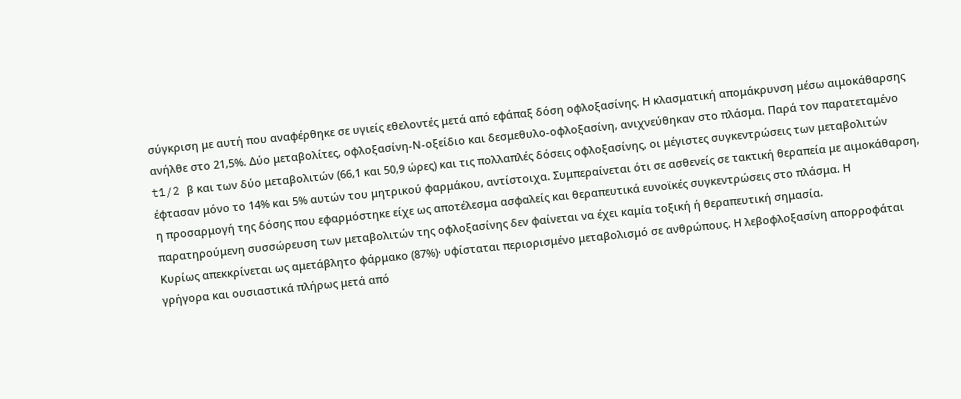σύγκριση με αυτή που αναφέρθηκε σε υγιείς εθελοντές μετά από εφάπαξ δόση οφλοξασίνης. Η κλασματική απομάκρυνση μέσω αιμοκάθαρσης ανήλθε στο 21,5%. Δύο μεταβολίτες, οφλοξασίνη-Ν-οξείδιο και δεσμεθυλο-οφλοξασίνη, ανιχνεύθηκαν στο πλάσμα. Παρά τον παρατεταμένο t1/2 β και των δύο μεταβολιτών (66,1 και 50,9 ώρες) και τις πολλαπλές δόσεις οφλοξασίνης, οι μέγιστες συγκεντρώσεις των μεταβολιτών έφτασαν μόνο το 14% και 5% αυτών του μητρικού φαρμάκου, αντίστοιχα. Συμπεραίνεται ότι σε ασθενείς σε τακτική θεραπεία με αιμοκάθαρση, η προσαρμογή της δόσης που εφαρμόστηκε είχε ως αποτέλεσμα ασφαλείς και θεραπευτικά ευνοϊκές συγκεντρώσεις στο πλάσμα. Η παρατηρούμενη συσσώρευση των μεταβολιτών της οφλοξασίνης δεν φαίνεται να έχει καμία τοξική ή θεραπευτική σημασία.
Κυρίως απεκκρίνεται ως αμετάβλητο φάρμακο (87%)· υφίσταται περιορισμένο μεταβολισμό σε ανθρώπους. Η λεβοφλοξασίνη απορροφάται γρήγορα και ουσιαστικά πλήρως μετά από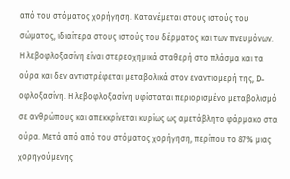από του στόματος χορήγηση. Κατανέμεται στους ιστούς του σώματος, ιδιαίτερα στους ιστούς του δέρματος και των πνευμόνων. Η λεβοφλοξασίνη είναι στερεοχημικά σταθερή στο πλάσμα και τα ούρα και δεν αντιστρέφεται μεταβολικά στον εναντιομερή της, D-οφλοξασίνη. Η λεβοφλοξασίνη υφίσταται περιορισμένο μεταβολισμό σε ανθρώπους και απεκκρίνεται κυρίως ως αμετάβλητο φάρμακο στα ούρα. Μετά από από του στόματος χορήγηση, περίπου το 87% μιας χορηγούμενης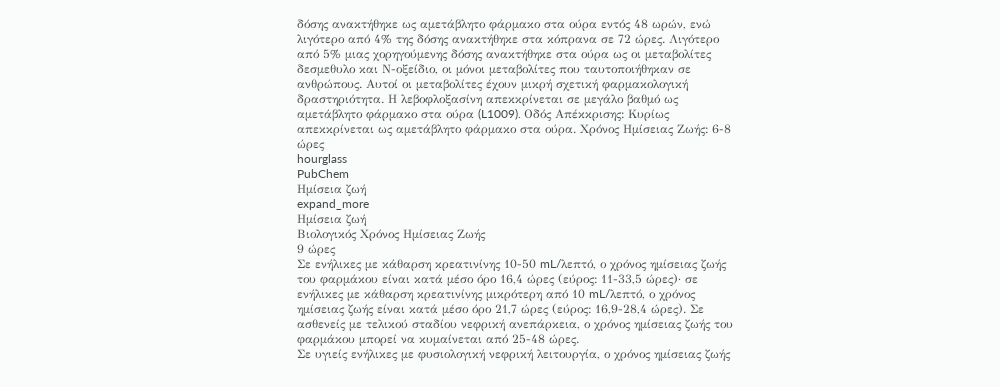δόσης ανακτήθηκε ως αμετάβλητο φάρμακο στα ούρα εντός 48 ωρών, ενώ λιγότερο από 4% της δόσης ανακτήθηκε στα κόπρανα σε 72 ώρες. Λιγότερο από 5% μιας χορηγούμενης δόσης ανακτήθηκε στα ούρα ως οι μεταβολίτες δεσμεθυλο και Ν-οξείδιο, οι μόνοι μεταβολίτες που ταυτοποιήθηκαν σε ανθρώπους. Αυτοί οι μεταβολίτες έχουν μικρή σχετική φαρμακολογική δραστηριότητα. Η λεβοφλοξασίνη απεκκρίνεται σε μεγάλο βαθμό ως αμετάβλητο φάρμακο στα ούρα (L1009). Οδός Απέκκρισης: Κυρίως απεκκρίνεται ως αμετάβλητο φάρμακο στα ούρα. Χρόνος Ημίσειας Ζωής: 6-8 ώρες
hourglass
PubChem
Ημίσεια ζωή
expand_more
Ημίσεια ζωή
Βιολογικός Χρόνος Ημίσειας Ζωής
9 ώρες
Σε ενήλικες με κάθαρση κρεατινίνης 10-50 mL/λεπτό, ο χρόνος ημίσειας ζωής του φαρμάκου είναι κατά μέσο όρο 16,4 ώρες (εύρος: 11-33,5 ώρες)· σε ενήλικες με κάθαρση κρεατινίνης μικρότερη από 10 mL/λεπτό, ο χρόνος ημίσειας ζωής είναι κατά μέσο όρο 21,7 ώρες (εύρος: 16,9-28,4 ώρες). Σε ασθενείς με τελικού σταδίου νεφρική ανεπάρκεια, ο χρόνος ημίσειας ζωής του φαρμάκου μπορεί να κυμαίνεται από 25-48 ώρες.
Σε υγιείς ενήλικες με φυσιολογική νεφρική λειτουργία, ο χρόνος ημίσειας ζωής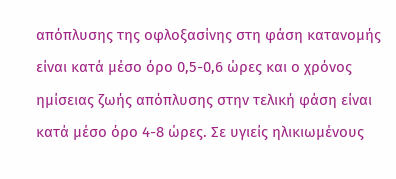απόπλυσης της οφλοξασίνης στη φάση κατανομής είναι κατά μέσο όρο 0,5-0,6 ώρες και ο χρόνος ημίσειας ζωής απόπλυσης στην τελική φάση είναι κατά μέσο όρο 4-8 ώρες. Σε υγιείς ηλικιωμένους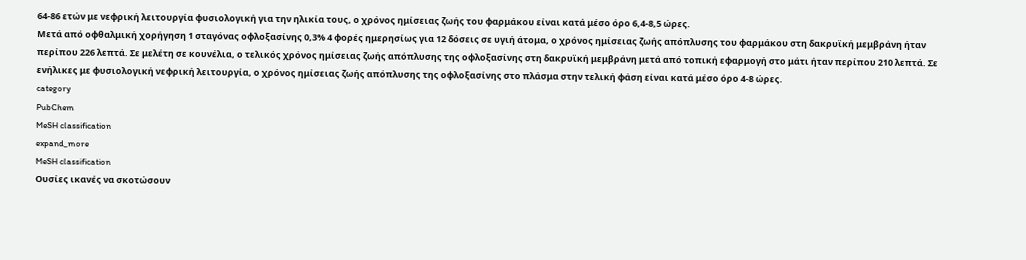64-86 ετών με νεφρική λειτουργία φυσιολογική για την ηλικία τους, ο χρόνος ημίσειας ζωής του φαρμάκου είναι κατά μέσο όρο 6,4-8,5 ώρες.
Μετά από οφθαλμική χορήγηση 1 σταγόνας οφλοξασίνης 0,3% 4 φορές ημερησίως για 12 δόσεις σε υγιή άτομα, ο χρόνος ημίσειας ζωής απόπλυσης του φαρμάκου στη δακρυϊκή μεμβράνη ήταν περίπου 226 λεπτά. Σε μελέτη σε κουνέλια, ο τελικός χρόνος ημίσειας ζωής απόπλυσης της οφλοξασίνης στη δακρυϊκή μεμβράνη μετά από τοπική εφαρμογή στο μάτι ήταν περίπου 210 λεπτά. Σε ενήλικες με φυσιολογική νεφρική λειτουργία, ο χρόνος ημίσειας ζωής απόπλυσης της οφλοξασίνης στο πλάσμα στην τελική φάση είναι κατά μέσο όρο 4-8 ώρες.
category
PubChem
MeSH classification
expand_more
MeSH classification
Ουσίες ικανές να σκοτώσουν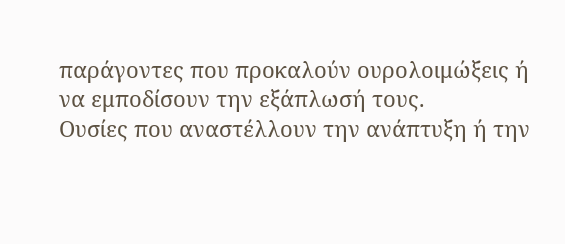παράγοντες που προκαλούν ουρολοιμώξεις ή να εμποδίσουν την εξάπλωσή τους.
Ουσίες που αναστέλλουν την ανάπτυξη ή την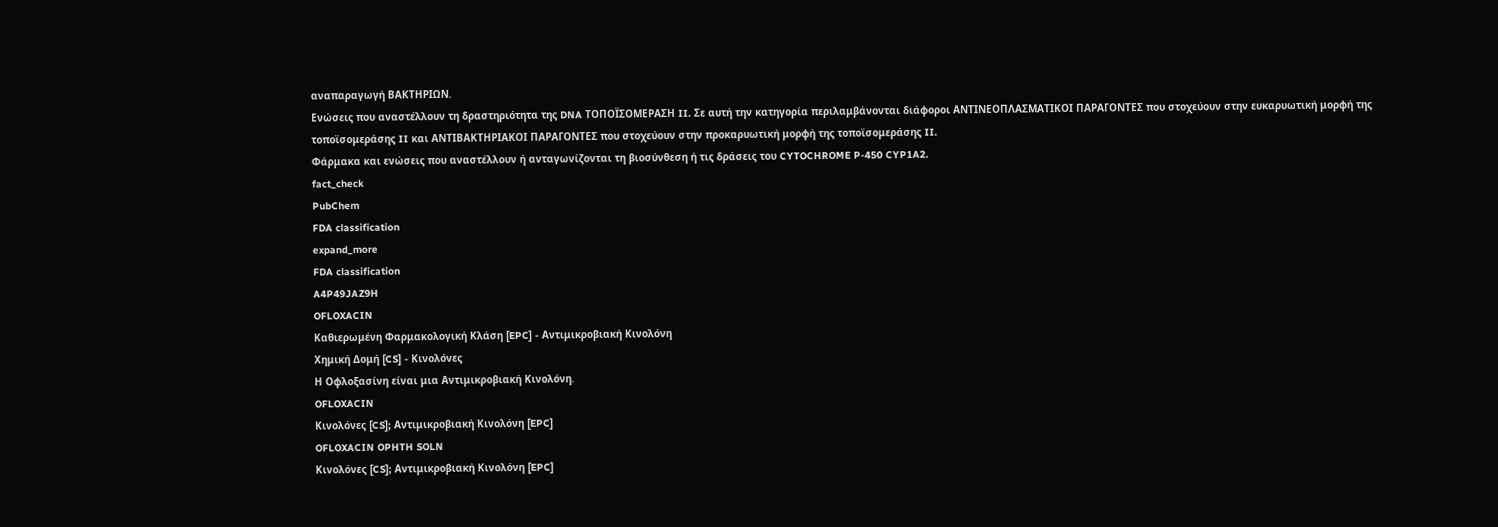αναπαραγωγή ΒΑΚΤΗΡΙΩΝ.
Ενώσεις που αναστέλλουν τη δραστηριότητα της DNA ΤΟΠΟΪΣΟΜΕΡΑΣΗ II. Σε αυτή την κατηγορία περιλαμβάνονται διάφοροι ΑΝΤΙΝΕΟΠΛΑΣΜΑΤΙΚΟΙ ΠΑΡΑΓΟΝΤΕΣ που στοχεύουν στην ευκαρυωτική μορφή της τοποϊσομεράσης II και ΑΝΤΙΒΑΚΤΗΡΙΑΚΟΙ ΠΑΡΑΓΟΝΤΕΣ που στοχεύουν στην προκαρυωτική μορφή της τοποϊσομεράσης II.
Φάρμακα και ενώσεις που αναστέλλουν ή ανταγωνίζονται τη βιοσύνθεση ή τις δράσεις του CYTOCHROME P-450 CYP1A2.
fact_check
PubChem
FDA classification
expand_more
FDA classification
A4P49JAZ9H
OFLOXACIN
Καθιερωμένη Φαρμακολογική Κλάση [EPC] - Αντιμικροβιακή Κινολόνη
Χημική Δομή [CS] - Κινολόνες
Η Οφλοξασίνη είναι μια Αντιμικροβιακή Κινολόνη.
OFLOXACIN
Κινολόνες [CS]; Αντιμικροβιακή Κινολόνη [EPC]
OFLOXACIN OPHTH SOLN
Κινολόνες [CS]; Αντιμικροβιακή Κινολόνη [EPC]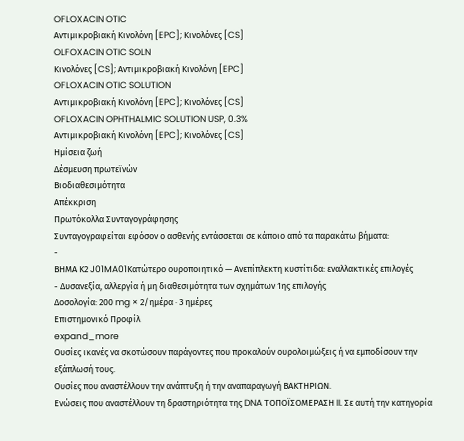OFLOXACIN OTIC
Αντιμικροβιακή Κινολόνη [EPC]; Κινολόνες [CS]
OLFOXACIN OTIC SOLN
Κινολόνες [CS]; Αντιμικροβιακή Κινολόνη [EPC]
OFLOXACIN OTIC SOLUTION
Αντιμικροβιακή Κινολόνη [EPC]; Κινολόνες [CS]
OFLOXACIN OPHTHALMIC SOLUTION USP, 0.3%
Αντιμικροβιακή Κινολόνη [EPC]; Κινολόνες [CS]
Ημίσεια ζωή
Δέσμευση πρωτεϊνών
Βιοδιαθεσιμότητα
Απέκκριση
Πρωτόκολλα Συνταγογράφησης
Συνταγογραφείται εφόσον ο ασθενής εντάσσεται σε κάποιο από τα παρακάτω βήματα:
-
ΒΗΜΑ Κ2 J01MA01Κατώτερο ουροποιητικό — Ανεπίπλεκτη κυστίτιδα: εναλλακτικές επιλογές
- Δυσανεξία, αλλεργία ή μη διαθεσιμότητα των σχημάτων 1ης επιλογής
Δοσολογία: 200 mg × 2/ημέρα · 3 ημέρες
Επιστημονικό Προφίλ
expand_more
Ουσίες ικανές να σκοτώσουν παράγοντες που προκαλούν ουρολοιμώξεις ή να εμποδίσουν την εξάπλωσή τους.
Ουσίες που αναστέλλουν την ανάπτυξη ή την αναπαραγωγή ΒΑΚΤΗΡΙΩΝ.
Ενώσεις που αναστέλλουν τη δραστηριότητα της DNA ΤΟΠΟΪΣΟΜΕΡΑΣΗ II. Σε αυτή την κατηγορία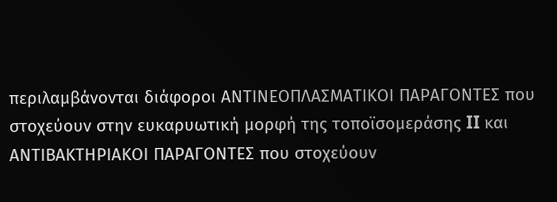περιλαμβάνονται διάφοροι ΑΝΤΙΝΕΟΠΛΑΣΜΑΤΙΚΟΙ ΠΑΡΑΓΟΝΤΕΣ που στοχεύουν στην ευκαρυωτική μορφή της τοποϊσομεράσης II και ΑΝΤΙΒΑΚΤΗΡΙΑΚΟΙ ΠΑΡΑΓΟΝΤΕΣ που στοχεύουν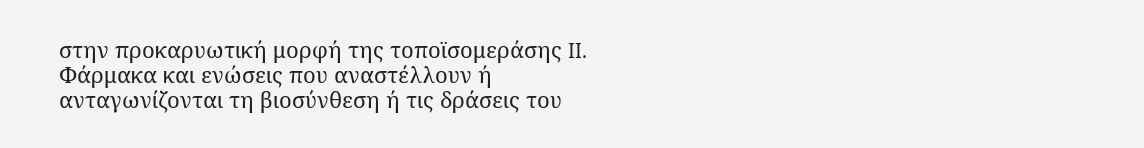στην προκαρυωτική μορφή της τοποϊσομεράσης II.
Φάρμακα και ενώσεις που αναστέλλουν ή ανταγωνίζονται τη βιοσύνθεση ή τις δράσεις του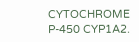CYTOCHROME P-450 CYP1A2.